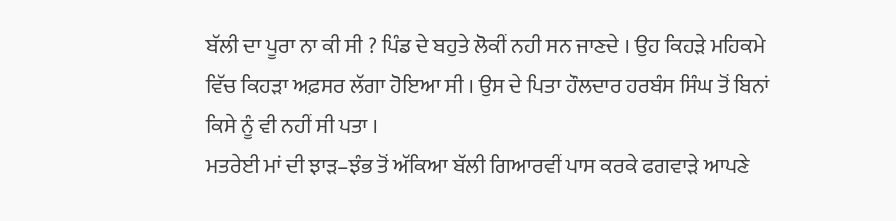ਬੱਲੀ ਦਾ ਪੂਰਾ ਨਾ ਕੀ ਸੀ ? ਪਿੰਡ ਦੇ ਬਹੁਤੇ ਲੋਕੀਂ ਨਹੀ ਸਨ ਜਾਣਦੇ । ਉਹ ਕਿਹੜੇ ਮਹਿਕਮੇ ਵਿੱਚ ਕਿਹੜਾ ਅਫ਼ਸਰ ਲੱਗਾ ਹੋਇਆ ਸੀ । ਉਸ ਦੇ ਪਿਤਾ ਹੌਲਦਾਰ ਹਰਬੰਸ ਸਿੰਘ ਤੋਂ ਬਿਨਾਂ ਕਿਸੇ ਨੂੰ ਵੀ ਨਹੀਂ ਸੀ ਪਤਾ ।
ਮਤਰੇਈ ਮਾਂ ਦੀ ਝਾੜ–ਝੰਭ ਤੋਂ ਅੱਕਿਆ ਬੱਲੀ ਗਿਆਰਵੀਂ ਪਾਸ ਕਰਕੇ ਫਗਵਾੜੇ ਆਪਣੇ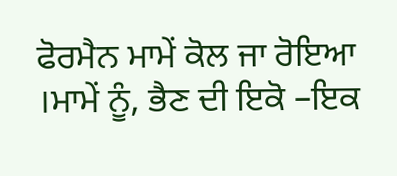ਫੋਰਮੈਨ ਮਾਮੇਂ ਕੋਲ ਜਾ ਰੋਇਆ ।ਮਾਮੇਂ ਨੂੰ, ਭੈਣ ਦੀ ਇਕੋ –ਇਕ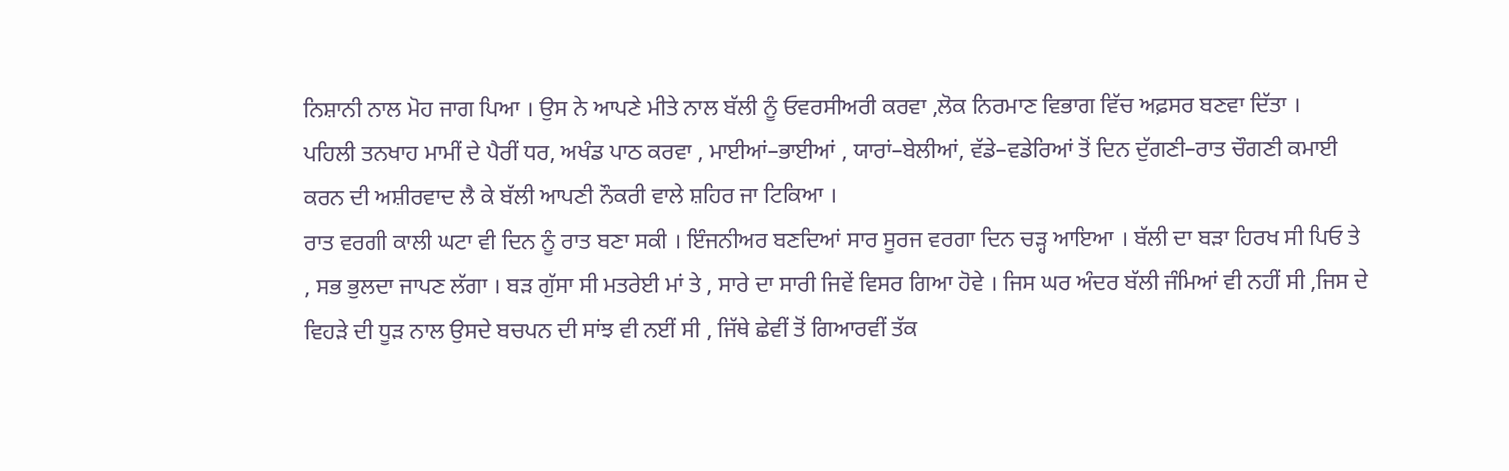ਨਿਸ਼ਾਨੀ ਨਾਲ ਮੋਹ ਜਾਗ ਪਿਆ । ਉਸ ਨੇ ਆਪਣੇ ਮੀਤੇ ਨਾਲ ਬੱਲੀ ਨੂੰ ਓਵਰਸੀਅਰੀ ਕਰਵਾ ,ਲੋਕ ਨਿਰਮਾਣ ਵਿਭਾਗ ਵਿੱਚ ਅਫ਼ਸਰ ਬਣਵਾ ਦਿੱਤਾ ।
ਪਹਿਲੀ ਤਨਖਾਹ ਮਾਮੀਂ ਦੇ ਪੈਰੀਂ ਧਰ, ਅਖੰਡ ਪਾਠ ਕਰਵਾ , ਮਾਈਆਂ–ਭਾਈਆਂ , ਯਾਰਾਂ–ਬੇਲੀਆਂ, ਵੱਡੇ–ਵਡੇਰਿਆਂ ਤੋਂ ਦਿਨ ਦੁੱਗਣੀ–ਰਾਤ ਚੌਗਣੀ ਕਮਾਈ ਕਰਨ ਦੀ ਅਸ਼ੀਰਵਾਦ ਲੈ ਕੇ ਬੱਲੀ ਆਪਣੀ ਨੌਕਰੀ ਵਾਲੇ ਸ਼ਹਿਰ ਜਾ ਟਿਕਿਆ ।
ਰਾਤ ਵਰਗੀ ਕਾਲੀ ਘਟਾ ਵੀ ਦਿਨ ਨੂੰ ਰਾਤ ਬਣਾ ਸਕੀ । ਇੰਜਨੀਅਰ ਬਣਦਿਆਂ ਸਾਰ ਸੂਰਜ ਵਰਗਾ ਦਿਨ ਚੜ੍ਹ ਆਇਆ । ਬੱਲੀ ਦਾ ਬੜਾ ਹਿਰਖ ਸੀ ਪਿਓ ਤੇ , ਸਭ ਭੁਲਦਾ ਜਾਪਣ ਲੱਗਾ । ਬੜ ਗੁੱਸਾ ਸੀ ਮਤਰੇਈ ਮਾਂ ਤੇ , ਸਾਰੇ ਦਾ ਸਾਰੀ ਜਿਵੇਂ ਵਿਸਰ ਗਿਆ ਹੋਵੇ । ਜਿਸ ਘਰ ਅੰਦਰ ਬੱਲੀ ਜੰਮਿਆਂ ਵੀ ਨਹੀਂ ਸੀ ,ਜਿਸ ਦੇ ਵਿਹੜੇ ਦੀ ਧੂੜ ਨਾਲ ਉਸਦੇ ਬਚਪਨ ਦੀ ਸਾਂਝ ਵੀ ਨਈਂ ਸੀ , ਜਿੱਥੇ ਛੇਵੀਂ ਤੋਂ ਗਿਆਰਵੀਂ ਤੱਕ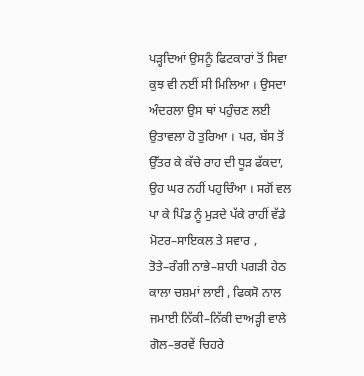ਪੜ੍ਹਦਿਆਂ ਉਸਨੂੰ ਫਿਟਕਾਰਾਂ ਤੋਂ ਸਿਵਾ ਕੁਝ ਵੀ ਨਈਂ ਸੀ ਮਿਲਿਆ । ਉਸਦਾ ਅੰਦਰਲਾ ਉਸ ਥਾਂ ਪਹੁੰਚਣ ਲਈ ਉਤਾਵਲਾ ਹੋ ਤੁਰਿਆ । ਪਰ, ਬੱਸ ਤੋਂ ਉੱਤਰ ਕੇ ਕੱਚੇ ਰਾਹ ਦੀ ਧੂੜ ਫੱਕਦਾ, ਉਹ ਘਰ ਨਹੀਂ ਪਹੁਚਿੰਆ । ਸਗੋਂ ਵਲ ਪਾ ਕੇ ਪਿੰਡ ਨੂੰ ਮੁੜਦੇ ਪੱਕੇ ਰਾਹੀਂ ਵੱਡੇ ਮੋਟਰ–ਸਾਇਕਲ ਤੇ ਸਵਾਰ , ਤੋਤੇ–ਰੰਗੀ ਨਾਭੇ–ਸ਼ਾਹੀ ਪਗੜੀ ਹੇਠ ਕਾਲਾ ਚਸ਼ਮਾਂ ਲਾਈ , ਫਿਕਸੋ ਨਾਲ ਜਮਾਈ ਨਿੱਕੀ–ਨਿੱਕੀ ਦਾਅੜ੍ਹੀ ਵਾਲੇ ਗੋਲ–ਭਰਵੇਂ ਚਿਹਰੇ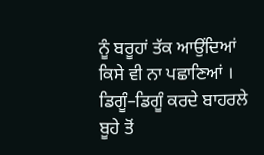ਨੂੰ ਬਰੂਹਾਂ ਤੱਕ ਆਉਂਦਿਆਂ ਕਿਸੇ ਵੀ ਨਾ ਪਛਾਣਿਆਂ ।
ਡਿਗੂੰ–ਡਿਗੂੰ ਕਰਦੇ ਬਾਹਰਲੇ ਬੂਹੇ ਤੋਂ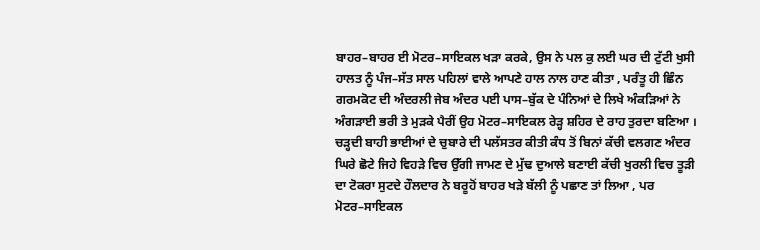ਬਾਹਰ–ਬਾਹਰ ਈ ਮੋਟਰ–ਸਾਇਕਲ ਖੜਾ ਕਰਕੇ, ਉਸ ਨੇ ਪਲ ਕੁ ਲਈ ਘਰ ਦੀ ਟੁੱਟੀ ਖੁਸੀ ਹਾਲਤ ਨੂੰ ਪੰਜ–ਸੱਤ ਸਾਲ ਪਹਿਲਾਂ ਵਾਲੇ ਆਪਣੇ ਹਾਲ ਨਾਲ ਹਾਣ ਕੀਤਾ , ਪਰੰਤੂ ਹੀ ਛਿੰਨ ਗਰਮਕੋਟ ਦੀ ਅੰਦਰਲੀ ਜੇਬ ਅੰਦਰ ਪਈ ਪਾਸ–ਬੁੱਕ ਦੇ ਪੰਨਿਆਂ ਦੇ ਲਿਖੇ ਅੰਕੜਿਆਂ ਨੇ ਅੰਗੜਾਈ ਭਰੀ ਤੇ ਮੁੜਕੇ ਪੈਰੀਂ ਉਹ ਮੋਟਰ–ਸਾਇਕਲ ਰੇੜ੍ਹ ਸ਼ਹਿਰ ਦੇ ਰਾਹ ਤੁਰਦਾ ਬਣਿਆ ।
ਚੜ੍ਹਦੀ ਬਾਹੀ ਭਾਈਆਂ ਦੇ ਚੁਬਾਰੇ ਦੀ ਪਲੱਸਤਰ ਕੀਤੀ ਕੰਧ ਤੋਂ ਬਿਨਾਂ ਕੱਚੀ ਵਲਗਣ ਅੰਦਰ ਘਿਰੇ ਛੋਟੇ ਜਿਹੇ ਵਿਹੜੇ ਵਿਚ ਉੱਗੀ ਜਾਮਣ ਦੇ ਮੁੱਢ ਦੁਆਲੇ ਬਣਾਈ ਕੱਚੀ ਖੁਰਲੀ ਵਿਚ ਤੂੜੀ ਦਾ ਟੋਕਰਾ ਸੁਟਦੇ ਹੌਲਦਾਰ ਨੇ ਬਰੂਹੋਂ ਬਾਹਰ ਖੜੇ ਬੱਲੀ ਨੂੰ ਪਛਾਣ ਤਾਂ ਲਿਆ , ਪਰ ਮੋਟਰ–ਸਾਇਕਲ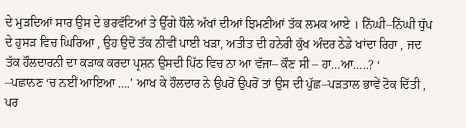ਦੇ ਮੁੜਦਿਆਂ ਸਾਰ ਉਸ ਦੇ ਭਰਵੱਟਿਆਂ ਤੇ ਉੱਗੇ ਧੌਲੇ ਅੱਖਾਂ ਦੀਆਂ ਝਿਮਣੀਆਂ ਤੱਕ ਲਮਕ ਆਏ । ਨਿੱਘੀ–ਨਿੱਘੀ ਧੁੱਪ ਦੇ ਹੁਸੜ ਵਿਚ ਘਿਰਿਆ , ਉਹ ਉਦੋਂ ਤੱਕ ਨੀਵੀਂ ਪਾਈ ਖੜਾ, ਅਤੀਤ ਦੀ ਹਨੇਰੀ ਕੁੱਖ ਅੰਦਰ ਠੇਡੇ ਖਾਂਦਾ ਰਿਹਾ , ਜਦ ਤੱਕ ਹੌਲਦਾਰਨੀ ਦਾ ਕੜਾਕ ਕਰਦਾ ਪ੍ਰਸ਼ਨ ਉਸਦੀ ਪਿੱਠ ਵਿਚ ਨਾ ਆ ਵੱਜਾ– ਕੌਣ ਸੀ – ਹਾ…ਆ…..? ‘
–ਪਛਾਨਣ ‘ਚ ਨਈਂ ਆਇਆ ….’ ਆਖ ਕੇ ਹੌਲਦਾਰ ਨੇ ਉਪਰੋਂ ਉਪਰੋਂ ਤਾਂ ਉਸ ਦੀ ਪੁੱਛ–ਪੜਤਾਲ ਭਾਵੇਂ ਟੋਕ ਦਿੱਤੀ , ਪਰ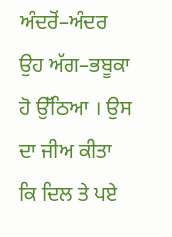ਅੰਦਰੋਂ–ਅੰਦਰ ਉਹ ਅੱਗ–ਭਬੂਕਾ ਹੋ ਉੱਠਿਆ । ਉਸ ਦਾ ਜੀਅ ਕੀਤਾ ਕਿ ਦਿਲ ਤੇ ਪਏ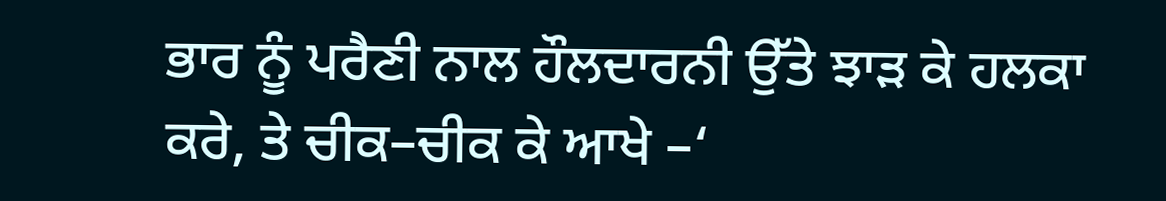ਭਾਰ ਨੂੰ ਪਰੈਣੀ ਨਾਲ ਹੌਲਦਾਰਨੀ ਉੱਤੇ ਝਾੜ ਕੇ ਹਲਕਾ ਕਰੇ, ਤੇ ਚੀਕ–ਚੀਕ ਕੇ ਆਖੇ –‘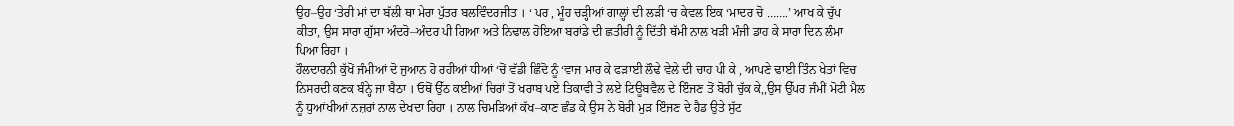ਉਹ–ਉਹ ‘ਤੇਰੀ ਮਾਂ ਦਾ ਬੱਲੀ ਥਾ ਮੇਰਾ ਪੁੱਤਰ ਬਲਵਿੰਦਰਜੀਤ । ‘ ਪਰ , ਮੂੰਹ ਚੜ੍ਹੀਆਂ ਗਾਲ੍ਹਾਂ ਦੀ ਲੜੀ ‘ਚ ਕੇਵਲ ਇਕ ‘ਮਾਦਰ ਚੋ …….’ ਆਖ ਕੇ ਚੁੱਪ ਕੀਤਾ, ਉਸ ਸਾਰਾ ਗੁੱਸਾ ਅੰਦਰੋ–ਅੰਦਰ ਪੀ ਗਿਆ ਅਤੇ ਨਿਢਾਲ ਹੋਇਆ ਬਰਾਂਡੇ ਦੀ ਛਤੀਰੀ ਨੂੰ ਦਿੱਤੀ ਥੱਮੀ ਨਾਲ ਖੜੀ ਮੰਜੀ ਡਾਹ ਕੇ ਸਾਰਾ ਦਿਨ ਲੰਮਾ ਪਿਆ ਰਿਹਾ ।
ਹੌਲਦਾਰਨੀ ਕੁੱਖੋਂ ਜੰਮੀਆਂ ਦੋ ਜੁਆਨ ਹੋ ਰਹੀਆਂ ਧੀਆਂ ‘ਚੋਂ ਵੱਡੀ ਛਿੰਦੋ ਨੂੰ ‘ਵਾਜ ਮਾਰ ਕੇ ਫੜਾਈ ਲੌਢੇ ਵੇਲੇ ਦੀ ਚਾਹ ਪੀ ਕੇ , ਆਪਣੇ ਢਾਈ ਤਿੰਨ ਖੇਤਾਂ ਵਿਚ ਨਿਸਰਦੀ ਕਣਕ ਬੰਨ੍ਹੇ ਜਾ ਬੈਠਾ । ਓਥੋਂ ਉੱਠ ਕਈਆਂ ਚਿਰਾਂ ਤੋਂ ਖਰਾਬ ਪਏ ਤਿਕਾਵੀ ਤੇ ਲਏ ਟਿਊਬਵੈਲ ਦੇ ਇੰਜਣ ਤੋਂ ਬੋਰੀ ਚੁੱਕ ਕੇ,,ਉਸ ਉੱਪਰ ਜੰਮੀਂ ਮੋਟੀ ਮੈਲ ਨੂੰ ਧੁਆਂਖੀਆਂ ਨਜ਼ਰਾਂ ਨਾਲ ਦੇਖਦਾ ਰਿਹਾ । ਨਾਲ ਚਿਮੜਿਆਂ ਕੱਖ–ਕਾਣ ਛੰਡ ਕੇ ਉਸ ਨੇ ਬੋਰੀ ਮੁੜ ਇੰਜਣ ਦੇ ਹੈਡ ਉਤੇ ਸੁੱਟ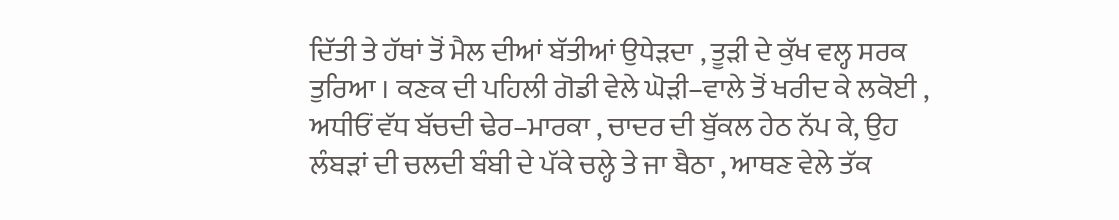ਦਿੱਤੀ ਤੇ ਹੱਥਾਂ ਤੋਂ ਮੈਲ ਦੀਆਂ ਬੱਤੀਆਂ ਉਧੇੜਦਾ , ਤੂੜੀ ਦੇ ਕੁੱਖ ਵਲ੍ਹ ਸਰਕ ਤੁਰਿਆ । ਕਣਕ ਦੀ ਪਹਿਲੀ ਗੋਡੀ ਵੇਲੇ ਘੋੜੀ–ਵਾਲੇ ਤੋਂ ਖਰੀਦ ਕੇ ਲਕੋਈ , ਅਧੀਓਂ ਵੱਧ ਬੱਚਦੀ ਢੇਰ–ਮਾਰਕਾ , ਚਾਦਰ ਦੀ ਬੁੱਕਲ ਹੇਠ ਨੱਪ ਕੇ, ਉਹ ਲੰਬੜਾਂ ਦੀ ਚਲਦੀ ਬੰਬੀ ਦੇ ਪੱਕੇ ਚਲ੍ਹੇ ਤੇ ਜਾ ਬੈਠਾ , ਆਥਣ ਵੇਲੇ ਤੱਕ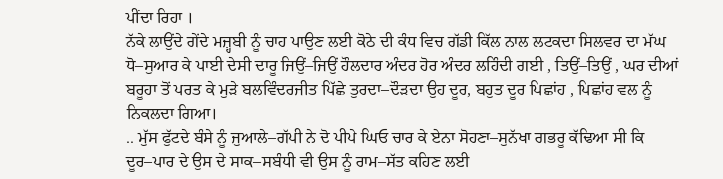ਪੀਂਦਾ ਰਿਹਾ ।
ਨੱਕੇ ਲਾਉਂਦੇ ਗੇਂਦੇ ਮਜ਼੍ਹਬੀ ਨੂੰ ਚਾਹ ਪਾਉਣ ਲਈ ਕੋਠੇ ਦੀ ਕੰਧ ਵਿਚ ਗੱਡੀ ਕਿੱਲ ਨਾਲ ਲਟਕਦਾ ਸਿਲਵਰ ਦਾ ਮੱਘ ਧੋ–ਸੁਆਰ ਕੇ ਪਾਈ ਦੇਸੀ ਦਾਰੂ ਜਿਉਂ–ਜਿਉਂ ਹੌਲਦਾਰ ਅੰਦਰ ਹੋਰ ਅੰਦਰ ਲਹਿੰਦੀ ਗਈ , ਤਿਉਂ–ਤਿਉਂ , ਘਰ ਦੀਆਂ ਬਰੂਹਾ ਤੋਂ ਪਰਤ ਕੇ ਮੁੜੇ ਬਲਵਿੰਦਰਜੀਤ ਪਿੱਛੇ ਤੁਰਦਾ–ਦੌੜਦਾ ਉਹ ਦੂਰ, ਬਹੁਤ ਦੂਰ ਪਿਛਾਂਹ , ਪਿਛਾਂਹ ਵਲ ਨੂੰ ਨਿਕਲਦਾ ਗਿਆ।
.. ਮੁੱਸ ਫੁੱਟਦੇ ਬੰਸੇ ਨੂੰ ਜੁਆਲੇ–ਗੱਪੀ ਨੇ ਦੋ ਪੀਪੇ ਘਿਓ ਚਾਰ ਕੇ ਏਨਾ ਸੋਹਣਾ–ਸੁਨੱਖਾ ਗਭਰੂ ਕੱਢਿਆ ਸੀ ਕਿ ਦੂਰ–ਪਾਰ ਦੇ ਉਸ ਦੇ ਸਾਕ–ਸਬੰਧੀ ਵੀ ਉਸ ਨੂੰ ਰਾਮ–ਸੱਤ ਕਹਿਣ ਲਈ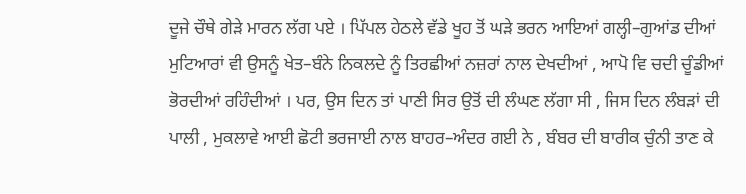ਦੂਜੇ ਚੌਥੇ ਗੇੜੇ ਮਾਰਨ ਲੱਗ ਪਏ । ਪਿੱਪਲ ਹੇਠਲੇ ਵੱਡੇ ਖੂਹ ਤੋਂ ਘੜੇ ਭਰਨ ਆਇਆਂ ਗਲ੍ਹੀ–ਗੁਆਂਡ ਦੀਆਂ ਮੁਟਿਆਰਾਂ ਵੀ ਉਸਨੂੰ ਖੇਤ–ਬੰਨੇ ਨਿਕਲਦੇ ਨੂੰ ਤਿਰਛੀਆਂ ਨਜ਼ਰਾਂ ਨਾਲ ਦੇਖਦੀਆਂ , ਆਪੋ ਵਿ ਚਦੀ ਚੂੰਡੀਆਂ ਭੋਰਦੀਆਂ ਰਹਿੰਦੀਆਂ । ਪਰ, ਉਸ ਦਿਨ ਤਾਂ ਪਾਣੀ ਸਿਰ ਉਤੋਂ ਦੀ ਲੰਘਣ ਲੱਗਾ ਸੀ , ਜਿਸ ਦਿਨ ਲੰਬੜਾਂ ਦੀ ਪਾਲੀ , ਮੁਕਲਾਵੇ ਆਈ ਛੋਟੀ ਭਰਜਾਈ ਨਾਲ ਬਾਹਰ–ਅੰਦਰ ਗਈ ਨੇ , ਬੰਬਰ ਦੀ ਬਾਰੀਕ ਚੁੰਨੀ ਤਾਣ ਕੇ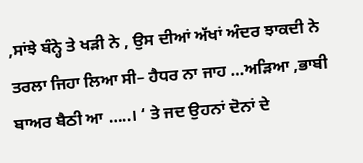,ਸਾਂਝੇ ਬੰਨ੍ਹੇ ਤੇ ਖੜੀ ਨੇ , ਉਸ ਦੀਆਂ ਅੱਖਾਂ ਅੰਦਰ ਝਾਕਦੀ ਨੇ ਤਰਲਾ ਜਿਹਾ ਲਿਆ ਸੀ– ਹੈਧਰ ਨਾ ਜਾਹ …ਅੜਿਆ ,ਭਾਬੀ ਬਾਅਰ ਬੈਠੀ ਆ …..। ‘ ਤੇ ਜਦ ਉਹਨਾਂ ਦੋਨਾਂ ਦੇ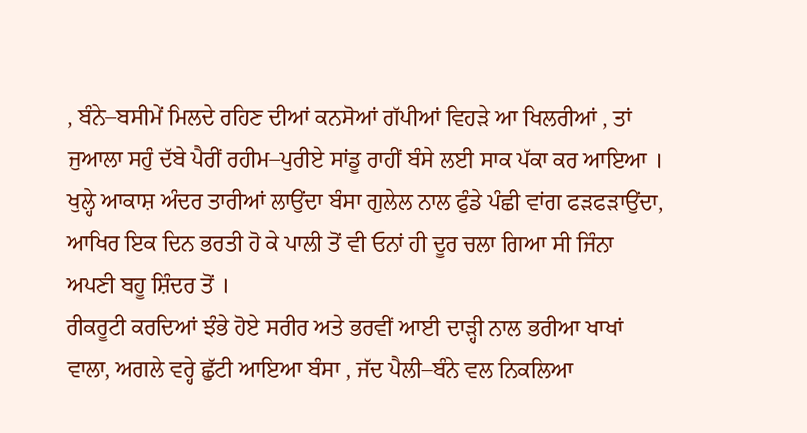, ਬੰਨੇ–ਬਸੀਮੇਂ ਮਿਲਦੇ ਰਹਿਣ ਦੀਆਂ ਕਨਸੋਆਂ ਗੱਪੀਆਂ ਵਿਹੜੇ ਆ ਖਿਲਰੀਆਂ , ਤਾਂ ਜੁਆਲਾ ਸਹੁੰ ਦੱਬੇ ਪੈਰੀਂ ਰਹੀਮ–ਪੁਰੀਏ ਸਾਂਡੂ ਰਾਹੀਂ ਬੰਸੇ ਲਈ ਸਾਕ ਪੱਕਾ ਕਰ ਆਇਆ । ਖੁਲ੍ਹੇ ਆਕਾਸ਼ ਅੰਦਰ ਤਾਰੀਆਂ ਲਾਉਂਦਾ ਬੰਸਾ ਗੁਲੇਲ ਨਾਲ ਫੁੰਡੇ ਪੰਛੀ ਵਾਂਗ ਫੜਫੜਾਉਂਦਾ, ਆਖਿਰ ਇਕ ਦਿਨ ਭਰਤੀ ਹੋ ਕੇ ਪਾਲੀ ਤੋਂ ਵੀ ਓਨਾਂ ਹੀ ਦੂਰ ਚਲਾ ਗਿਆ ਸੀ ਜਿੰਨਾ ਅਪਣੀ ਬਹੂ ਸ਼ਿੰਦਰ ਤੋਂ ।
ਰੀਕਰੂਟੀ ਕਰਦਿਆਂ ਝੰਭੇ ਹੋਏ ਸਰੀਰ ਅਤੇ ਭਰਵੀਂ ਆਈ ਦਾੜ੍ਹੀ ਨਾਲ ਭਰੀਆ ਖਾਖਾਂ ਵਾਲਾ, ਅਗਲੇ ਵਰ੍ਹੇ ਛੁੱਟੀ ਆਇਆ ਬੰਸਾ , ਜੱਦ ਪੈਲੀ–ਬੰਨੇ ਵਲ ਨਿਕਲਿਆ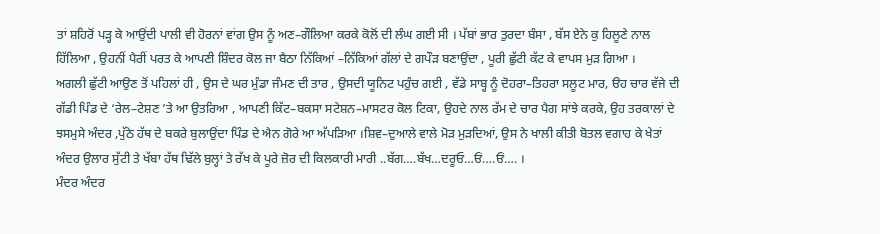ਤਾਂ ਸ਼ਹਿਰੋਂ ਪੜ੍ਹ ਕੇ ਆਉਂਦੀ ਪਾਲੀ ਵੀ ਹੋਰਨਾਂ ਵਾਂਗ ਉਸ ਨੂੰ ਅਣ–ਗੌਲਿਆ ਕਰਕੇ ਕੋਲੋਂ ਦੀ ਲੰਘ ਗਈ ਸੀ । ਪੱਬਾਂ ਭਾਰ ਤੁਰਦਾ ਬੰਸਾ , ਬੱਸ ਏਨੇ ਕੁ ਹਿਲੂਣੇ ਨਾਲ ਹਿੱਲਿਆ , ਉਹਨੀਂ ਪੈਰੀਂ ਪਰਤ ਕੇ ਆਪਣੀ ਸ਼ਿੰਦਰ ਕੋਲ ਜਾ ਬੈਠਾ ਨਿੱਕਿਆਂ –ਨਿੱਕਿਆਂ ਗੱਲਾਂ ਦੇ ਗਪੌੜ ਬਣਾਉਂਦਾ , ਪੂਰੀ ਛੁੱਟੀ ਕੱਟ ਕੇ ਵਾਪਸ ਮੁੜ ਗਿਆ ।
ਅਗਲੀ ਛੁੱਟੀ ਆਉਣ ਤੋਂ ਪਹਿਲਾਂ ਹੀ , ਉਸ ਦੇ ਘਰ ਮੁੰਡਾ ਜੰਮਣ ਦੀ ਤਾਰ , ਉਸਦੀ ਯੂਨਿਟ ਪਹੁੰਚ ਗਈ , ਵੱਡੇ ਸਾਬ੍ਹ ਨੂੰ ਦੋਹਰਾ–ਤਿਹਰਾ ਸਲੂਟ ਮਾਰ, ੳਹ ਚਾਰ ਵੱਜੇ ਦੀ ਗੱਡੀ ਪਿੰਡ ਦੇ ‘ਰੇਲ–ਟੇਸ਼ਣ ’ਤੇ ਆ ਉਤਰਿਆ , ਆਪਣੀ ਕਿੱਟ–ਬਕਸਾ ਸਟੇਸ਼ਨ–ਮਾਸਟਰ ਕੋਲ ਟਿਕਾ, ਉਹਦੇ ਨਾਲ ਰੱਮ ਦੇ ਚਾਰ ਪੈਗ ਸਾਂਝੇ ਕਰਕੇ, ਉਹ ਤਰਕਾਲਾਂ ਦੇ ਝਸਮੁਸੇ ਅੰਦਰ ,ਪੁੱਠੇ ਹੱਥ ਦੇ ਬਕਰੇ ਬੁਲਾਉਂਦਾ ਪਿੰਡ ਦੇ ਐਨ ਗੋਰੇ ਆ ਅੱਪੜਿਆ ।ਸ਼ਿਵ–ਦੁਆਲੇ ਵਾਲੇ ਮੋੜ ਮੁੜਦਿਆਂ, ਉਸ ਨੇ ਖਾਲੀ ਕੀਤੀ ਬੋਤਲ ਵਗਾਹ ਕੇ ਖੇਤਾਂ ਅੰਦਰ ਉਲਾਰ ਸੁੱਟੀ ਤੇ ਖੱਬਾ ਹੱਥ ਢਿੱਲੇ ਬੁਲ੍ਹਾਂ ਤੇ ਰੱਖ ਕੇ ਪੂਰੇ ਜ਼ੋਰ ਦੀ ਕਿਲਕਾਰੀ ਮਾਰੀ ..ਬੱਗ….ਬੱਖ…ਦਰੂਓ…ਓਂ….ਓਂ…. ।
ਮੰਦਰ ਅੰਦਰ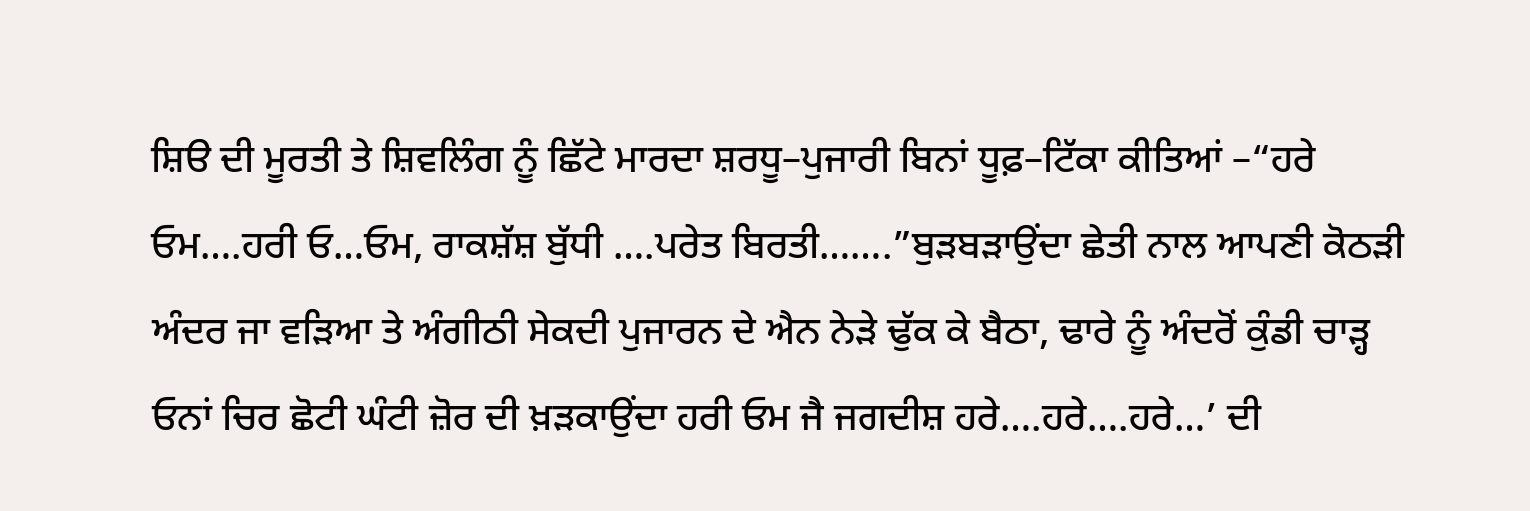ਸ਼ਿੳ ਦੀ ਮੂਰਤੀ ਤੇ ਸ਼ਿਵਲਿੰਗ ਨੂੰ ਛਿੱਟੇ ਮਾਰਦਾ ਸ਼ਰਧੂ–ਪੁਜਾਰੀ ਬਿਨਾਂ ਧੂਫ਼–ਟਿੱਕਾ ਕੀਤਿਆਂ –“ਹਰੇ ਓਮ….ਹਰੀ ਓ…ਓਮ, ਰਾਕਸ਼ੱਸ਼ ਬੁੱਧੀ ….ਪਰੇਤ ਬਿਰਤੀ…….”ਬੁੜਬੜਾਉਂਦਾ ਛੇਤੀ ਨਾਲ ਆਪਣੀ ਕੋਠੜੀ ਅੰਦਰ ਜਾ ਵੜਿਆ ਤੇ ਅੰਗੀਠੀ ਸੇਕਦੀ ਪੁਜਾਰਨ ਦੇ ਐਨ ਨੇੜੇ ਢੁੱਕ ਕੇ ਬੈਠਾ, ਢਾਰੇ ਨੂੰ ਅੰਦਰੋਂ ਕੁੰਡੀ ਚਾੜ੍ਹ ਓਨਾਂ ਚਿਰ ਛੋਟੀ ਘੰਟੀ ਜ਼ੋਰ ਦੀ ਖ਼ੜਕਾਉਂਦਾ ਹਰੀ ਓਮ ਜੈ ਜਗਦੀਸ਼ ਹਰੇ….ਹਰੇ….ਹਰੇ…’ ਦੀ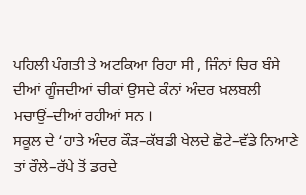ਪਹਿਲੀ ਪੰਗਤੀ ਤੇ ਅਟਕਿਆ ਰਿਹਾ ਸੀ , ਜਿੰਨਾਂ ਚਿਰ ਬੰਸੇ ਦੀਆਂ ਗੂੰਜਦੀਆਂ ਚੀਕਾਂ ਉਸਦੇ ਕੰਨਾਂ ਅੰਦਰ ਖ਼ਲਬਲੀ ਮਚਾਉਂ–ਦੀਆਂ ਰਹੀਆਂ ਸਨ ।
ਸਕੂਲ ਦੇ ‘ਹਾਤੇ ਅੰਦਰ ਕੌੜ–ਕੱਬਡੀ ਖੇਲਦੇ ਛੋਟੇ–ਵੱਡੇ ਨਿਆਣੇ ਤਾਂ ਰੌਲੇ–ਰੱਪੇ ਤੋਂ ਡਰਦੇ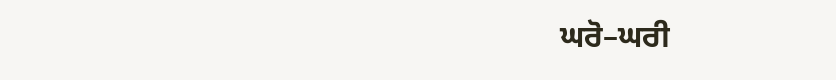ਘਰੋ–ਘਰੀ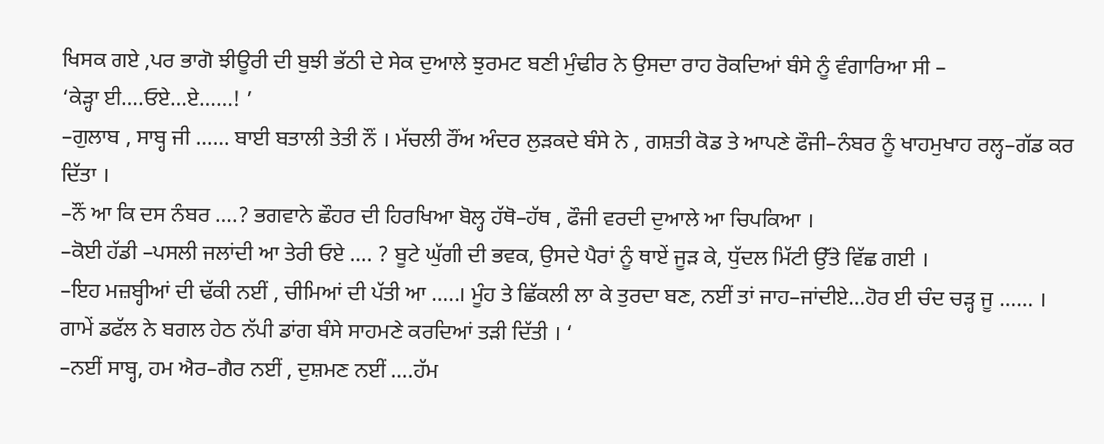ਖਿਸਕ ਗਏ ,ਪਰ ਭਾਗੋ ਝੀਊਰੀ ਦੀ ਬੁਝੀ ਭੱਠੀ ਦੇ ਸੇਕ ਦੁਆਲੇ ਝੁਰਮਟ ਬਣੀ ਮੁੰਢੀਰ ਨੇ ਉਸਦਾ ਰਾਹ ਰੋਕਦਿਆਂ ਬੰਸੇ ਨੂੰ ਵੰਗਾਰਿਆ ਸੀ –
‘ਕੇੜ੍ਹਾ ਈ….ਓਏ…ਏ……! ’
–ਗੁਲਾਬ , ਸਾਬ੍ਹ ਜੀ …… ਬਾਈ ਬਤਾਲੀ ਤੇਤੀ ਨੌਂ । ਮੱਚਲੀ ਰੌਂਅ ਅੰਦਰ ਲੁੜਕਦੇ ਬੰਸੇ ਨੇ , ਗਸ਼ਤੀ ਕੋਡ ਤੇ ਆਪਣੇ ਫੌਜੀ–ਨੰਬਰ ਨੂੰ ਖਾਹਮੁਖਾਹ ਰਲ੍ਹ–ਗੱਡ ਕਰ ਦਿੱਤਾ ।
–ਨੌਂ ਆ ਕਿ ਦਸ ਨੰਬਰ ….? ਭਗਵਾਨੇ ਛੌਹਰ ਦੀ ਹਿਰਖਿਆ ਬੋਲ੍ਹ ਹੱਥੋ–ਹੱਥ , ਫੌਜੀ ਵਰਦੀ ਦੁਆਲੇ ਆ ਚਿਪਕਿਆ ।
–ਕੋਈ ਹੱਡੀ –ਪਸਲੀ ਜਲਾਂਦੀ ਆ ਤੇਰੀ ਓਏ …. ? ਬੂਟੇ ਘੁੱਗੀ ਦੀ ਭਵਕ, ਉਸਦੇ ਪੈਰਾਂ ਨੂੰ ਥਾਏਂ ਜੂੜ ਕੇ, ਧੁੱਦਲ ਮਿੱਟੀ ਉੱਤੇ ਵਿੱਛ ਗਈ ।
–ਇਹ ਮਜ਼ਬ੍ਹੀਆਂ ਦੀ ਢੱਕੀ ਨਈਂ , ਚੀਮਿਆਂ ਦੀ ਪੱਤੀ ਆ …..। ਮੂੰਹ ਤੇ ਛਿੱਕਲੀ ਲਾ ਕੇ ਤੁਰਦਾ ਬਣ, ਨਈਂ ਤਾਂ ਜਾਹ–ਜਾਂਦੀਏ…ਹੋਰ ਈ ਚੰਦ ਚੜ੍ਹ ਜੂ …… । ਗਾਮੇਂ ਡਫੱਲ ਨੇ ਬਗਲ ਹੇਠ ਨੱਪੀ ਡਾਂਗ ਬੰਸੇ ਸਾਹਮਣੇ ਕਰਦਿਆਂ ਤੜੀ ਦਿੱਤੀ । ‘
–ਨਈਂ ਸਾਬ੍ਹ, ਹਮ ਐਰ–ਗੈਰ ਨਈਂ , ਦੁਸ਼ਮਣ ਨਈਂ ….ਹੱਮ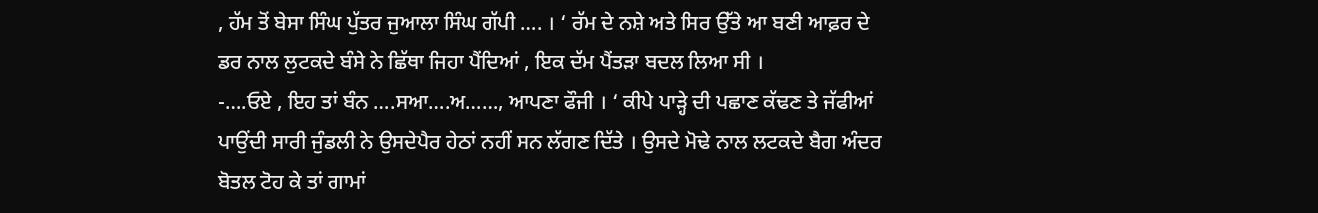, ਹੱਮ ਤੋਂ ਬੇਸਾ ਸਿੰਘ ਪੁੱਤਰ ਜੁਆਲਾ ਸਿੰਘ ਗੱਪੀ …. । ‘ ਰੱਮ ਦੇ ਨਸ਼ੇ ਅਤੇ ਸਿਰ ਉੱਤੇ ਆ ਬਣੀ ਆਫ਼ਰ ਦੇ ਡਰ ਨਾਲ ਲੁਟਕਦੇ ਬੰਸੇ ਨੇ ਛਿੱਥਾ ਜਿਹਾ ਪੈਂਦਿਆਂ , ਇਕ ਦੱਮ ਪੈਂਤੜਾ ਬਦਲ ਲਿਆ ਸੀ ।
-….ਓਏ , ਇਹ ਤਾਂ ਬੰਨ ….ਸਆ….ਅ……, ਆਪਣਾ ਫੌਜੀ । ‘ ਕੀਪੇ ਪਾੜ੍ਹੇ ਦੀ ਪਛਾਣ ਕੱਢਣ ਤੇ ਜੱਫੀਆਂ ਪਾਉਂਦੀ ਸਾਰੀ ਜੁੰਡਲੀ ਨੇ ਉਸਦੇਪੈਰ ਹੇਠਾਂ ਨਹੀਂ ਸਨ ਲੱਗਣ ਦਿੱਤੇ । ਉਸਦੇ ਮੋਢੇ ਨਾਲ ਲਟਕਦੇ ਬੈਗ ਅੰਦਰ ਬੋਤਲ ਟੋਹ ਕੇ ਤਾਂ ਗਾਮਾਂ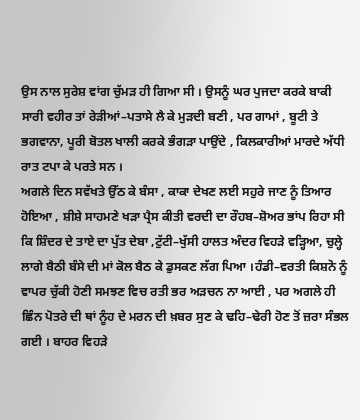ਉਸ ਨਾਲ ਸੁਰੇਸ਼ ਵਾਂਗ ਚੁੱਮੜ ਹੀ ਗਿਆ ਸੀ । ਉਸਨੂੰ ਘਰ ਪੁਜਦਾ ਕਰਕੇ ਬਾਕੀ ਸਾਰੀ ਵਹੀਰ ਤਾਂ ਰੇੜੀਆਂ–ਪਤਾਸੇ ਲੈ ਕੇ ਮੁੜਦੀ ਬਣੀ , ਪਰ ਗਾਮਾਂ , ਬੂਟੀ ਤੇ ਭਗਵਾਨਾ, ਪੂਰੀ ਬੋਤਲ ਖਾਲੀ ਕਰਕੇ ਭੰਗੜਾ ਪਾਉਂਦੇ , ਕਿਲਕਾਰੀਆਂ ਮਾਰਦੇ ਅੱਧੀ ਰਾਤ ਟਪਾ ਕੇ ਪਰਤੇ ਸਨ ।
ਅਗਲੇ ਦਿਨ ਸਵੱਖਤੇ ਉੱਠ ਕੇ ਬੰਸਾ , ਕਾਕਾ ਦੇਖਣ ਲਈ ਸਹੁਰੇ ਜਾਣ ਨੂੰ ਤਿਆਰ ਹੋਇਆ , ਸ਼ੀਸ਼ੇ ਸਾਹਮਣੇ ਖੜਾ ਪ੍ਰੈਸ ਕੀਤੀ ਵਰਦੀ ਦਾ ਰੌਹਬ–ਸ਼ੋਅਰ ਭਾਂਪ ਰਿਹਾ ਸੀ ਕਿ ਸ਼ਿੰਦਰ ਦੇ ਤਾਏ ਦਾ ਪੁੱਤ ਦੇਬਾ ,ਟੁੱਟੀ–ਖੁੱਸੀ ਹਾਲਤ ਅੰਦਰ ਵਿਹੜੇ ਵੜ੍ਹਿਆ, ਚੁਲ੍ਹੇ ਲਾਗੇ ਬੈਠੀ ਬੰਸੇ ਦੀ ਮਾਂ ਕੋਲ ਬੈਠ ਕੇ ਡੁਸਕਣ ਲੱਗ ਪਿਆ ।ਹੰਡੀ–ਵਰਤੀ ਕਿਸ਼ਨੋ ਨੂੰ ਵਾਪਰ ਚੁੱਕੀ ਹੋਣੀ ਸਮਝਣ ਵਿਚ ਰਤੀ ਭਰ ਅੜਚਨ ਨਾ ਆਈ , ਪਰ ਅਗਲੇ ਹੀ ਛਿੰਨ ਪੋਤਰੇ ਦੀ ਥਾਂ ਨੂੰਹ ਦੇ ਮਰਨ ਦੀ ਖ਼ਬਰ ਸੁਣ ਕੇ ਢਹਿ–ਢੇਰੀ ਹੋਣ ਤੋਂ ਜ਼ਰਾ ਸੰਭਲ ਗਈ । ਬਾਹਰ ਵਿਹੜੇ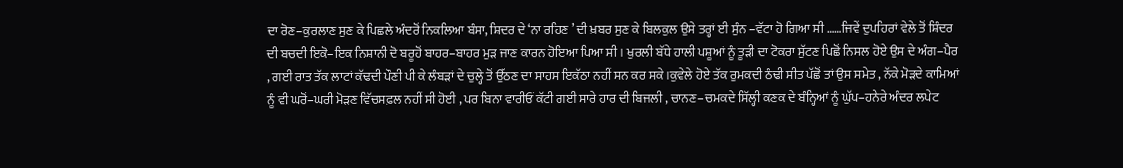ਦਾ ਰੋਣ–ਕੁਰਲਾਣ ਸੁਣ ਕੇ ਪਿਛਲੇ ਅੰਦਰੋਂ ਨਿਕਲਿਆ ਬੰਸਾ, ਸ਼ਿਦਰ ਦੇ ‘ਨਾ ਰਹਿਣ ’ ਦੀ ਖ਼ਬਰ ਸੁਣ ਕੇ ਬਿਲਕੁਲ ਉਸੇ ਤਰ੍ਹਾਂ ਈ ਸੁੰਨ –ਵੱਟਾ ਹੋ ਗਿਆ ਸੀ ……ਜਿਵੇਂ ਦੁਪਹਿਰਾਂ ਵੇਲੇ ਤੋਂ ਸ਼ਿੰਦਰ ਦੀ ਬਚਦੀ ਇਕੋ–ਇਕ ਨਿਸ਼ਾਨੀ ਦੋ ਬਰੂਹੋਂ ਬਾਹਰ–ਬਾਹਰ ਮੁੜ ਜਾਣ ਕਾਰਨ ਹੋਇਆ ਪਿਆ ਸੀ । ਖੁਰਲੀ ਬੱਧੇ ਹਾਲੀ ਪਸ਼ੂਆਂ ਨੂੰ ਤੂੜੀ ਦਾ ਟੋਕਰਾ ਸੁੱਟਣ ਪਿਛੋਂ ਨਿਸਲ ਹੋਏ ਉਸ ਦੇ ਅੰਗ–ਪੈਰ , ਗਈ ਰਾਤ ਤੱਕ ਲਾਟਾਂ ਕੱਢਦੀ ਪੌਣੀ ਪੀ ਕੇ ਲੰਬੜਾਂ ਦੇ ਚੁਲ੍ਹੇ ਤੋਂ ਉੱਠਣ ਦਾ ਸਾਹਸ ਇਕੱਠਾ ਨਹੀਂ ਸਨ ਕਰ ਸਕੇ ।ਕੁਵੇਲੇ ਹੋਏ ਤੱਕ ਰੁਮਕਦੀ ਠੰਢੀ ਸੀਤ ਪੱਛੋਂ ਤਾਂ ਉਸ ਸਮੇਤ , ਨੱਕੇ ਮੋੜਦੇ ਕਾਮਿਆਂ ਨੂੰ ਵੀ ਘਰੋਂ–ਘਰੀ ਮੋੜਣ ਵਿੱਚਸਫ਼ਲ ਨਹੀਂ ਸੀ ਹੋਈ , ਪਰ ਬਿਨਾ ਵਾਰੀਓਂ ਕੱਟੀ ਗਈ ਸਾਰੇ ਹਾਰ ਦੀ ਬਿਜਲੀ , ਚਾਨਣ–ਚਮਕਦੇ ਸਿੱਲ੍ਹੀ ਕਣਕ ਦੇ ਬੰਨ੍ਹਿਆਂ ਨੂੰ ਘੁੱਪ–ਹਨੇਰੇ ਅੰਦਰ ਲਪੇਟ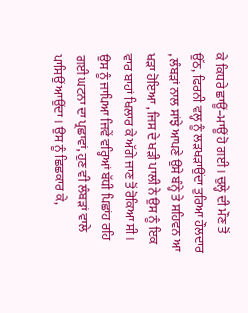ਕੇ ਕਿਧਰੇ ਛਾਊਂ–ਮਾਊਂ ਹੋ ਗਈ । ਚੁਲ੍ਹੇ ਦੀ ਮੌਣ ਤੋਂ ਉੱਠ, ਫਿਰਨੀ ਵਲ੍ਹ ਨੂੰ ਲੜਖੜਾਉਂਦਾ ਤੁਰਿਆ ਹੌਲਦਾਰ , ਲੰਬੜਾਂ ਨਾਲ ਸਾਂਝੇ ਆਪਣੇ ਉਸੇ ਬੰਨ੍ਹੇ ਤੇ ਸਹਿਵਨ ਆ ਖੜਾ ਹੋਇਆ , ਜਿਸ ਦੇ ਖੜੀ ਪਾਲੀ ਨੇ ਉਸ ਨੂੰ ਇਕ ਵਾਰ ਬਾਹਾਂ ਖਿਲਾਰ ਕੇ ਅੱਗੇ ਜਾਣ ਤੋਂ ਰੋਕਿਆ ਸੀ । ਉਸ ਨੂੰ ਜਾਪਿਆ ਜਿਵੇਂ ਵਰ੍ਹਿਆਂ ਬੱਧੀ ਪਿਛਾਂਹ ਰਹਿ ਗਈ ਘਟਨਾ ਦਾ ਪ੍ਰਛਾਵਾਂ, ਹੁਣ ਵੀ ਲੰਬੜਾਂ ਵਾਲੇ ਪਾਸਿਉਂ ਆਉਂਦਾ । ਉਸ ਨੂੰ ਛਿਛਕਾਰ ਕੇ,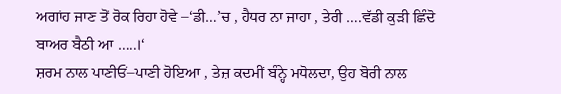ਅਗਾਂਹ ਜਾਣ ਤੋਂ ਰੋਕ ਰਿਹਾ ਹੋਵੇ –‘ਡੀ…’ਚ , ਹੈਧਰ ਨਾ ਜਾਹਾ , ਤੇਰੀ ….ਵੱਡੀ ਕੁੜੀ ਛਿੰਦੋ ਬਾਅਰ ਬੈਠੀ ਆ …..।‘
ਸ਼ਰਮ ਨਾਲ ਪਾਣੀਓਂ–ਪਾਣੀ ਹੋਇਆ , ਤੇਜ਼ ਕਦਮੀਂ ਬੰਨ੍ਹੇ ਮਧੋਲਦਾ, ਉਹ ਬੋਰੀ ਨਾਲ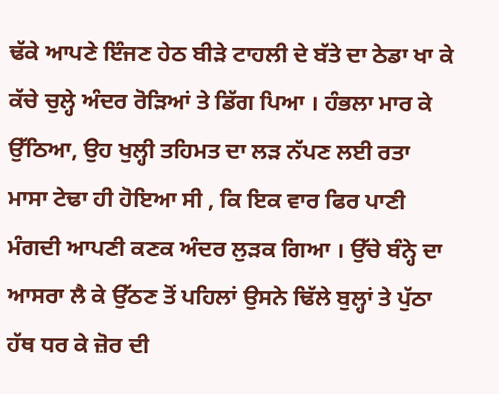ਢੱਕੇ ਆਪਣੇ ਇੰਜਣ ਹੇਠ ਬੀੜੇ ਟਾਹਲੀ ਦੇ ਬੱਤੇ ਦਾ ਠੇਡਾ ਖਾ ਕੇ ਕੱਚੇ ਚੁਲ੍ਹੇ ਅੰਦਰ ਰੋੜਿਆਂ ਤੇ ਡਿੱਗ ਪਿਆ । ਹੰਭਲਾ ਮਾਰ ਕੇ ਉੱਠਿਆ, ਉਹ ਖੁਲ੍ਹੀ ਤਹਿਮਤ ਦਾ ਲੜ ਨੱਪਣ ਲਈ ਰਤਾ ਮਾਸਾ ਟੇਢਾ ਹੀ ਹੋਇਆ ਸੀ , ਕਿ ਇਕ ਵਾਰ ਫਿਰ ਪਾਣੀ ਮੰਗਦੀ ਆਪਣੀ ਕਣਕ ਅੰਦਰ ਲੁੜਕ ਗਿਆ । ਉੱਚੇ ਬੰਨ੍ਹੇ ਦਾ ਆਸਰਾ ਲੈ ਕੇ ਉੱਠਣ ਤੋਂ ਪਹਿਲਾਂ ਉਸਨੇ ਢਿੱਲੇ ਬੁਲ੍ਹਾਂ ਤੇ ਪੁੱਠਾ ਹੱਥ ਧਰ ਕੇ ਜ਼ੋਰ ਦੀ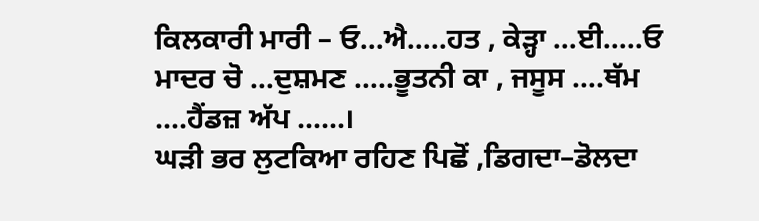ਕਿਲਕਾਰੀ ਮਾਰੀ – ਓ…ਐ…..ਹਤ , ਕੇੜ੍ਹਾ …ਈ…..ਓ ਮਾਦਰ ਚੋ …ਦੁਸ਼ਮਣ …..ਭੂਤਨੀ ਕਾ , ਜਸੂਸ ….ਥੱਮ ….ਹੈਂਡਜ਼ ਅੱਪ ……।
ਘੜੀ ਭਰ ਲੁਟਕਿਆ ਰਹਿਣ ਪਿਛੋਂ ,ਡਿਗਦਾ–ਡੋਲਦਾ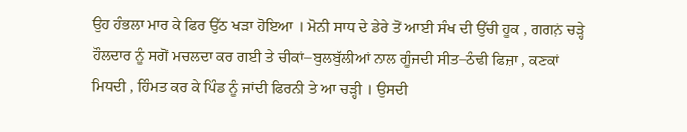ਉਹ ਹੰਭਲਾ ਮਾਰ ਕੇ ਫਿਰ ਉੱਠ ਖੜਾ ਹੋਇਆ । ਮੋਨੀ ਸਾਧ ਦੇ ਡੇਰੇ ਤੋਂ ਆਈ ਸੰਖ ਦੀ ਉੱਚੀ ਹੂਕ , ਗਗਨ਼ਂ ਚੜ੍ਹੇ ਹੌਲਦਾਰ ਨੂੰ ਸਗੋਂ ਮਚਲਦਾ ਕਰ ਗਈ ਤੇ ਚੀਕਾਂ–ਬੁਲਬੁੱਲੀਆਂ ਨਾਲ ਗੂੰਜਦੀ ਸੀਤ–ਠੰਢੀ ਫਿਜ਼ਾ , ਕਣਕਾਂ ਮਿਧਦੀ , ਹਿੰਮਤ ਕਰ ਕੇ ਪਿੰਡ ਨੂੰ ਜਾਂਦੀ ਫਿਰਨੀ ਤੇ ਆ ਚੜ੍ਹੀ । ਉਸਦੀ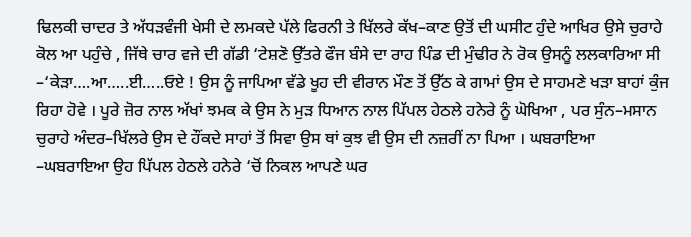ਢਿਲਕੀ ਚਾਦਰ ਤੇ ਅੱਧੜਵੰਜੀ ਖੇਸੀ ਦੇ ਲਮਕਦੇ ਪੱਲੇ ਫਿਰਨੀ ਤੇ ਖਿੱਲਰੇ ਕੱਖ–ਕਾਣ ਉਤੋਂ ਦੀ ਘਸੀਟ ਹੁੰਦੇ ਆਖਿਰ ਉਸੇ ਚੁਰਾਹੇ ਕੋਲ ਆ ਪਹੁੰਚੇ , ਜਿੱਥੇ ਚਾਰ ਵਜੇ ਦੀ ਗੱਡੀ ‘ਟੇਸ਼ਣੋ ਉੱਤਰੇ ਫੌਜ ਬੰਸੇ ਦਾ ਰਾਹ ਪਿੰਡ ਦੀ ਮੁੰਢੀਰ ਨੇ ਰੋਕ ਉਸਨੂੰ ਲਲਕਾਰਿਆ ਸੀ –‘ਕੇੜਾ….ਆ…..ਈ…..ਓਏ ! ਉਸ ਨੂੰ ਜਾਪਿਆ ਵੱਡੇ ਖੂਹ ਦੀ ਵੀਰਾਨ ਮੌਣ ਤੋਂ ਉੱਠ ਕੇ ਗਾਮਾਂ ਉਸ ਦੇ ਸਾਹਮਣੇ ਖੜਾ ਬਾਹਾਂ ਕੁੰਜ ਰਿਹਾ ਹੋਵੇ । ਪੂਰੇ ਜ਼ੋਰ ਨਾਲ ਅੱਖਾਂ ਝਮਕ ਕੇ ਉਸ ਨੇ ਮੁੜ ਧਿਆਨ ਨਾਲ ਪਿੱਪਲ ਹੇਠਲੇ ਹਨੇਰੇ ਨੂੰ ਘੋਖਿਆ , ਪਰ ਸੁੰਨ–ਮਸਾਨ ਚੁਰਾਹੇ ਅੰਦਰ–ਖਿੱਲਰੇ ਉਸ ਦੇ ਹੌਂਕਦੇ ਸਾਹਾਂ ਤੋਂ ਸਿਵਾ ਉਸ ਥਾਂ ਕੁਝ ਵੀ ਉਸ ਦੀ ਨਜ਼ਰੀਂ ਨਾ ਪਿਆ । ਘਬਰਾਇਆ –ਘਬਰਾਇਆ ਉਹ ਪਿੱਪਲ ਹੇਠਲੇ ਹਨੇਰੇ ‘ਚੋਂ ਨਿਕਲ ਆਪਣੇ ਘਰ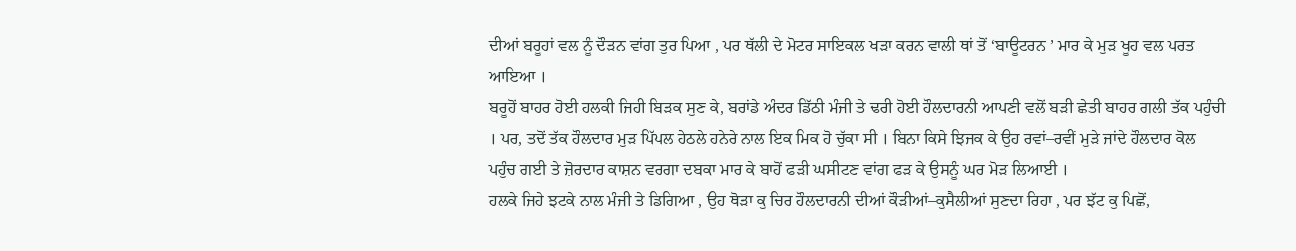ਦੀਆਂ ਬਰੂਹਾਂ ਵਲ ਨੂੰ ਦੌੜਨ ਵਾਂਗ ਤੁਰ ਪਿਆ , ਪਰ ਥੱਲੀ ਦੇ ਮੋਟਰ ਸਾਇਕਲ ਖੜਾ ਕਰਨ ਵਾਲੀ ਥਾਂ ਤੋਂ ‘ਬਾਊਟਰਨ ’ ਮਾਰ ਕੇ ਮੁੜ ਖੂਹ ਵਲ ਪਰਤ ਆਇਆ ।
ਬਰੂਹੋਂ ਬਾਹਰ ਹੋਈ ਹਲਕੀ ਜਿਹੀ ਬਿੜਕ ਸੁਣ ਕੇ, ਬਰਾਂਡੇ ਅੰਦਰ ਡਿੱਠੀ ਮੰਜੀ ਤੇ ਢਰੀ ਹੋਈ ਹੌਲਦਾਰਨੀ ਆਪਣੀ ਵਲੋਂ ਬੜੀ ਛੇਤੀ ਬਾਹਰ ਗਲੀ ਤੱਕ ਪਹੁੰਚੀ । ਪਰ, ਤਦੋਂ ਤੱਕ ਹੌਲਦਾਰ ਮੁੜ ਪਿੱਪਲ ਹੇਠਲੇ ਹਨੇਰੇ ਨਾਲ ਇਕ ਮਿਕ ਹੋ ਚੁੱਕਾ ਸੀ । ਬਿਨਾ ਕਿਸੇ ਝਿਜਕ ਕੇ ਉਹ ਰਵਾਂ–ਰਵੀਂ ਮੁੜੇ ਜਾਂਦੇ ਹੌਲਦਾਰ ਕੋਲ ਪਹੁੰਚ ਗਈ ਤੇ ਜ਼ੋਰਦਾਰ ਕਾਸ਼ਨ ਵਰਗਾ ਦਬਕਾ ਮਾਰ ਕੇ ਬਾਹੋਂ ਫੜੀ ਘਸੀਟਣ ਵਾਂਗ ਫੜ ਕੇ ਉਸਨੂੰ ਘਰ ਮੋੜ ਲਿਆਈ ।
ਹਲਕੇ ਜਿਹੇ ਝਟਕੇ ਨਾਲ ਮੰਜੀ ਤੇ ਡਿਗਿਆ , ਉਹ ਥੋੜਾ ਕੁ ਚਿਰ ਹੌਲਦਾਰਨੀ ਦੀਆਂ ਕੌੜੀਆਂ–ਕੁਸੈਲੀਆਂ ਸੁਣਦਾ ਰਿਹਾ , ਪਰ ਝੱਟ ਕੁ ਪਿਛੋਂ,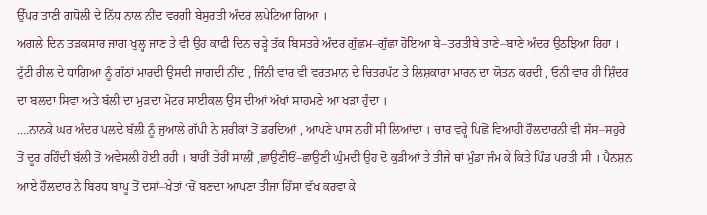ਉੱਪਰ ਤਾਣੀ ਗਧੋਲੀ ਦੇ ਨਿੱਧ ਨਾਲ ਨੀਂਦ ਵਰਗੀ ਬੇਸੁਰਤੀ ਅੰਦਰ ਲਪੇਟਿਆ ਗਿਆ ।
ਅਗਲੇ ਦਿਨ ਤੜਕਸਾਰ ਜਾਗ ਖੁਲ੍ਹ ਜਾਣ ਤੇ ਵੀ ਉਹ ਕਾਫੀ ਦਿਨ ਚੜ੍ਹੇ ਤੱਕ ਬਿਸਤਰੇ ਅੰਦਰ ਗੁੱਛਮ–ਗੁੱਛਾ ਹੋਇਆ ਬੇ–ਤਰਤੀਬੇ ਤਾਣੇ–ਬਾਣੇ ਅੰਦਰ ਉਠਝਿਆ ਰਿਹਾ । ਟੁੱਟੀ ਰੀਲ ਦੇ ਧਾਗਿਆ ਨੂੰ ਗੱਠਾਂ ਮਾਰਦੀ ਉਸਦੀ ਜਾਗਦੀ ਨੀਂਦ , ਜਿੰਨੀ ਵਾਰ ਵੀ ਵਰਤਮਾਨ ਦੇ ਚਿਤਰਪੱਟ ਤੇ ਲਿਸ਼ਕਾਰਾ ਮਾਰਨ ਦਾ ਯੋਤਨ ਕਰਦੀ , ਓਨੀ ਵਾਰ ਹੀ ਸ਼ਿੰਦਰ ਦਾ ਬਲਦਾ ਸਿਵਾ ਅਤੇ ਬੱਲੀ ਦਾ ਮੁੜਦਾ ਮੋਟਰ ਸਾਈਕਲ ਉਸ ਦੀਆਂ ਅੱਖਾਂ ਸਾਹਮਣੇ ਆ ਖੜਾ ਹੁੰਦਾ ।
….ਨਾਨਕੇ ਘਰ ਅੰਦਰ ਪਲਦੇ ਬੱਲੀ ਨੂੰ ਜੁਆਲੇ ਗੱਪੀ ਨੇ ਸ਼ਰੀਕਾਂ ਤੋਂ ਡਰਦਿਆਂ , ਆਪਣੇ ਪਾਸ ਨਹੀਂ ਸੀ ਲਿਆਂਦਾ । ਚਾਰ ਵਰ੍ਹੇ ਪਿਛੋਂ ਵਿਆਹੀ ਹੌਲਦਾਰਨੀ ਵੀ ਸੱਸ–ਸਹੁਰੇ ਤੋਂ ਦੂਰ ਰਹਿੰਦੀ ਬੱਲੀ ਤੋਂ ਅਵੇਸਲੀ ਹੋਈ ਰਹੀ । ਬਾਰੀਂ ਤੇਰੀਂ ਸਾਲੀਂ ,ਛਾਉਣੀਓਂ–ਛਾਉਣੀ ਘੁੰਮਦੀ ਉਹ ਦੋ ਕੁੜੀਆਂ ਤੇ ਤੀਜੇ ਥਾਂ ਮੁੰਡਾ ਜੰਮ ਕੇ ਕਿਤੇ ਪਿੰਡ ਪਰਤੀ ਸੀ । ਪੈਨਸ਼ਨ ਆਏ ਹੌਲਦਾਰ ਨੇ ਬਿਰਧ ਬਾਪੂ ਤੋਂ ਦਸਾਂ–ਖੇਤਾਂ ‘ਚੋਂ ਬਣਦਾ ਆਪਣਾ ਤੀਜਾ ਹਿੱਸਾ ਵੱਖ ਕਰਵਾ ਕੇ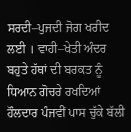ਸਰਦੀ–ਪੁਜਦੀ ਜੋਗ ਖਰੀਦ ਲਈ । ਵਾਹੀ–ਖੇਤੀ ਅੰਦਰ ਬਹੁਤੇ ਹੱਥਾਂ ਦੀ ਬਰਕਤ ਨੂੰ ਧਿਆਨ ਗੋਚਰੇ ਰਖਦਿਆਂ ਹੌਲਦਾਰ ਪੰਜਵੀਂ ਪਾਸ ਚੁੱਕੇ ਬੱਲੀ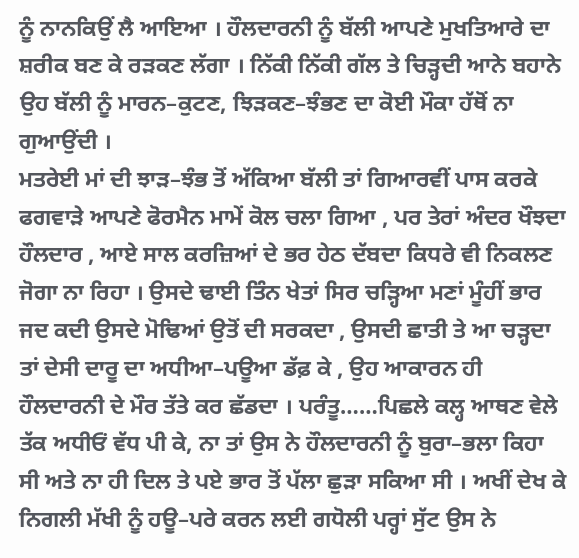ਨੂੰ ਨਾਨਕਿਉਂ ਲੈ ਆਇਆ । ਹੌਲਦਾਰਨੀ ਨੂੰ ਬੱਲੀ ਆਪਣੇ ਮੁਖਤਿਆਰੇ ਦਾ ਸ਼ਰੀਕ ਬਣ ਕੇ ਰੜਕਣ ਲੱਗਾ । ਨਿੱਕੀ ਨਿੱਕੀ ਗੱਲ ਤੇ ਚਿੜ੍ਹਦੀ ਆਨੇ ਬਹਾਨੇ ਉਹ ਬੱਲੀ ਨੂੰ ਮਾਰਨ–ਕੁਟਣ, ਝਿੜਕਣ–ਝੰਭਣ ਦਾ ਕੋਈ ਮੌਕਾ ਹੱਥੋਂ ਨਾ ਗੁਆਉਂਦੀ ।
ਮਤਰੇਈ ਮਾਂ ਦੀ ਝਾੜ–ਝੰਭ ਤੋਂ ਅੱਕਿਆ ਬੱਲੀ ਤਾਂ ਗਿਆਰਵੀਂ ਪਾਸ ਕਰਕੇ ਫਗਵਾੜੇ ਆਪਣੇ ਫੋਰਮੈਨ ਮਾਮੇਂ ਕੋਲ ਚਲਾ ਗਿਆ , ਪਰ ਤੇਰਾਂ ਅੰਦਰ ਖੌਝਦਾ ਹੌਲਦਾਰ , ਆਏ ਸਾਲ ਕਰਜ਼ਿਆਂ ਦੇ ਭਰ ਹੇਠ ਦੱਬਦਾ ਕਿਧਰੇ ਵੀ ਨਿਕਲਣ ਜੋਗਾ ਨਾ ਰਿਹਾ । ਉਸਦੇ ਢਾਈ ਤਿੰਨ ਖੇਤਾਂ ਸਿਰ ਚੜ੍ਹਿਆ ਮਣਾਂ ਮੂੰਹੀਂ ਭਾਰ ਜਦ ਕਦੀ ਉਸਦੇ ਮੋਢਿਆਂ ਉਤੋਂ ਦੀ ਸਰਕਦਾ , ਉਸਦੀ ਛਾਤੀ ਤੇ ਆ ਚੜ੍ਹਦਾ ਤਾਂ ਦੇਸੀ ਦਾਰੂ ਦਾ ਅਧੀਆ–ਪਊਆ ਡੱਫ਼ ਕੇ , ਉਹ ਆਕਾਰਨ ਹੀ ਹੌਲਦਾਰਨੀ ਦੇ ਮੌਰ ਤੱਤੇ ਕਰ ਛੱਡਦਾ । ਪਰੰਤੂ……ਪਿਛਲੇ ਕਲ੍ਹ ਆਥਣ ਵੇਲੇ ਤੱਕ ਅਧੀਓਂ ਵੱਧ ਪੀ ਕੇ, ਨਾ ਤਾਂ ਉਸ ਨੇ ਹੌਲਦਾਰਨੀ ਨੂੰ ਬੁਰਾ–ਭਲਾ ਕਿਹਾ ਸੀ ਅਤੇ ਨਾ ਹੀ ਦਿਲ ਤੇ ਪਏ ਭਾਰ ਤੋਂ ਪੱਲਾ ਛੁੜਾ ਸਕਿਆ ਸੀ । ਅਖੀਂ ਦੇਖ ਕੇ ਨਿਗਲੀ ਮੱਖੀ ਨੂੰ ਹਊ–ਪਰੇ ਕਰਨ ਲਈ ਗਧੋਲੀ ਪਰ੍ਹਾਂ ਸੁੱਟ ਉਸ ਨੇ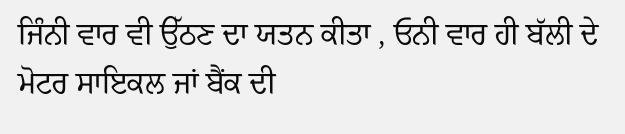ਜਿੰਨੀ ਵਾਰ ਵੀ ਉੱਠਣ ਦਾ ਯਤਨ ਕੀਤਾ , ਓਨੀ ਵਾਰ ਹੀ ਬੱਲੀ ਦੇ ਮੋਟਰ ਸਾਇਕਲ ਜਾਂ ਬੈਂਕ ਦੀ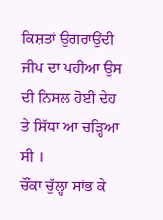ਕਿਸ਼ਤਾਂ ਉਗਰਾਉਂਦੀ ਜੀਪ ਦਾ ਪਹੀਆ ਉਸ ਦੀ ਨਿਸਲ ਹੋਈ ਦੇਹ ਤੇ ਸਿੱਧਾ ਆ ਚੜ੍ਹਿਆ ਸੀ ।
ਚੌਂਕਾ ਚੁੱਲ੍ਹਾ ਸਾਂਭ ਕੇ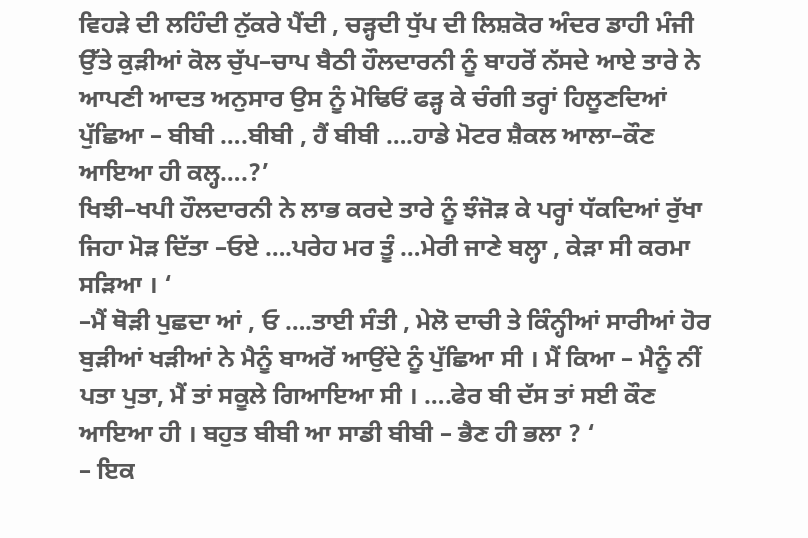ਵਿਹੜੇ ਦੀ ਲਹਿੰਦੀ ਨੁੱਕਰੇ ਪੈਂਦੀ , ਚੜ੍ਹਦੀ ਧੁੱਪ ਦੀ ਲਿਸ਼ਕੋਰ ਅੰਦਰ ਡਾਹੀ ਮੰਜੀ ਉੱਤੇ ਕੁੜੀਆਂ ਕੋਲ ਚੁੱਪ–ਚਾਪ ਬੈਠੀ ਹੌਲਦਾਰਨੀ ਨੂੰ ਬਾਹਰੋਂ ਨੱਸਦੇ ਆਏ ਤਾਰੇ ਨੇ ਆਪਣੀ ਆਦਤ ਅਨੁਸਾਰ ਉਸ ਨੂੰ ਮੋਢਿਓਂ ਫੜ੍ਹ ਕੇ ਚੰਗੀ ਤਰ੍ਹਾਂ ਹਿਲੂਣਦਿਆਂ ਪੁੱਛਿਆ – ਬੀਬੀ ….ਬੀਬੀ , ਹੈਂ ਬੀਬੀ ….ਹਾਡੇ ਮੋਟਰ ਸ਼ੈਕਲ ਆਲਾ–ਕੌਣ ਆਇਆ ਹੀ ਕਲ੍ਹ….?’
ਖਿਝੀ–ਖਪੀ ਹੌਲਦਾਰਨੀ ਨੇ ਲਾਭ ਕਰਦੇ ਤਾਰੇ ਨੂੰ ਝੰਜੋੜ ਕੇ ਪਰ੍ਹਾਂ ਧੱਕਦਿਆਂ ਰੁੱਖਾ ਜਿਹਾ ਮੋੜ ਦਿੱਤਾ –ਓਏ ….ਪਰੇਹ ਮਰ ਤੂੰ …ਮੇਰੀ ਜਾਣੇ ਬਲ੍ਹਾ , ਕੇੜਾ ਸੀ ਕਰਮਾ ਸੜਿਆ । ‘
–ਮੈਂ ਥੋੜੀ ਪੁਛਦਾ ਆਂ , ਓ ….ਤਾਈ ਸੰਤੀ , ਮੇਲੋ ਦਾਚੀ ਤੇ ਕਿੰਨ੍ਹੀਆਂ ਸਾਰੀਆਂ ਹੋਰ ਬੁੜੀਆਂ ਖੜੀਆਂ ਨੇ ਮੈਨੂੰ ਬਾਅਰੋਂ ਆਉਂਦੇ ਨੂੰ ਪੁੱਛਿਆ ਸੀ । ਮੈਂ ਕਿਆ – ਮੈਨੂੰ ਨੀਂ ਪਤਾ ਪੁਤਾ, ਮੈਂ ਤਾਂ ਸਕੂਲੇ ਗਿਆਇਆ ਸੀ । ….ਫੇਰ ਬੀ ਦੱਸ ਤਾਂ ਸਈ ਕੌਣ ਆਇਆ ਹੀ । ਬਹੁਤ ਬੀਬੀ ਆ ਸਾਡੀ ਬੀਬੀ – ਭੈਣ ਹੀ ਭਲਾ ? ‘
– ਇਕ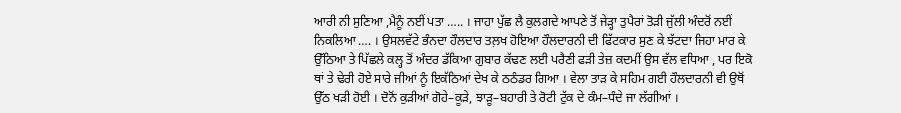ਆਰੀ ਨੀ ਸੁਣਿਆ ,ਮੈਨੂੰ ਨਈਂ ਪਤਾ ….. । ਜਾਹਾ ਪੁੱਛ ਲੈ ਕੁਲਗਦੇ ਆਪਣੇ ਤੋਂ ਜੇੜ੍ਹਾ ਤੁਪੈਰਾਂ ਤੋੜੀ ਜੁੱਲੀ ਅੰਦਰੋਂ ਨਈਂ ਨਿਕਲਿਆ …. । ਉਸਲਵੱਟੇ ਭੰਨਦਾ ਹੌਲਦਾਰ ਤਲ਼ਖ ਹੋਇਆ ਹੌਲਦਾਰਨੀ ਦੀ ਫਿੱਟਕਾਰ ਸੁਣ ਕੇ ਝੱਟਦਾ ਜਿਹਾ ਮਾਰ ਕੇ ਉੱਠਿਆ ਤੇ ਪਿੱਛਲੇ ਕਲ੍ਹ ਤੋਂ ਅੰਦਰ ਡੱਕਿਆ ਗੁਬਾਰ ਕੱਢਣ ਲਈ ਪਰੈਣੀ ਫੜੀ ਤੇਜ਼ ਕਦਮੀਂ ਉਸ ਵੱਲ ਵਧਿਆ , ਪਰ ਇਕੋ ਥਾਂ ਤੇ ਢੇਰੀ ਹੋਏ ਸਾਰੇ ਜੀਆਂ ਨੂੰ ਇਕੱਠਿਆਂ ਦੇਖ ਕੇ ਠਠੰਡਰ ਗਿਆ । ਵੇਲਾ ਤਾੜ ਕੇ ਸਹਿਮ ਗਈ ਹੌਲਦਾਰਨੀ ਵੀ ਉਥੋਂ ਉੱਠ ਖੜੀ ਹੋਈ । ਦੋਨੋਂ ਕੁੜੀਆਂ ਗੋਹੇ–ਕੂੜੇ, ਝਾੜੂ–ਬਹਾਰੀ ਤੇ ਰੋਟੀ ਟੁੱਕ ਦੇ ਕੰਮ–ਧੰਦੇ ਜਾ ਲੱਗੀਆਂ ।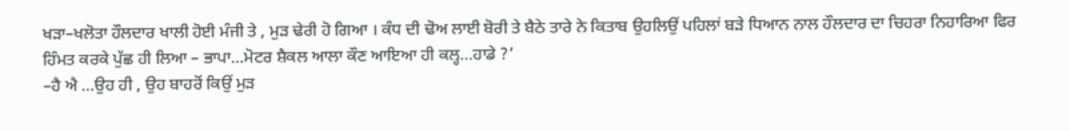ਖੜਾ–ਖਲੋਤਾ ਹੌਲਦਾਰ ਖਾਲੀ ਹੋਈ ਮੰਜੀ ਤੇ , ਮੁੜ ਢੇਰੀ ਹੋ ਗਿਆ । ਕੰਧ ਦੀ ਢੋਅ ਲਾਈ ਬੋਰੀ ਤੇ ਬੈਠੇ ਤਾਰੇ ਨੇ ਕਿਤਾਬ ਉਹਲਿਉਂ ਪਹਿਲਾਂ ਬੜੇ ਧਿਆਨ ਨਾਲ ਹੌਲਦਾਰ ਦਾ ਚਿਹਰਾ ਨਿਹਾਰਿਆ ਫਿਰ ਹਿੰਮਤ ਕਰਕੇ ਪੁੱਛ ਹੀ ਲਿਆ – ਭਾਪਾ…ਮੋਟਰ ਸ਼ੈਕਲ ਆਲਾ ਕੌਣ ਆਇਆ ਹੀ ਕਲ੍ਹ…ਹਾਡੇ ?’
–ਹੈ ਐ …ਉਹ ਹੀ , ਉਹ ਬਾਹਰੋਂ ਕਿਉਂ ਮੁੜ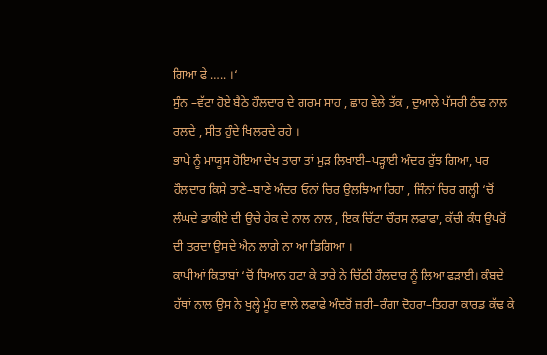ਗਿਆ ਫੇ ….. ।‘
ਸੁੰਨ –ਵੱਟਾ ਹੋਏ ਬੈਠੇ ਹੌਲਦਾਰ ਦੇ ਗਰਮ ਸਾਹ , ਛਾਹ ਵੇਲੇ ਤੱਕ , ਦੁਆਲੇ ਪੱਸਰੀ ਠੰਢ ਨਾਲ ਰਲਦੇ , ਸੀਤ ਹੁੰਦੇ ਖਿਲਰਦੇ ਰਹੇ ।
ਭਾਪੇ ਨੂੰ ਮਾਯੂਸ ਹੋਇਆ ਦੇਖ ਤਾਰਾ ਤਾਂ ਮੁੜ ਲਿਖਾਈ–ਪੜ੍ਹਾਈ ਅੰਦਰ ਰੁੱਝ ਗਿਆ, ਪਰ ਹੌਲਦਾਰ ਕਿਸੇ ਤਾਣੇ–ਬਾਣੇ ਅੰਦਰ ਓਨਾਂ ਚਿਰ ਉਲਝਿਆ ਰਿਹਾ , ਜਿੰਨਾਂ ਚਿਰ ਗਲ੍ਹੀ ‘ਚੋਂ ਲੰਘਦੇ ਡਾਕੀਏ ਦੀ ਉਚੇ ਹੇਕ ਦੇ ਨਾਲ ਨਾਲ , ਇਕ ਚਿੱਟਾ ਚੌਰਸ ਲਫਾਫਾ, ਕੱਚੀ ਕੰਧ ਉਪਰੋਂ ਦੀ ਤਰਦਾ ਉਸਦੇ ਐਨ ਲਾਗੇ ਨਾ ਆ ਡਿਗਿਆ ।
ਕਾਪੀਆਂ ਕਿਤਾਬਾਂ ‘ਚੋਂ ਧਿਆਨ ਹਟਾ ਕੇ ਤਾਰੇ ਨੇ ਚਿੱਠੀ ਹੌਲਦਾਰ ਨੂੰ ਲਿਆ ਫੜਾਈ। ਕੰਬਦੇ ਹੱਥਾਂ ਨਾਲ ਉਸ ਨੇ ਖੁਲ੍ਹੇ ਮੂੰਹ ਵਾਲੇ ਲਫਾਫੇ ਅੰਦਰੋਂ ਜ਼ਰੀ–ਰੰਗਾ ਦੋਹਰਾ–ਤਿਹਰਾ ਕਾਰਡ ਕੱਢ ਕੇ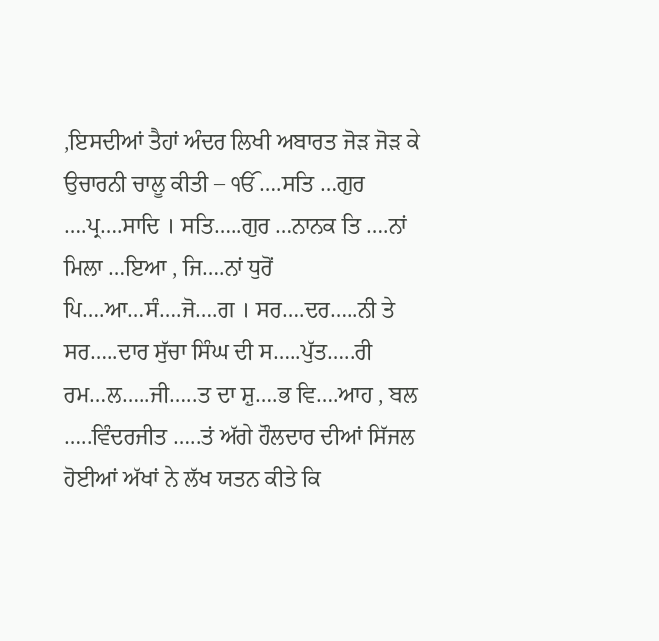,ਇਸਦੀਆਂ ਤੈਹਾਂ ਅੰਦਰ ਲਿਖੀ ਅਬਾਰਤ ਜੋੜ ਜੋੜ ਕੇ ਉਚਾਰਨੀ ਚਾਲੂ ਕੀਤੀ – ੴ ….ਸਤਿ …ਗੁਰ ….ਪ੍ਰ….ਸਾਦਿ । ਸਤਿ…..ਗੁਰ …ਨਾਨਕ ਤਿ ….ਨਾਂ ਮਿਲਾ …ਇਆ , ਜਿ….ਨਾਂ ਧੁਰੋਂ ਪਿ….ਆ…ਸੰ….ਜੋ….ਗ । ਸਰ….ਦਰ…..ਨੀ ਤੇ ਸਰ…..ਦਾਰ ਸੁੱਚਾ ਸਿੰਘ ਦੀ ਸ…..ਪੁੱਤ…..ਰੀ ਰਮ…ਲ…..ਜੀ…..ਤ ਦਾ ਸ਼ੁ….ਭ ਵਿ….ਆਹ , ਬਲ …..ਵਿੰਦਰਜੀਤ …..ਤਂ ਅੱਗੇ ਹੌਲਦਾਰ ਦੀਆਂ ਸਿੱਜਲ ਹੋਈਆਂ ਅੱਖਾਂ ਨੇ ਲੱਖ ਯਤਨ ਕੀਤੇ ਕਿ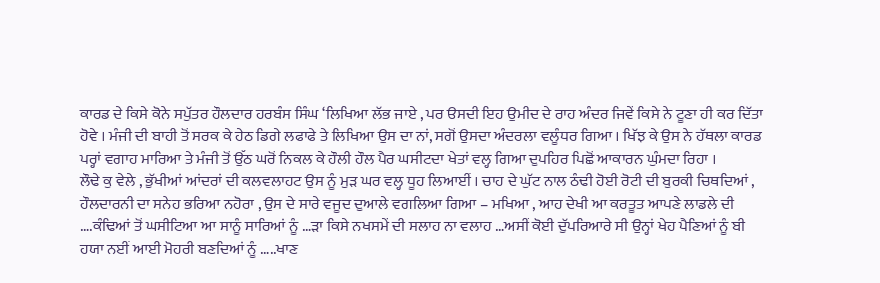ਕਾਰਡ ਦੇ ਕਿਸੇ ਕੋਨੇ ਸਪੁੱਤਰ ਹੌਲਦਾਰ ਹਰਬੰਸ ਸਿੰਘ ‘ਲਿਖਿਆ ਲੱਭ ਜਾਏ , ਪਰ ੳਸਦੀ ਇਹ ਉਮੀਦ ਦੇ ਰਾਹ ਅੰਦਰ ਜਿਵੇਂ ਕਿਸੇ ਨੇ ਟੂਣਾ ਹੀ ਕਰ ਦਿੱਤਾ ਹੋਵੇ । ਮੰਜੀ ਦੀ ਬਾਹੀ ਤੋਂ ਸਰਕ ਕੇ ਹੇਠ ਡਿਗੇ ਲਫਾਫੇ ਤੇ ਲਿਖਿਆ ਉਸ ਦਾ ਨਾਂ, ਸਗੋਂ ਉਸਦਾ ਅੰਦਰਲਾ ਵਲੂੰਧਰ ਗਿਆ । ਖਿੱਝ ਕੇ ਉਸ ਨੇ ਹੱਥਲਾ ਕਾਰਡ ਪਰ੍ਹਾਂ ਵਗਾਹ ਮਾਰਿਆ ਤੇ ਮੰਜੀ ਤੋਂ ਉੱਠ ਘਰੋਂ ਨਿਕਲ ਕੇ ਹੌਲੀ ਹੌਲ ਪੈਰ ਘਸੀਟਦਾ ਖੇਤਾਂ ਵਲ੍ਹ ਗਿਆ ਦੁਪਹਿਰ ਪਿਛੋਂ ਆਕਾਰਨ ਘੁੰਮਦਾ ਰਿਹਾ ।
ਲੌਢੇ ਕੁ ਵੇਲੇ , ਭੁੱਖੀਆਂ ਆਂਦਰਾਂ ਦੀ ਕਲਵਲਾਹਟ ਉਸ ਨੂੰ ਮੁੜ ਘਰ ਵਲ੍ਹ ਧੂਹ ਲਿਆਈਂ । ਚਾਹ ਦੇ ਘੁੱਟ ਨਾਲ ਠੰਢੀ ਹੋਈ ਰੋਟੀ ਦੀ ਬੁਰਕੀ ਚਿਥਦਿਆਂ , ਹੌਲਦਾਰਨੀ ਦਾ ਸਨੇਹ ਭਰਿਆ ਨਹੋਰਾ , ਉਸ ਦੇ ਸਾਰੇ ਵਜੂਦ ਦੁਆਲੇ ਵਗਲਿਆ ਗਿਆ – ਮਖਿਆ , ਆਹ ਦੇਖੀ ਆ ਕਰਤੂਤ ਆਪਣੇ ਲਾਡਲੇ ਦੀ ….ਕੰਢਿਆਂ ਤੋਂ ਘਸੀਟਿਆ ਆ ਸਾਨੂੰ ਸਾਰਿਆਂ ਨੂੰ …ੜਾ ਕਿਸੇ ਨਖਸਮੇਂ ਦੀ ਸਲਾਹ ਨਾ ਵਲਾਹ …ਅਸੀਂ ਕੋਈ ਦੁੱਪਰਿਆਰੇ ਸੀ ਉਨ੍ਹਾਂ ਖੇਹ ਪੈਣਿਆਂ ਨੂੰ ਬੀ ਹਯਾ ਨਈਂ ਆਈ ਮੋਹਰੀ ਬਣਦਿਆਂ ਨੂੰ …..ਖਾਣ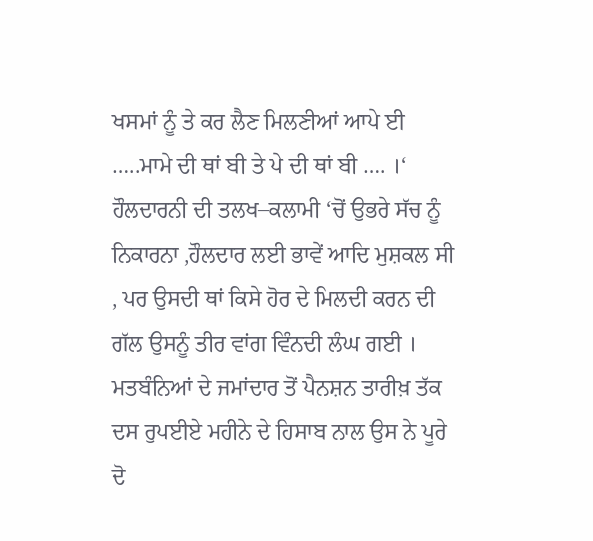ਖਸਮਾਂ ਨੂੰ ਤੇ ਕਰ ਲੈਣ ਮਿਲਣੀਆਂ ਆਪੇ ਈ …..ਮਾਮੇ ਦੀ ਥਾਂ ਬੀ ਤੇ ਪੇ ਦੀ ਥਾਂ ਬੀ …. ।‘
ਹੌਲਦਾਰਨੀ ਦੀ ਤਲਖ–ਕਲਾਮੀ ‘ਚੋਂ ਉਭਰੇ ਸੱਚ ਨੂੰ ਨਿਕਾਰਨਾ ,ਹੌਲਦਾਰ ਲਈ ਭਾਵੇਂ ਆਦਿ ਮੁਸ਼ਕਲ ਸੀ , ਪਰ ਉਸਦੀ ਥਾਂ ਕਿਸੇ ਹੋਰ ਦੇ ਮਿਲਦੀ ਕਰਨ ਦੀ ਗੱਲ ਉਸਨੂੰ ਤੀਰ ਵਾਂਗ ਵਿੰਨਦੀ ਲੰਘ ਗਈ । ਮਤਬੰਨਿਆਂ ਦੇ ਜਮਾਂਦਾਰ ਤੋਂ ਪੈਨਸ਼ਨ ਤਾਰੀਖ਼ ਤੱਕ ਦਸ ਰੁਪਈਏ ਮਹੀਨੇ ਦੇ ਹਿਸਾਬ ਨਾਲ ਉਸ ਨੇ ਪੂਰੇ ਦੋ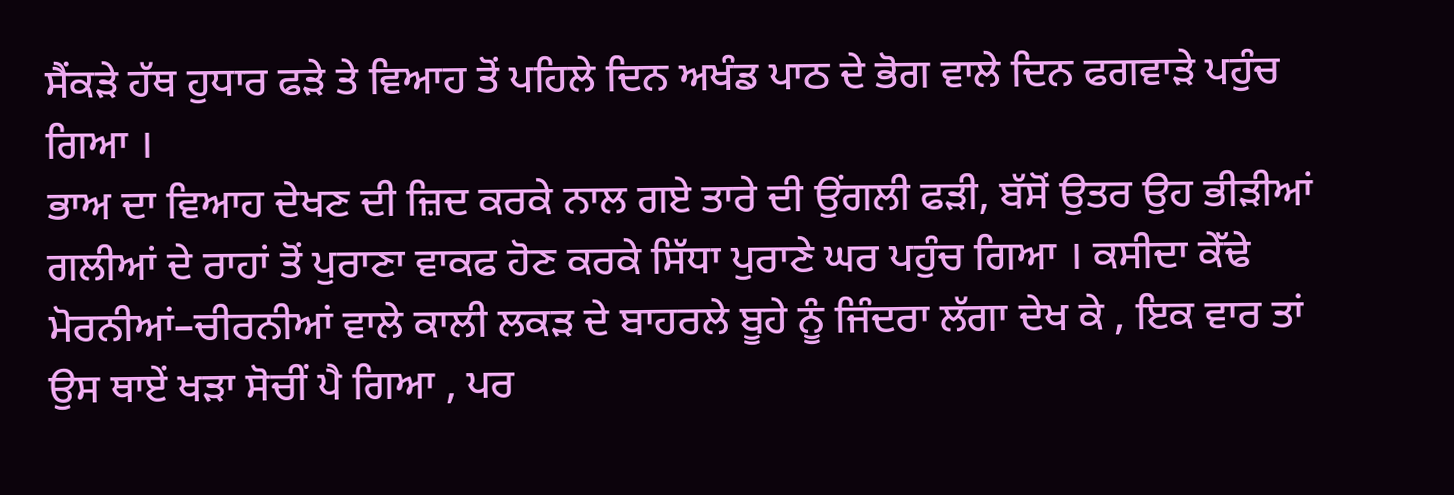ਸੈਂਕੜੇ ਹੱਥ ਹੁਧਾਰ ਫੜੇ ਤੇ ਵਿਆਹ ਤੋਂ ਪਹਿਲੇ ਦਿਨ ਅਖੰਡ ਪਾਠ ਦੇ ਭੋਗ ਵਾਲੇ ਦਿਨ ਫਗਵਾੜੇ ਪਹੁੰਚ ਗਿਆ ।
ਭਾਅ ਦਾ ਵਿਆਹ ਦੇਖਣ ਦੀ ਜ਼ਿਦ ਕਰਕੇ ਨਾਲ ਗਏ ਤਾਰੇ ਦੀ ਉਂਗਲੀ ਫੜੀ, ਬੱਸੋਂ ਉਤਰ ਉਹ ਭੀੜੀਆਂ ਗਲੀਆਂ ਦੇ ਰਾਹਾਂ ਤੋਂ ਪੁਰਾਣਾ ਵਾਕਫ ਹੋਣ ਕਰਕੇ ਸਿੱਧਾ ਪੁਰਾਣੇ ਘਰ ਪਹੁੰਚ ਗਿਆ । ਕਸੀਦਾ ਕੇੱਢੇ ਮੋਰਨੀਆਂ–ਚੀਰਨੀਆਂ ਵਾਲੇ ਕਾਲੀ ਲਕੜ ਦੇ ਬਾਹਰਲੇ ਬੂਹੇ ਨੂੰ ਜਿੰਦਰਾ ਲੱਗਾ ਦੇਖ ਕੇ , ਇਕ ਵਾਰ ਤਾਂ ਉਸ ਥਾਏਂ ਖੜਾ ਸੋਚੀਂ ਪੈ ਗਿਆ , ਪਰ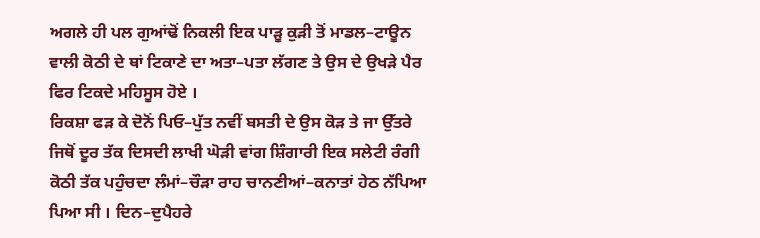ਅਗਲੇ ਹੀ ਪਲ ਗੁਆਂਢੋਂ ਨਿਕਲੀ ਇਕ ਪਾੜੂ ਕੁੜੀ ਤੋਂ ਮਾਡਲ–ਟਾਊਨ ਵਾਲੀ ਕੋਠੀ ਦੇ ਥਾਂ ਟਿਕਾਣੇ ਦਾ ਅਤਾ–ਪਤਾ ਲੱਗਣ ਤੇ ਉਸ ਦੇ ਉਖੜੇ ਪੈਰ ਫਿਰ ਟਿਕਦੇ ਮਹਿਸੂਸ ਹੋਏ ।
ਰਿਕਸ਼ਾ ਫੜ ਕੇ ਦੋਨੋਂ ਪਿਓ–ਪੁੱਤ ਨਵੀਂ ਬਸਤੀ ਦੇ ਉਸ ਕੋੜ ਤੇ ਜਾ ਉੱਤਰੇ ਜਿਥੋਂ ਦੂਰ ਤੱਕ ਦਿਸਦੀ ਲਾਖੀ ਘੋੜੀ ਵਾਂਗ ਸ਼ਿੰਗਾਰੀ ਇਕ ਸਲੇਟੀ ਰੰਗੀ ਕੋਠੀ ਤੱਕ ਪਹੁੰਚਦਾ ਲੰਮਾਂ–ਚੌੜਾ ਰਾਹ ਚਾਨਣੀਆਂ–ਕਨਾਤਾਂ ਹੇਠ ਨੱਪਿਆ ਪਿਆ ਸੀ । ਦਿਨ–ਦੁਪੈਹਰੇ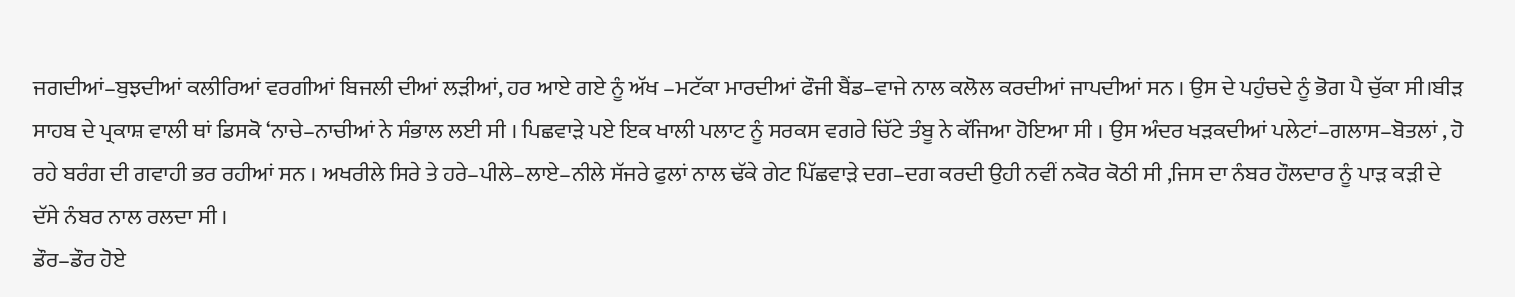ਜਗਦੀਆਂ–ਬੁਝਦੀਆਂ ਕਲੀਰਿਆਂ ਵਰਗੀਆਂ ਬਿਜਲੀ ਦੀਆਂ ਲੜੀਆਂ, ਹਰ ਆਏ ਗਏ ਨੂੰ ਅੱਖ –ਮਟੱਕਾ ਮਾਰਦੀਆਂ ਫੌਜੀ ਬੈਂਡ–ਵਾਜੇ ਨਾਲ ਕਲੋਲ ਕਰਦੀਆਂ ਜਾਪਦੀਆਂ ਸਨ । ਉਸ ਦੇ ਪਹੁੰਚਦੇ ਨੂੰ ਭੋਗ ਪੈ ਚੁੱਕਾ ਸੀ।ਬੀੜ ਸਾਹਬ ਦੇ ਪ੍ਰਕਾਸ਼ ਵਾਲੀ ਥਾਂ ਡਿਸਕੋ ‘ਨਾਚੇ–ਨਾਚੀਆਂ ਨੇ ਸੰਭਾਲ ਲਈ ਸੀ । ਪਿਛਵਾੜੇ ਪਏ ਇਕ ਖਾਲੀ ਪਲਾਟ ਨੂੰ ਸਰਕਸ ਵਗਰੇ ਚਿੱਟੇ ਤੰਬੂ ਨੇ ਕੱਜਿਆ ਹੋਇਆ ਸੀ । ਉਸ ਅੰਦਰ ਖੜਕਦੀਆਂ ਪਲੇਟਾਂ–ਗਲਾਸ–ਬੋਤਲਾਂ , ਹੋ ਰਹੇ ਬਰੰਗ ਦੀ ਗਵਾਹੀ ਭਰ ਰਹੀਆਂ ਸਨ । ਅਖਰੀਲੇ ਸਿਰੇ ਤੇ ਹਰੇ–ਪੀਲੇ–ਲਾਏ–ਨੀਲੇ ਸੱਜਰੇ ਫੁਲਾਂ ਨਾਲ ਢੱਕੇ ਗੇਟ ਪਿੱਛਵਾੜੇ ਦਗ–ਦਗ ਕਰਦੀ ਉਹੀ ਨਵੀਂ ਨਕੋਰ ਕੋਠੀ ਸੀ ,ਜਿਸ ਦਾ ਨੰਬਰ ਹੌਲਦਾਰ ਨੂੰ ਪਾੜ ਕੜੀ ਦੇ ਦੱਸੇ ਨੰਬਰ ਨਾਲ ਰਲਦਾ ਸੀ ।
ਡੌਰ–ਡੌਰ ਹੋਏ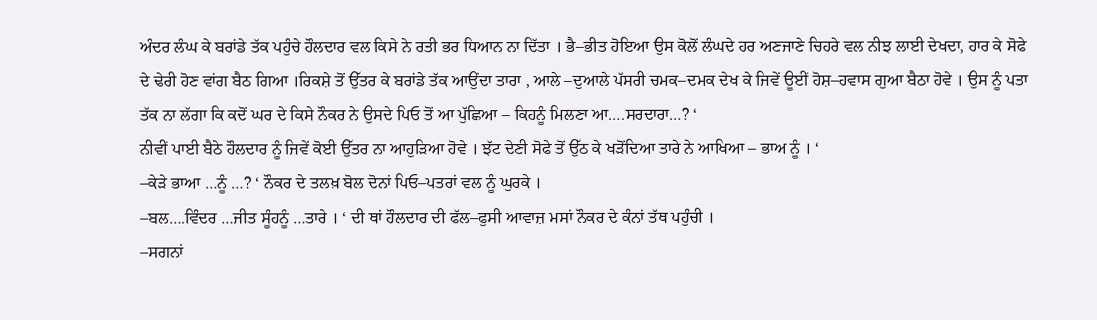ਅੰਦਰ ਲੰਘ ਕੇ ਬਰਾਂਡੇ ਤੱਕ ਪਹੁੰਚੇ ਹੌਲਦਾਰ ਵਲ ਕਿਸੇ ਨੇ ਰਤੀ ਭਰ ਧਿਆਨ ਨਾ ਦਿੱਤਾ । ਭੈ–ਭੀਤ ਹੋਇਆ ਉਸ ਕੋਲੋਂ ਲੰਘਦੇ ਹਰ ਅਣਜਾਣੇ ਚਿਹਰੇ ਵਲ ਨੀਝ ਲਾਈ ਦੇਖਦਾ, ਹਾਰ ਕੇ ਸੋਫੇ ਦੇ ਢੇਰੀ ਹੋਣ ਵਾਂਗ ਬੈਠ ਗਿਆ ।ਰਿਕਸ਼ੇ ਤੋਂ ਉੱਤਰ ਕੇ ਬਰਾਂਡੇ ਤੱਕ ਆਉਂਦਾ ਤਾਰਾ , ਆਲੇ –ਦੁਆਲੇ ਪੱਸਰੀ ਚਮਕ–ਦਮਕ ਦੇਖ ਕੇ ਜਿਵੇਂ ਊਈਂ ਹੋਸ਼–ਹਵਾਸ ਗੁਆ ਬੈਠਾ ਹੋਵੇ । ਉਸ ਨੂੰ ਪਤਾ ਤੱਕ ਨਾ ਲੱਗਾ ਕਿ ਕਦੋਂ ਘਰ ਦੇ ਕਿਸੇ ਨੌਕਰ ਨੇ ਉਸਦੇ ਪਿਓ ਤੋਂ ਆ ਪੁੱਛਿਆ – ਕਿਹਨੂੰ ਮਿਲਣਾ ਆ….ਸਰਦਾਰਾ…? ‘
ਨੀਵੀਂ ਪਾਈ ਬੈਠੇ ਹੌਲਦਾਰ ਨੂੰ ਜਿਵੇਂ ਕੋਈ ਉੱਤਰ ਨਾ ਆਹੁੜਿਆ ਹੋਵੇ । ਝੱਟ ਦੇਣੀ ਸੋਫੇ ਤੋਂ ਉੱਠ ਕੇ ਖੜੋਂਦਿਆ ਤਾਰੇ ਨੇ ਆਖਿਆ – ਭਾਅ ਨੂੰ । ‘
–ਕੇੜੇ ਭਾਆ …ਨੂੰ …? ‘ ਨੌਕਰ ਦੇ ਤਲਖ਼ ਬੋਲ ਦੋਨਾਂ ਪਿਓ–ਪਤਰਾਂ ਵਲ ਨੂੰ ਘੁਰਕੇ ।
–ਬਲ….ਵਿੰਦਰ …ਜੀਤ ਸੂੰਹਨੂੰ …ਤਾਰੇ । ‘ ਦੀ ਥਾਂ ਹੌਲਦਾਰ ਦੀ ਫੱਲ–ਫੁਸੀ ਆਵਾਜ਼ ਮਸਾਂ ਨੌਕਰ ਦੇ ਕੰਨਾਂ ਤੱਥ ਪਹੁੰਚੀ ।
–ਸਗਨਾਂ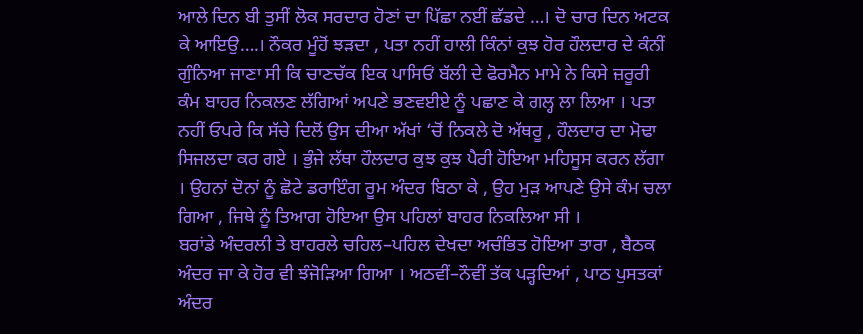ਆਲੇ ਦਿਨ ਬੀ ਤੁਸੀਂ ਲੋਕ ਸਰਦਾਰ ਹੋਣਾਂ ਦਾ ਪਿੱਛਾ ਨਈਂ ਛੱਡਦੇ …। ਦੋ ਚਾਰ ਦਿਨ ਅਟਕ ਕੇ ਆਇਉ….। ਨੌਕਰ ਮੂੰਹੋਂ ਝੜਦਾ , ਪਤਾ ਨਹੀਂ ਹਾਲੀ ਕਿੰਨਾਂ ਕੁਝ ਹੋਰ ਹੌਲਦਾਰ ਦੇ ਕੰਨੀਂ ਗੁੰਨਿਆ ਜਾਣਾ ਸੀ ਕਿ ਚਾਣਚੱਕ ਇਕ ਪਾਸਿਓਂ ਬੱਲੀ ਦੇ ਫੋਰਮੈਨ ਮਾਮੇ ਨੇ ਕਿਸੇ ਜ਼ਰੂਰੀ ਕੰਮ ਬਾਹਰ ਨਿਕਲਣ ਲੱਗਿਆਂ ਅਪਣੇ ਭਣਵਈਏ ਨੂੰ ਪਛਾਣ ਕੇ ਗਲ੍ਹ ਲਾ ਲਿਆ । ਪਤਾ ਨਹੀਂ ਓਪਰੇ ਕਿ ਸੱਚੇ ਦਿਲੋਂ ਉਸ ਦੀਆ ਅੱਖਾਂ ‘ਚੋਂ ਨਿਕਲੇ ਦੋ ਅੱਥਰੂ , ਹੌਲਦਾਰ ਦਾ ਮੋਢਾ ਸਿਜਲਦਾ ਕਰ ਗਏ । ਭੁੰਜੇ ਲੱਥਾ ਹੌਲਦਾਰ ਕੁਝ ਕੁਝ ਪੈਰੀ ਹੋਇਆ ਮਹਿਸੂਸ ਕਰਨ ਲੱਗਾ । ਉਹਨਾਂ ਦੋਨਾਂ ਨੂੰ ਛੋਟੇ ਡਰਾਇੰਗ ਰੂਮ ਅੰਦਰ ਬਿਠਾ ਕੇ , ਉਹ ਮੁੜ ਆਪਣੇ ਉਸੇ ਕੰਮ ਚਲਾ ਗਿਆ , ਜਿਥੇ ਨੂੰ ਤਿਆਗ ਹੋਇਆ ਉਸ ਪਹਿਲਾਂ ਬਾਹਰ ਨਿਕਲਿਆ ਸੀ ।
ਬਰਾਂਡੇ ਅੰਦਰਲੀ ਤੇ ਬਾਹਰਲੇ ਚਹਿਲ–ਪਹਿਲ ਦੇਖਦਾ ਅਚੰਭਿਤ ਹੋਇਆ ਤਾਰਾ , ਬੈਠਕ ਅੰਦਰ ਜਾ ਕੇ ਹੋਰ ਵੀ ਝੰਜੋੜਿਆ ਗਿਆ । ਅਠਵੀਂ–ਨੌਵੀਂ ਤੱਕ ਪੜ੍ਹਦਿਆਂ , ਪਾਠ ਪੁਸਤਕਾਂ ਅੰਦਰ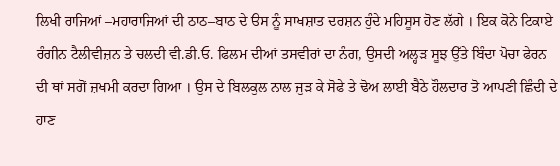ਲਿਖੀ ਰਾਜਿਆਂ –ਮਹਾਰਾਜਿਆਂ ਦੀ ਠਾਠ–ਬਾਠ ਦੇ ੳਸ ਨੂੰ ਸਾਖਸ਼ਾਤ ਦਰਸ਼ਨ ਹੁੰਦੇ ਮਹਿਸੂਸ ਹੋਣ ਲੱਗੇ । ਇਕ ਕੋਨੇ ਟਿਕਾਏ ਰੰਗੀਨ ਟੈਲੀਵੀਜ਼ਨ ਤੇ ਚਲਦੀ ਵੀ.ਡੀ.ਓ. ਫਿਲਮ ਦੀਆਂ ਤਸਵੀਰਾਂ ਦਾ ਨੰਗ, ਉਸਦੀ ਅਲ੍ਹੜ ਸੂਝ ਉੱਤੇ ਬਿੰਦਾ ਪੋਚਾ ਫੇਰਨ ਦੀ ਥਾਂ ਸਗੋਂ ਜ਼ਖਮੀ ਕਰਦਾ ਗਿਆ । ਉਸ ਦੇ ਬਿਲਕੁਲ ਨਾਲ ਜੁੜ ਕੇ ਸੋਫੇ ਤੇ ਢੋਅ ਲਾਈ ਬੈਠੇ ਹੌਲਦਾਰ ਤੋ ਆਪਣੀ ਛਿੰਦੀ ਦੇ ਹਾਣ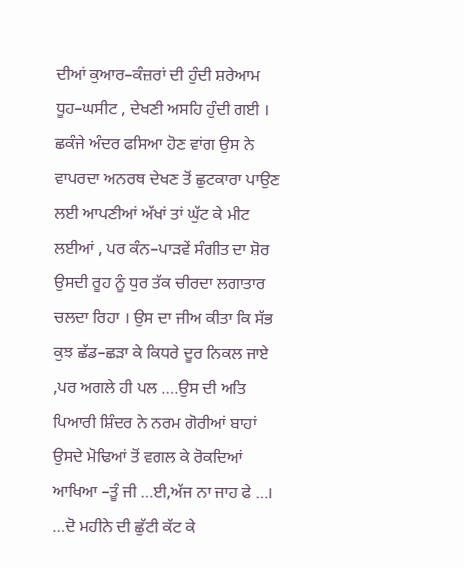ਦੀਆਂ ਕੁਆਰ–ਕੰਜ਼ਰਾਂ ਦੀ ਹੁੰਦੀ ਸ਼ਰੇਆਮ ਧੂਹ–ਘਸੀਟ , ਦੇਖਣੀ ਅਸਹਿ ਹੁੰਦੀ ਗਈ । ਛਕੰਜੇ ਅੰਦਰ ਫਸਿਆ ਹੋਣ ਵਾਂਗ ਉਸ ਨੇ ਵਾਪਰਦਾ ਅਨਰਥ ਦੇਖਣ ਤੋਂ ਛੁਟਕਾਰਾ ਪਾਉਣ ਲਈ ਆਪਣੀਆਂ ਅੱਖਾਂ ਤਾਂ ਘੁੱਟ ਕੇ ਮੀਟ ਲਈਆਂ , ਪਰ ਕੰਨ–ਪਾੜਵੇਂ ਸੰਗੀਤ ਦਾ ਸ਼ੋਰ ਉਸਦੀ ਰੂਹ ਨੂੰ ਧੁਰ ਤੱਕ ਚੀਰਦਾ ਲਗਾਤਾਰ ਚਲਦਾ ਰਿਹਾ । ਉਸ ਦਾ ਜੀਅ ਕੀਤਾ ਕਿ ਸੱਭ ਕੁਝ ਛੱਡ–ਛੜਾ ਕੇ ਕਿਧਰੇ ਦੂਰ ਨਿਕਲ ਜਾਏ ,ਪਰ ਅਗਲੇ ਹੀ ਪਲ ….ਉਸ ਦੀ ਅਤਿ ਪਿਆਰੀ ਸ਼ਿੰਦਰ ਨੇ ਨਰਮ ਗੋਰੀਆਂ ਬਾਹਾਂ ਉਸਦੇ ਮੋਢਿਆਂ ਤੋਂ ਵਗਲ ਕੇ ਰੋਕਦਿਆਂ ਆਖਿਆ –ਤੂੰ ਜੀ …ਈ,ਅੱਜ ਨਾ ਜਾਹ ਫੇ …।
…ਦੋ ਮਹੀਨੇ ਦੀ ਛੁੱਟੀ ਕੱਟ ਕੇ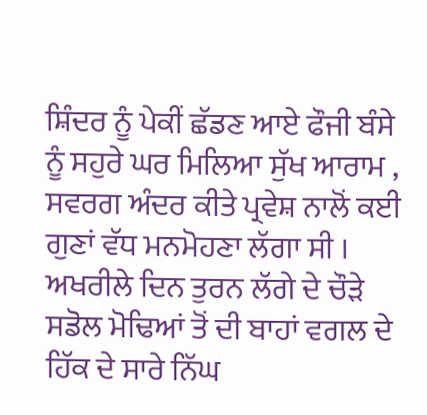ਸ਼ਿੰਦਰ ਨੂੰ ਪੇਕੀਂ ਛੱਡਣ ਆਏ ਫੌਜੀ ਬੰਸੇ ਨੂੰ ਸਹੁਰੇ ਘਰ ਮਿਲਿਆ ਸੁੱਖ ਆਰਾਮ , ਸਵਰਗ ਅੰਦਰ ਕੀਤੇ ਪ੍ਰਵੇਸ਼ ਨਾਲੋਂ ਕਈ ਗੁਣਾਂ ਵੱਧ ਮਨਮੋਹਣਾ ਲੱਗਾ ਸੀ । ਅਖਰੀਲੇ ਦਿਨ ਤੁਰਨ ਲੱਗੇ ਦੇ ਚੌੜੇ ਸਡੋਲ ਮੋਢਿਆਂ ਤੋਂ ਦੀ ਬਾਹਾਂ ਵਗਲ ਦੇ ਹਿੱਕ ਦੇ ਸਾਰੇ ਨਿੱਘ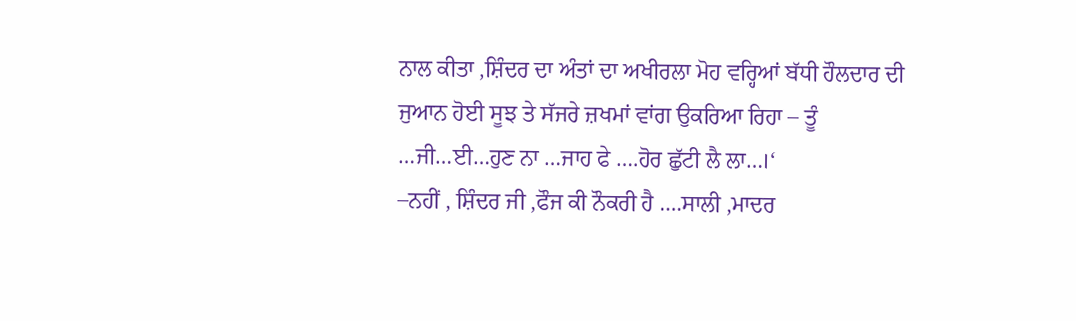ਨਾਲ ਕੀਤਾ ,ਸ਼ਿੰਦਰ ਦਾ ਅੰਤਾਂ ਦਾ ਅਖੀਰਲਾ ਮੋਹ ਵਰ੍ਹਿਆਂ ਬੱਧੀ ਹੌਲਦਾਰ ਦੀ ਜੁਆਨ ਹੋਈ ਸੂਝ ਤੇ ਸੱਜਰੇ ਜ਼ਖਮਾਂ ਵਾਂਗ ਉਕਰਿਆ ਰਿਹਾ – ਤੂੰ …ਜੀ…ਈ…ਹੁਣ ਨਾ …ਜਾਹ ਫੇ ….ਹੋਰ ਛੁੱਟੀ ਲੈ ਲਾ…।‘
–ਨਹੀਂ , ਸ਼ਿੰਦਰ ਜੀ ,ਫੌਜ ਕੀ ਨੌਕਰੀ ਹੈ ….ਸਾਲੀ ,ਮਾਦਰ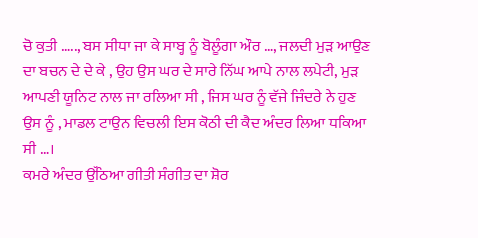ਚੋ ਕੁਤੀ ….., ਬਸ ਸੀਧਾ ਜਾ ਕੇ ਸਾਬ੍ਹ ਨੂੰ ਬੋਲੂੰਗਾ ਔਰ …, ਜਲਦੀ ਮੁੜ ਆਉਣ ਦਾ ਬਚਨ ਦੇ ਦੇ ਕੇ , ਉਹ ਉਸ ਘਰ ਦੇ ਸਾਰੇ ਨਿੱਘ ਆਪੇ ਨਾਲ ਲਪੇਟੀ, ਮੁੜ ਆਪਣੀ ਯੂਨਿਟ ਨਾਲ ਜਾ ਰਲਿਆ ਸੀ , ਜਿਸ ਘਰ ਨੂੰ ਵੱਜੇ ਜਿੰਦਰੇ ਨੇ ਹੁਣ ਉਸ ਨੂੰ , ਮਾਡਲ ਟਾਉਨ ਵਿਚਲੀ ਇਸ ਕੋਠੀ ਦੀ ਕੈਦ ਅੰਦਰ ਲਿਆ ਧਕਿਆ ਸੀ …।
ਕਮਰੇ ਅੰਦਰ ਉੱਠਿਆ ਗੀਤੀ ਸੰਗੀਤ ਦਾ ਸ਼ੋਰ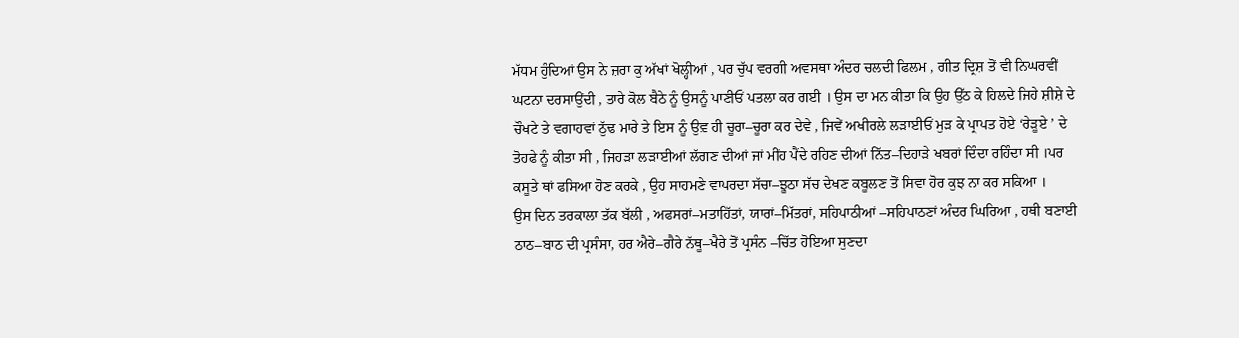ਮੱਧਮ ਹੁੰਦਿਆਂ ਉਸ ਨੇ ਜ਼ਰਾ ਕੁ ਅੱਖਾਂ ਖੋਲ੍ਹੀਆਂ , ਪਰ ਚੁੱਪ ਵਰਗੀ ਅਵਸਥਾ ਅੰਦਰ ਚਲਦੀ ਫਿਲਮ , ਗੀਤ ਦ੍ਰਿਸ਼ ਤੋਂ ਵੀ ਨਿਘਰਵੀਂ ਘਟਨਾ ਦਰਸਾਉਂਦੀ , ਤਾਰੇ ਕੋਲ ਬੈਠੇ ਨੂੰ ਉਸਨੂੰ ਪਾਣੀਓਂ ਪਤਲਾ ਕਰ ਗਈ । ਉਸ ਦਾ ਮਨ ਕੀਤਾ ਕਿ ਉਹ ਉੱਠ ਕੇ ਹਿਲਦੇ ਜਿਹੇ ਸ਼ੀਸ਼ੇ ਦੇ ਚੌਖਟੇ ਤੇ ਵਗਾਹਵਾਂ ਠੁੱਢ ਮਾਰੇ ਤੇ ਇਸ ਨੂੰ ਉਵ਼ ਹੀ ਚੂਰਾ–ਚੂਰਾ ਕਰ ਦੇਵੇ , ਜਿਵੇਂ ਅਖੀਰਲੇ ਲੜਾਈਓਂ ਮੁੜ ਕੇ ਪ੍ਰਾਪਤ ਹੋਏ ‘ਰੇੜੂਏ ’ ਦੇ ਤੋਹਫੇ ਨੂੰ ਕੀਤਾ ਸੀ , ਜਿਹੜਾ ਲੜਾਈਆਂ ਲੱਗਣ ਦੀਆਂ ਜਾਂ ਮੀਂਹ ਪੈਂਦੇ ਰਹਿਣ ਦੀਆਂ ਨਿੱਤ–ਦਿਹਾੜੇ ਖਬਰਾਂ ਦਿੰਦਾ ਰਹਿੰਦਾ ਸੀ ।ਪਰ ਕਸੂਤੇ ਥਾਂ ਫਸਿਆ ਹੋਣ ਕਰਕੇ , ਉਹ ਸਾਹਮਣੇ ਵਾਪਰਦਾ ਸੱਚਾ–ਝੂਠਾ ਸੱਚ ਦੇਖਣ ਕਬੂਲਣ ਤੋਂ ਸਿਵਾ ਹੋਰ ਕੁਝ ਨਾ ਕਰ ਸਕਿਆ ।
ਉਸ ਦਿਨ ਤਰਕਾਲਾ ਤੱਕ ਬੱਲੀ , ਅਫਸਰਾਂ–ਮਤਾਹਿੱਤਾਂ, ਯਾਰਾਂ–ਮਿੱਤਰਾਂ, ਸਹਿਪਾਠੀਆਂ –ਸਹਿਪਾਠਣਾਂ ਅੰਦਰ ਘਿਰਿਆ , ਹਥੀ ਬਣਾਈ ਠਾਠ–ਬਾਠ ਦੀ ਪ੍ਰਸੰਸਾ, ਹਰ ਐਰੇ–ਗੈਰੇ ਨੱਥੂ–ਖੈਰੇ ਤੋਂ ਪ੍ਰਸੰਨ –ਚਿੱਤ ਹੋਇਆ ਸੁਣਦਾ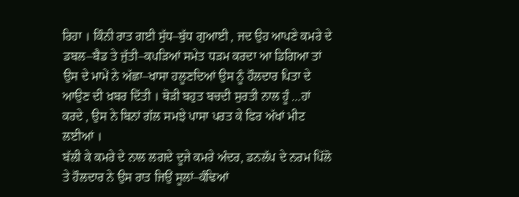ਰਿਹਾ । ਕਿੰਨੀ ਰਾਤ ਗਈ ਸੁੱਧ–ਬੁੱਧ ਗੁਆਈ , ਜਦ ਉਹ ਆਪਣੇ ਕਮਰੇ ਦੇ ਡਬਲ–ਬੈਡ ਤੇ ਜੁੱਤੀ–ਕਪੜਿਆਂ ਸਮੇਤ ਧੜਮ ਕਰਦਾ ਆ ਡਿਗਿਆ ਤਾਂ ਉਸ ਦੇ ਮਾਮੇਂ ਨੇ ਅੱਛਾ–ਖਾਸਾ ਹਲੂਣਦਿਆਂ ਉਸ ਨੂੰ ਹੌਲਦਾਰ ਪਿਤਾ ਦੇ ਆਉਣ ਦੀ ਖ਼ਬਰ ਦਿੱਤੀ । ਥੋੜੀ ਬਹੁਤ ਬਚਦੀ ਸੁਰਤੀ ਨਾਲ ਹੂੰ …ਹਾਂ ਕਰਦੇ , ਉਸ ਨੇ ਬਿਨਾਂ ਗੱਲ ਸਮਝੇ ਪਾਸਾ ਪਰਤ ਕੇ ਫਿਰ ਅੱਖਾਂ ਮੀਟ ਲਈਆਂ ।
ਬੱਲੀ ਕੇ ਕਮਰੇ ਦੇ ਨਾਲ ਲਗਦੇ ਦੂਜੇ ਕਮਰੇ ਅੰਦਰ, ਡਨਲੱਪ ਦੇ ਨਰਮ ਪਿੱਲੋ ਤੇ ਹੌਲਦਾਰ ਨੇ ਉਸ ਰਾਤ ਜਿਉਂ ਸੂਲਾਂ–ਕੰਢਿਆਂ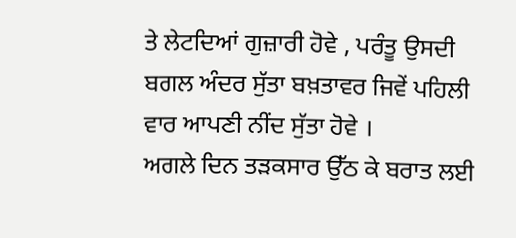ਤੇ ਲੇਟਦਿਆਂ ਗੁਜ਼ਾਰੀ ਹੋਵੇ , ਪਰੰਤੂ ਉਸਦੀ ਬਗਲ ਅੰਦਰ ਸੁੱਤਾ ਬਖ਼ਤਾਵਰ ਜਿਵੇਂ ਪਹਿਲੀ ਵਾਰ ਆਪਣੀ ਨੀਂਦ ਸੁੱਤਾ ਹੋਵੇ ।
ਅਗਲੇ ਦਿਨ ਤੜਕਸਾਰ ਉੱਠ ਕੇ ਬਰਾਤ ਲਈ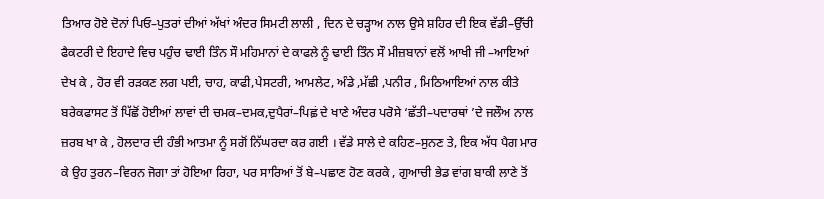ਤਿਆਰ ਹੋਏ ਦੋਨਾਂ ਪਿਓ–ਪੁਤਰਾਂ ਦੀਆਂ ਅੱਖਾਂ ਅੰਦਰ ਸਿਮਟੀ ਲਾਲੀ , ਦਿਨ ਦੇ ਚੜ੍ਹਾਅ ਨਾਲ ਉਸੇ ਸ਼ਹਿਰ ਦੀ ਇਕ ਵੱਡੀ–ਉੱਚੀ ਫੈਕਟਰੀ ਦੇ ਇਹਾਦੇ ਵਿਚ ਪਹੁੰਚ ਢਾਈ ਤਿੰਨ ਸੌ ਮਹਿਮਾਨਾਂ ਦੇ ਕਾਫਲੇ ਨੂੰ ਢਾਈ ਤਿੰਨ ਸੌ ਮੀਜ਼ਬਾਨਾਂ ਵਲੋਂ ਆਖੀ ਜੀ –ਆਇਆਂ ਦੇਖ ਕੇ , ਹੋਰ ਵੀ ਰੜਕਣ ਲਗ ਪਈ, ਚਾਹ, ਕਾਫੀ,ਪੇਸਟਰੀ, ਆਮਲੇਟ, ਅੰਡੇ ,ਮੱਛੀ ,ਪਨੀਰ , ਮਿਠਿਆਇਆਂ ਨਾਲ ਕੀਤੇ ਬਰੇਕਫਾਸਟ ਤੋਂ ਪਿੱਛੋਂ ਹੋਈਆਂ ਲਾਵਾਂ ਦੀ ਚਮਕ–ਦਮਕ,ਦੁਪੈਰਾਂ–ਪਿਛ਼ਂ ਦੇ ਖਾਣੇ ਅੰਦਰ ਪਰੋਸੇ ‘ਛੱਤੀ–ਪਦਾਰਥਾਂ ’ਦੇ ਜਲੌਅ ਨਾਲ ਜ਼ਰਬ ਖਾ ਕੇ , ਹੋਲਦਾਰ ਦੀ ਹੰਭੀ ਆਤਮਾ ਨੂੰ ਸਗੋਂ ਨਿੱਘਰਦਾ ਕਰ ਗਈ । ਵੱਡੇ ਸਾਲੇ ਦੇ ਕਹਿਣ–ਸੁਨਣ ਤੇ, ਇਕ ਅੱਧ ਪੈਗ ਮਾਰ ਕੇ ਉਹ ਤੁਰਨ–ਵਿਰਨ ਜੋਗਾ ਤਾਂ ਹੋਇਆ ਰਿਹਾ, ਪਰ ਸਾਰਿਆਂ ਤੋਂ ਬੇ–ਪਛਾਣ ਹੋਣ ਕਰਕੇ , ਗੁਆਚੀ ਭੇਡ ਵਾਂਗ ਬਾਕੀ ਲਾਣੇ ਤੋਂ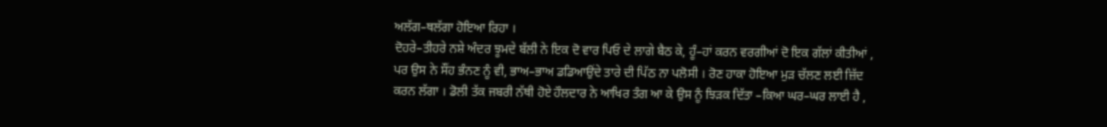ਅਲੱਗ–ਥਲੱਗਾ ਹੋਇਆ ਰਿਹਾ ।
ਦੋਹਰੇ–ਤੀਹਰੇ ਨਸ਼ੇ ਅੰਦਰ ਝੂਮਦੇ ਬੱਲੀ ਨੇ ਇਕ ਦੋ ਵਾਰ ਪਿਓ ਦੇ ਲਾਗੇ ਬੈਠ ਕੇ, ਹੂੰ–ਹਾਂ ਕਰਨ ਵਰਗੀਆਂ ਦੋ ਇਕ ਗੱਲਾਂ ਕੀਤੀਆਂ , ਪਰ ਉਸ ਨੇ ਸੌਂਹ ਭੰਨਣ ਨੂੰ ਵੀ, ਭਾਅ–ਭਾਅ ਡਡਿਆਉਂਦੇ ਤਾਰੇ ਦੀ ਪਿੱਠ ਨਾ ਪਲੋਸੀ । ਰੋਣ ਹਾਕਾ ਹੋਇਆ ਮੁੜ ਚੱਲਣ ਲਈ ਜ਼ਿੱਦ ਕਰਨ ਲੱਗਾ । ਡੋਲੀ ਤੱਕ ਜਬਰੀ ਨੱਥੀ ਹੋਏ ਹੌਲਦਾਰ ਨੇ ਆਖਿਰ ਤੰਗ ਆ ਕੇ ਉਸ ਨੂੰ ਝਿੜਕ ਦਿੱਤਾ –ਕਿਆ ਘਰ–ਘਰ ਲਾਈ ਹੈ ,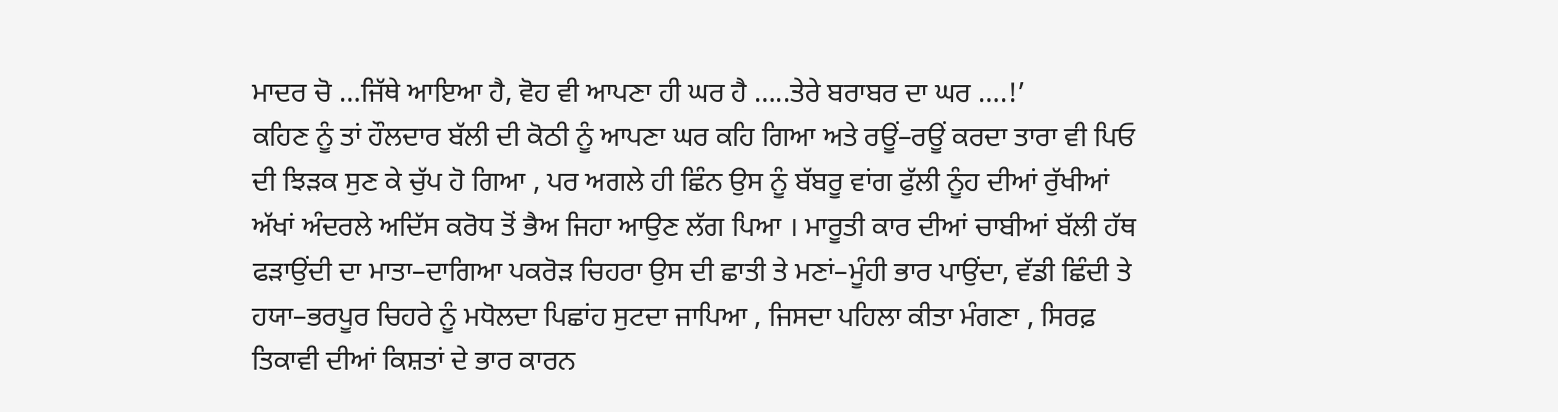ਮਾਦਰ ਚੋ …ਜਿੱਥੇ ਆਇਆ ਹੈ, ਵੋਹ ਵੀ ਆਪਣਾ ਹੀ ਘਰ ਹੈ …..ਤੇਰੇ ਬਰਾਬਰ ਦਾ ਘਰ ….!’
ਕਹਿਣ ਨੂੰ ਤਾਂ ਹੌਲਦਾਰ ਬੱਲੀ ਦੀ ਕੋਠੀ ਨੂੰ ਆਪਣਾ ਘਰ ਕਹਿ ਗਿਆ ਅਤੇ ਰਊਂ–ਰਊਂ ਕਰਦਾ ਤਾਰਾ ਵੀ ਪਿਓ ਦੀ ਝਿੜਕ ਸੁਣ ਕੇ ਚੁੱਪ ਹੋ ਗਿਆ , ਪਰ ਅਗਲੇ ਹੀ ਛਿੰਨ ਉਸ ਨੂੰ ਬੱਬਰੂ ਵਾਂਗ ਫੁੱਲੀ ਨੂੰਹ ਦੀਆਂ ਰੁੱਖੀਆਂ ਅੱਖਾਂ ਅੰਦਰਲੇ ਅਦਿੱਸ ਕਰੋਧ ਤੋਂ ਭੈਅ ਜਿਹਾ ਆਉਣ ਲੱਗ ਪਿਆ । ਮਾਰੂਤੀ ਕਾਰ ਦੀਆਂ ਚਾਬੀਆਂ ਬੱਲੀ ਹੱਥ ਫੜਾਉਂਦੀ ਦਾ ਮਾਤਾ–ਦਾਗਿਆ ਪਕਰੋੜ ਚਿਹਰਾ ਉਸ ਦੀ ਛਾਤੀ ਤੇ ਮਣਾਂ–ਮੂੰਹੀ ਭਾਰ ਪਾਉਂਦਾ, ਵੱਡੀ ਛਿੰਦੀ ਤੇ ਹਯਾ–ਭਰਪੂਰ ਚਿਹਰੇ ਨੂੰ ਮਧੋਲਦਾ ਪਿਛਾਂਹ ਸੁਟਦਾ ਜਾਪਿਆ , ਜਿਸਦਾ ਪਹਿਲਾ ਕੀਤਾ ਮੰਗਣਾ , ਸਿਰਫ਼ ਤਿਕਾਵੀ ਦੀਆਂ ਕਿਸ਼ਤਾਂ ਦੇ ਭਾਰ ਕਾਰਨ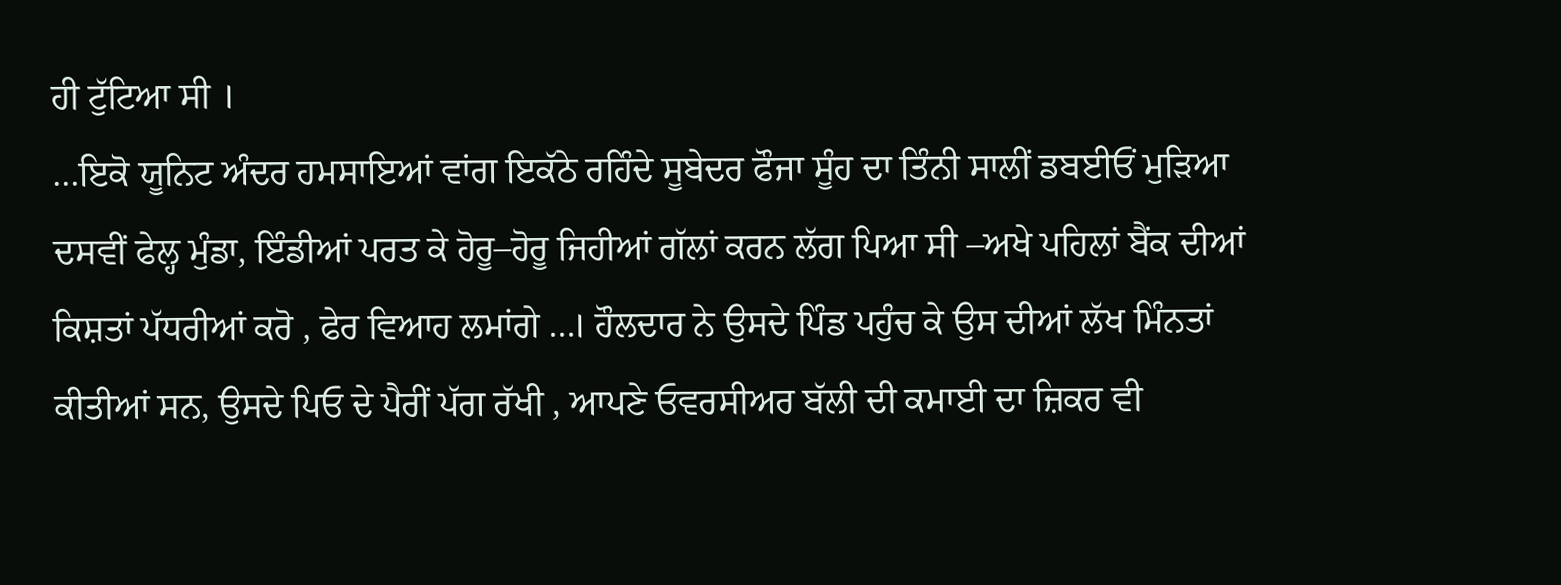ਹੀ ਟੁੱਟਿਆ ਸੀ ।
…ਇਕੋ ਯੂਨਿਟ ਅੰਦਰ ਹਮਸਾਇਆਂ ਵਾਂਗ ਇਕੱਠੇ ਰਹਿੰਦੇ ਸੂਬੇਦਰ ਫੌਜਾ ਸੂੰਹ ਦਾ ਤਿੰਨੀ ਸਾਲੀਂ ਡਬਈਓਂ ਮੁੜਿਆ ਦਸਵੀਂ ਫੇਲ੍ਹ ਮੁੰਡਾ, ਇੰਡੀਆਂ ਪਰਤ ਕੇ ਹੋਰੂ–ਹੋਰੂ ਜਿਹੀਆਂ ਗੱਲਾਂ ਕਰਨ ਲੱਗ ਪਿਆ ਸੀ –ਅਖੇ ਪਹਿਲਾਂ ਬੈਂਕ ਦੀਆਂ ਕਿਸ਼ਤਾਂ ਪੱਧਰੀਆਂ ਕਰੋ , ਫੇਰ ਵਿਆਹ ਲਮਾਂਗੇ …। ਹੌਲਦਾਰ ਨੇ ਉਸਦੇ ਪਿੰਡ ਪਹੁੰਚ ਕੇ ਉਸ ਦੀਆਂ ਲੱਖ ਮਿੰਨਤਾਂ ਕੀਤੀਆਂ ਸਨ, ਉਸਦੇ ਪਿਓ ਦੇ ਪੈਰੀਂ ਪੱਗ ਰੱਖੀ , ਆਪਣੇ ਓਵਰਸੀਅਰ ਬੱਲੀ ਦੀ ਕਮਾਈ ਦਾ ਜ਼ਿਕਰ ਵੀ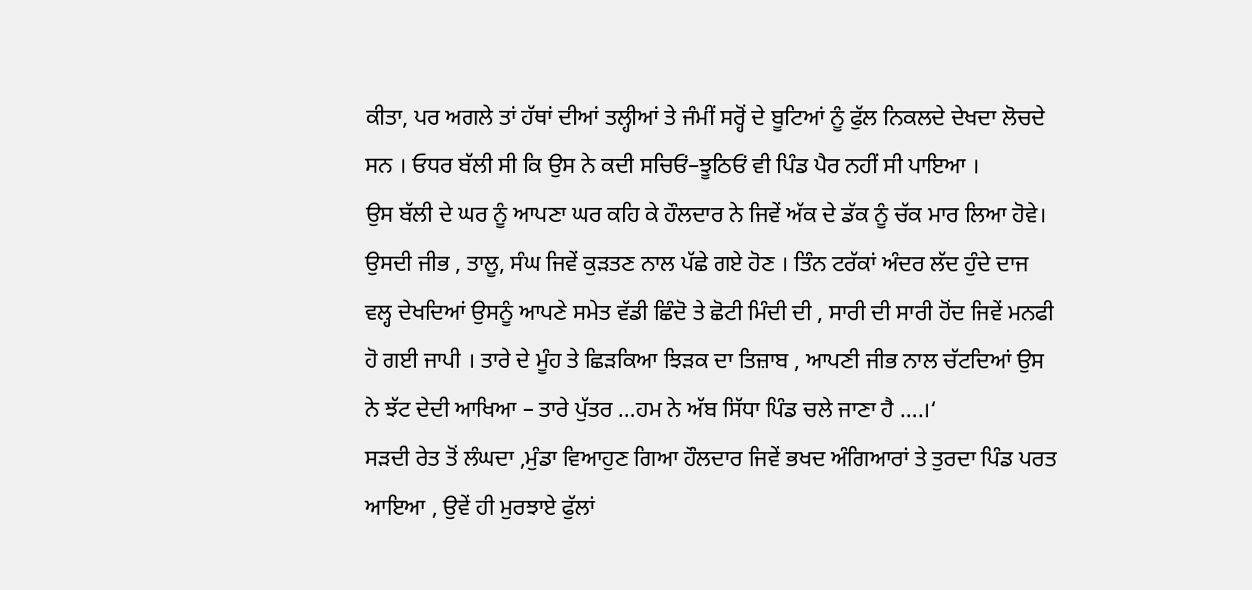ਕੀਤਾ, ਪਰ ਅਗਲੇ ਤਾਂ ਹੱਥਾਂ ਦੀਆਂ ਤਲ੍ਹੀਆਂ ਤੇ ਜੰਮੀਂ ਸਰ੍ਹੋਂ ਦੇ ਬੂਟਿਆਂ ਨੂੰ ਫੁੱਲ ਨਿਕਲਦੇ ਦੇਖਦਾ ਲੋਚਦੇ ਸਨ । ਓਧਰ ਬੱਲੀ ਸੀ ਕਿ ਉਸ ਨੇ ਕਦੀ ਸਚਿਓਂ–ਝੂਠਿਓਂ ਵੀ ਪਿੰਡ ਪੈਰ ਨਹੀਂ ਸੀ ਪਾਇਆ ।
ਉਸ ਬੱਲੀ ਦੇ ਘਰ ਨੂੰ ਆਪਣਾ ਘਰ ਕਹਿ ਕੇ ਹੌਲਦਾਰ ਨੇ ਜਿਵੇਂ ਅੱਕ ਦੇ ਡੱਕ ਨੂੰ ਚੱਕ ਮਾਰ ਲਿਆ ਹੋਵੇ। ਉਸਦੀ ਜੀਭ , ਤਾਲੂ, ਸੰਘ ਜਿਵੇਂ ਕੁੜਤਣ ਨਾਲ ਪੱਛੇ ਗਏ ਹੋਣ । ਤਿੰਨ ਟਰੱਕਾਂ ਅੰਦਰ ਲੱਦ ਹੁੰਦੇ ਦਾਜ ਵਲ੍ਹ ਦੇਖਦਿਆਂ ਉਸਨੂੰ ਆਪਣੇ ਸਮੇਤ ਵੱਡੀ ਛਿੰਦੋ ਤੇ ਛੋਟੀ ਮਿੰਦੀ ਦੀ , ਸਾਰੀ ਦੀ ਸਾਰੀ ਹੋਂਦ ਜਿਵੇਂ ਮਨਫੀ ਹੋ ਗਈ ਜਾਪੀ । ਤਾਰੇ ਦੇ ਮੂੰਹ ਤੇ ਛਿੜਕਿਆ ਝਿੜਕ ਦਾ ਤਿਜ਼ਾਬ , ਆਪਣੀ ਜੀਭ ਨਾਲ ਚੱਟਦਿਆਂ ਉਸ ਨੇ ਝੱਟ ਦੇਦੀ ਆਖਿਆ – ਤਾਰੇ ਪੁੱਤਰ …ਹਮ ਨੇ ਅੱਬ ਸਿੱਧਾ ਪਿੰਡ ਚਲੇ ਜਾਣਾ ਹੈ ….।‘
ਸੜਦੀ ਰੇਤ ਤੋਂ ਲੰਘਦਾ ,ਮੁੰਡਾ ਵਿਆਹੁਣ ਗਿਆ ਹੌਲਦਾਰ ਜਿਵੇਂ ਭਖਦ ਅੰਗਿਆਰਾਂ ਤੇ ਤੁਰਦਾ ਪਿੰਡ ਪਰਤ ਆਇਆ , ਉਵੇਂ ਹੀ ਮੁਰਝਾਏ ਫੁੱਲਾਂ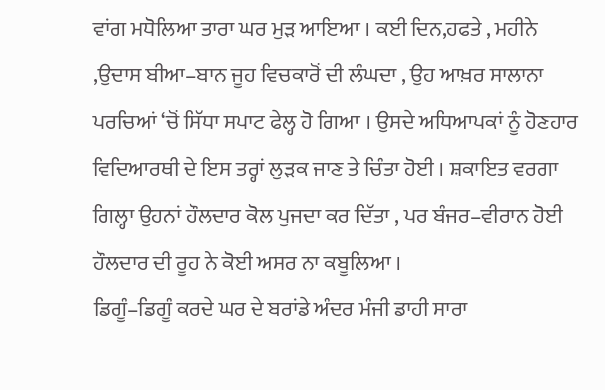ਵਾਂਗ ਮਧੋਲਿਆ ਤਾਰਾ ਘਰ ਮੁੜ ਆਇਆ । ਕਈ ਦਿਨ,ਹਫਤੇ , ਮਹੀਨੇ ,ਉਦਾਸ ਬੀਆ–ਬਾਨ ਜੂਹ ਵਿਚਕਾਰੋਂ ਦੀ ਲੰਘਦਾ , ਉਹ ਆਖ਼ਰ ਸਾਲਾਨਾ ਪਰਚਿਆਂ ‘ਚੋਂ ਸਿੱਧਾ ਸਪਾਟ ਫੇਲ੍ਹ ਹੋ ਗਿਆ । ਉਸਦੇ ਅਧਿਆਪਕਾਂ ਨੂੰ ਹੋਣਹਾਰ ਵਿਦਿਆਰਥੀ ਦੇ ਇਸ ਤਰ੍ਹਾਂ ਲੁੜਕ ਜਾਣ ਤੇ ਚਿੰਤਾ ਹੋਈ । ਸ਼ਕਾਇਤ ਵਰਗਾ ਗਿਲ੍ਹਾ ਉਹਨਾਂ ਹੌਲਦਾਰ ਕੋਲ ਪੁਜਦਾ ਕਰ ਦਿੱਤਾ , ਪਰ ਬੰਜਰ–ਵੀਰਾਨ ਹੋਈ ਹੌਲਦਾਰ ਦੀ ਰੂਹ ਨੇ ਕੋਈ ਅਸਰ ਨਾ ਕਬੂਲਿਆ ।
ਡਿਗੂੰ–ਡਿਗੂੰ ਕਰਦੇ ਘਰ ਦੇ ਬਰਾਂਡੇ ਅੰਦਰ ਮੰਜੀ ਡਾਹੀ ਸਾਰਾ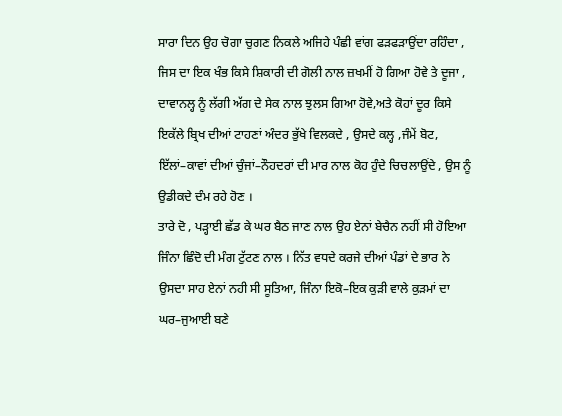ਸਾਰਾ ਦਿਨ ਉਹ ਚੋਗਾ ਚੁਗਣ ਨਿਕਲੇ ਅਜਿਹੇ ਪੰਛੀ ਵਾਂਗ ਫੜਫੜਾਉਂਦਾ ਰਹਿੰਦਾ , ਜਿਸ ਦਾ ਇਕ ਖੰਭ ਕਿਸੇ ਸ਼ਿਕਾਰੀ ਦੀ ਗੋਲੀ ਨਾਲ ਜ਼ਖਮੀਂ ਹੋ ਗਿਆ ਹੋਵੇ ਤੇ ਦੂਜਾ , ਦਾਵਾਨਲ੍ਹ ਨੂੰ ਲੱਗੀ ਅੱਗ ਦੇ ਸੇਕ ਨਾਲ ਝੁਲਸ ਗਿਆ ਹੋਵੇ,ਅਤੇ ਕੋਹਾਂ ਦੂਰ ਕਿਸੇ ਇਕੱਲੇ ਬ੍ਰਿਖ ਦੀਆਂ ਟਾਹਣਾਂ ਅੰਦਰ ਭੁੱਖੇ ਵਿਲਕਦੇ , ਉਸਦੇ ਕਲ੍ਹ ,ਜੰਮੇਂ ਬੋਟ, ਇੱਲਾਂ–ਕਾਵਾਂ ਦੀਆਂ ਚੁੰਜਾਂ–ਨੌਹਦਰਾਂ ਦੀ ਮਾਰ ਨਾਲ ਕੋਹ ਹੁੰਦੇ ਚਿਚਲਾਉਂਦੇ , ਉਸ ਨੂੰ ਉਡੀਕਦੇ ਦੰਮ ਰਹੇ ਹੋਣ ।
ਤਾਰੇ ਦੋ , ਪੜ੍ਹਾਈ ਛੱਡ ਕੇ ਘਰ ਬੈਠ ਜਾਣ ਨਾਲ ਉਹ ਏਨਾਂ ਬੇਚੈਨ ਨਹੀਂ ਸੀ ਹੋਇਆ ਜਿੰਨਾ ਛਿੰਦੋ ਦੀ ਮੰਗ ਟੁੱਟਣ ਨਾਲ । ਨਿੱਤ ਵਧਦੇ ਕਰਜੇ ਦੀਆਂ ਪੰਡਾਂ ਦੇ ਭਾਰ ਨੇ ਉਸਦਾ ਸਾਹ ਏਨਾਂ ਨਹੀ ਸੀ ਸੂਤਿਆ, ਜਿੰਨਾ ਇਕੋ–ਇਕ ਕੁੜੀ ਵਾਲੇ ਕੁੜਮਾਂ ਦਾ ਘਰ–ਜੁਆਈ ਬਣੇ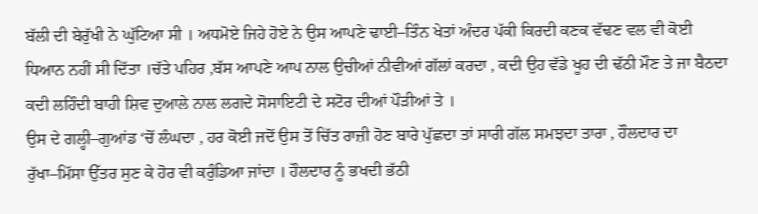ਬੱਲੀ ਦੀ ਬੇਰੁੱਖੀ ਨੇ ਘੁੱਟਿਆ ਸੀ । ਅਧਮੋਏ ਜਿਹੇ ਹੋਏ ਨੇ ਉਸ ਆਪਣੇ ਢਾਈ–ਤਿੰਨ ਖੇਤਾਂ ਅੰਦਰ ਪੱਕੀ ਕਿਰਦੀ ਕਣਕ ਵੱਢਣ ਵਲ ਵੀ ਕੋਈ ਧਿਆਨ ਨਹੀਂ ਸੀ ਦਿੱਤਾ ।ਚੱਤੇ ਪਹਿਰ ,ਬੱਸ ਆਪਣੇ ਆਪ ਨਾਲ ਉਚੀਆਂ ਨੀਵੀਆਂ ਗੱਲਾਂ ਕਰਦਾ , ਕਦੀ ਉਹ ਵੱਡੇ ਖੂਹ ਦੀ ਢੱਠੀ ਮੌਣ ਤੇ ਜਾ ਬੈਠਦਾ ਕਦੀ ਲਹਿੰਦੀ ਬਾਹੀ ਸ਼ਿਵ ਦੁਆਲੇ ਨਾਲ ਲਗਦੇ ਸੋਸਾਇਟੀ ਦੇ ਸਟੋਰ ਦੀਆਂ ਪੌੜੀਆਂ ਤੇ ।
ਉਸ ਦੇ ਗਲ੍ਹੀ–ਗੁਆਂਡ ‘ਚੋਂ ਲੰਘਦਾ , ਹਰ ਕੋਈ ਜਦੋਂ ਉਸ ਤੋਂ ਚਿੱਤ ਰਾਜ਼ੀ ਹੋਣ ਬਾਰੇ ਪੁੱਛਦਾ ਤਾਂ ਸਾਰੀ ਗੱਲ ਸਮਝਦਾ ਤਾਰਾ , ਹੌਲਦਾਰ ਦਾ ਰੁੱਖਾ–ਮਿੱਸਾ ਉੱਤਰ ਸੁਣ ਕੇ ਹੋਰ ਵੀ ਕਰੁੰਡਿਆ ਜਾਂਦਾ । ਹੌਲਦਾਰ ਨੂੰ ਭਖਦੀ ਭੱਠੀ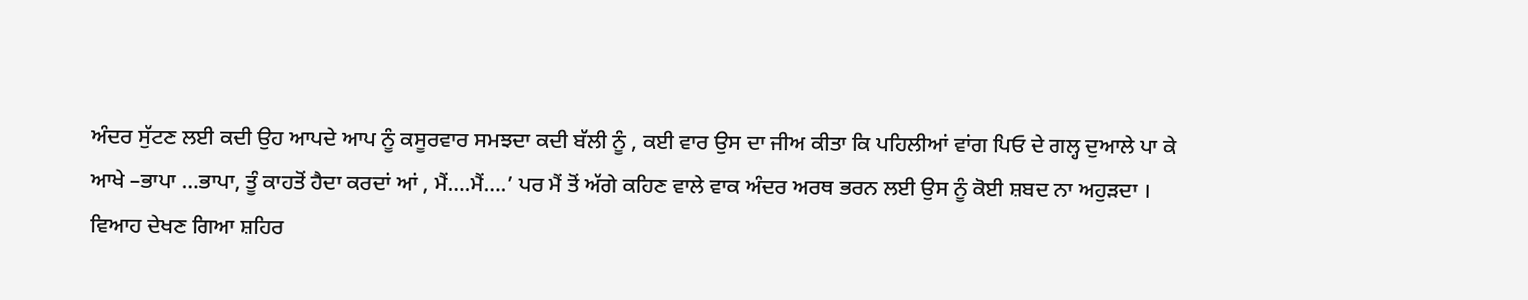ਅੰਦਰ ਸੁੱਟਣ ਲਈ ਕਦੀ ਉਹ ਆਪਦੇ ਆਪ ਨੂੰ ਕਸੂਰਵਾਰ ਸਮਝਦਾ ਕਦੀ ਬੱਲੀ ਨੂੰ , ਕਈ ਵਾਰ ਉਸ ਦਾ ਜੀਅ ਕੀਤਾ ਕਿ ਪਹਿਲੀਆਂ ਵਾਂਗ ਪਿਓ ਦੇ ਗਲ੍ਹ ਦੁਆਲੇ ਪਾ ਕੇ ਆਖੇ –ਭਾਪਾ …ਭਾਪਾ, ਤੂੰ ਕਾਹਤੋਂ ਹੈਦਾ ਕਰਦਾਂ ਆਂ , ਮੈਂ….ਮੈਂ….’ ਪਰ ਮੈਂ ਤੋਂ ਅੱਗੇ ਕਹਿਣ ਵਾਲੇ ਵਾਕ ਅੰਦਰ ਅਰਥ ਭਰਨ ਲਈ ਉਸ ਨੂੰ ਕੋਈ ਸ਼ਬਦ ਨਾ ਅਹੁੜਦਾ ।
ਵਿਆਹ ਦੇਖਣ ਗਿਆ ਸ਼ਹਿਰ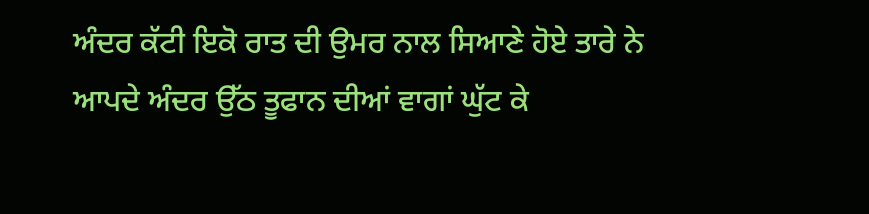ਅੰਦਰ ਕੱਟੀ ਇਕੋ ਰਾਤ ਦੀ ਉਮਰ ਨਾਲ ਸਿਆਣੇ ਹੋਏ ਤਾਰੇ ਨੇ ਆਪਦੇ ਅੰਦਰ ਉੱਠ ਤੂਫਾਨ ਦੀਆਂ ਵਾਗਾਂ ਘੁੱਟ ਕੇ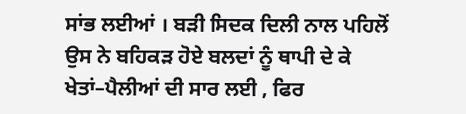ਸਾਂਭ ਲਈਆਂ । ਬੜੀ ਸਿਦਕ ਦਿਲੀ ਨਾਲ ਪਹਿਲੋਂ ਉਸ ਨੇ ਬਹਿਕੜ ਹੋਏ ਬਲਦਾਂ ਨੂੰ ਥਾਪੀ ਦੇ ਕੇ ਖੇਤਾਂ–ਪੈਲੀਆਂ ਦੀ ਸਾਰ ਲਈ , ਫਿਰ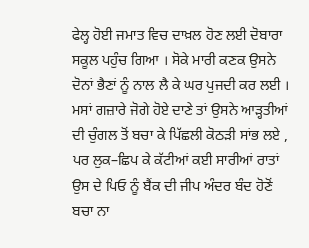ਫੇਲ੍ਹ ਹੋਈ ਜਮਾਤ ਵਿਚ ਦਾਖ਼ਲ ਹੋਣ ਲਈ ਦੋਬਾਰਾ ਸਕੂਲ ਪਹੁੰਚ ਗਿਆ । ਸੋਕੇ ਮਾਰੀ ਕਣਕ ਉਸਨੇ ਦੋਨਾਂ ਭੈਣਾਂ ਨੂੰ ਨਾਲ ਲੈ ਕੇ ਘਰ ਪੁਜਦੀ ਕਰ ਲਈ । ਮਸਾਂ ਗਜ਼ਾਰੇ ਜੋਗੇ ਹੋਏ ਦਾਣੇ ਤਾਂ ਉਸਨੇ ਆੜ੍ਹਤੀਆਂ ਦੀ ਚੁੰਗਲ ਤੋਂ ਬਚਾ ਕੇ ਪਿੱਛਲੀ ਕੋਠੜੀ ਸਾਂਭ ਲਏ , ਪਰ ਲੁਕ–ਛਿਪ ਕੇ ਕੱਟੀਆਂ ਕਈ ਸਾਰੀਆਂ ਰਾਤਾਂ ਉਸ ਦੇ ਪਿਓ ਨੂੰ ਬੈਂਕ ਦੀ ਜੀਪ ਅੰਦਰ ਬੰਦ ਹੋਣੋਂ ਬਚਾ ਨਾ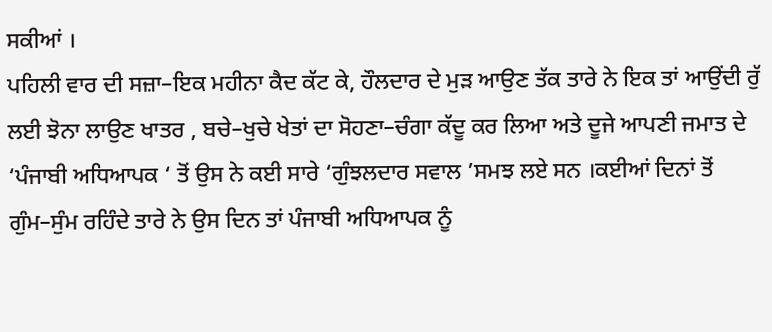ਸਕੀਆਂ ।
ਪਹਿਲੀ ਵਾਰ ਦੀ ਸਜ਼ਾ–ਇਕ ਮਹੀਨਾ ਕੈਦ ਕੱਟ ਕੇ, ਹੌਲਦਾਰ ਦੇ ਮੁੜ ਆਉਣ ਤੱਕ ਤਾਰੇ ਨੇ ਇਕ ਤਾਂ ਆਉਂਦੀ ਰੁੱ ਲਈ ਝੋਨਾ ਲਾਉਣ ਖਾਤਰ , ਬਚੇ–ਖੁਚੇ ਖੇਤਾਂ ਦਾ ਸੋਹਣਾ–ਚੰਗਾ ਕੱਦੂ ਕਰ ਲਿਆ ਅਤੇ ਦੂਜੇ ਆਪਣੀ ਜਮਾਤ ਦੇ ‘ਪੰਜਾਬੀ ਅਧਿਆਪਕ ‘ ਤੋਂ ਉਸ ਨੇ ਕਈ ਸਾਰੇ ‘ਗੁੰਝਲਦਾਰ ਸਵਾਲ ’ਸਮਝ ਲਏ ਸਨ ।ਕਈਆਂ ਦਿਨਾਂ ਤੋਂ ਗੁੰਮ–ਸੁੰਮ ਰਹਿੰਦੇ ਤਾਰੇ ਨੇ ਉਸ ਦਿਨ ਤਾਂ ਪੰਜਾਬੀ ਅਧਿਆਪਕ ਨੂੰ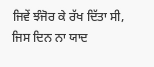ਜਿਵੇਂ ਝੰਜੋਰ ਕੇ ਰੱਖ ਦਿੱਤਾ ਸੀ, ਜਿਸ ਦਿਨ ਨਾ ਯਾਦ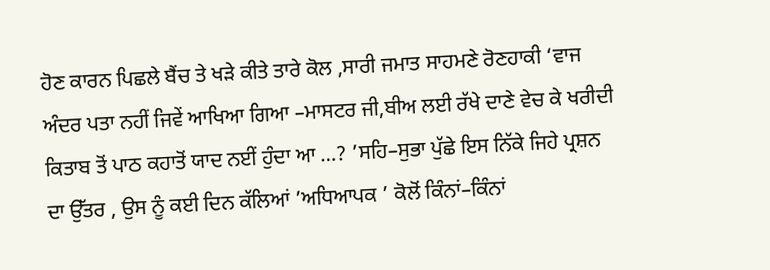ਹੋਣ ਕਾਰਨ ਪਿਛਲੇ ਬੈਂਚ ਤੇ ਖੜੇ ਕੀਤੇ ਤਾਰੇ ਕੋਲ ,ਸਾਰੀ ਜਮਾਤ ਸਾਹਮਣੇ ਰੋਣਹਾਕੀ ‘ਵਾਜ ਅੰਦਰ ਪਤਾ ਨਹੀਂ ਜਿਵੇਂ ਆਖਿਆ ਗਿਆ –ਮਾਸਟਰ ਜੀ,ਬੀਅ ਲਈ ਰੱਖੇ ਦਾਣੇ ਵੇਚ ਕੇ ਖਰੀਦੀ ਕਿਤਾਬ ਤੋਂ ਪਾਠ ਕਹਾਤੋਂ ਯਾਦ ਨਈਂ ਹੁੰਦਾ ਆ …? ’ਸਹਿ–ਸੁਭਾ ਪੁੱਛੇ ਇਸ ਨਿੱਕੇ ਜਿਹੇ ਪ੍ਰਸ਼ਨ ਦਾ ਉੱਤਰ , ਉਸ ਨੂੰ ਕਈ ਦਿਨ ਕੱਲਿਆਂ ’ਅਧਿਆਪਕ ’ ਕੋਲੋਂ ਕਿੰਨਾਂ–ਕਿੰਨਾਂ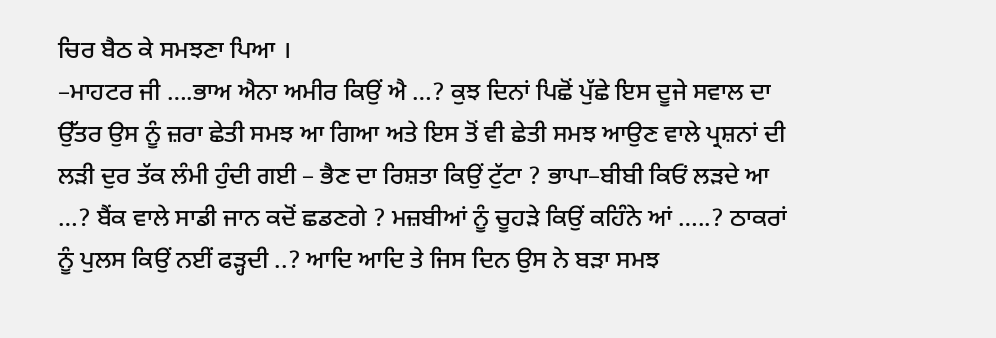ਚਿਰ ਬੈਠ ਕੇ ਸਮਝਣਾ ਪਿਆ ।
–ਮਾਹਟਰ ਜੀ ….ਭਾਅ ਐਨਾ ਅਮੀਰ ਕਿਉਂ ਐ …? ਕੁਝ ਦਿਨਾਂ ਪਿਛੋਂ ਪੁੱਛੇ ਇਸ ਦੂਜੇ ਸਵਾਲ ਦਾ ਉੱਤਰ ਉਸ ਨੂੰ ਜ਼ਰਾ ਛੇਤੀ ਸਮਝ ਆ ਗਿਆ ਅਤੇ ਇਸ ਤੋਂ ਵੀ ਛੇਤੀ ਸਮਝ ਆਉਣ ਵਾਲੇ ਪ੍ਰਸ਼ਨਾਂ ਦੀ ਲੜੀ ਦੁਰ ਤੱਕ ਲੰਮੀ ਹੁੰਦੀ ਗਈ – ਭੈਣ ਦਾ ਰਿਸ਼ਤਾ ਕਿਉਂ ਟੁੱਟਾ ? ਭਾਪਾ–ਬੀਬੀ ਕਿਓਂ ਲੜਦੇ ਆ …? ਬੈਂਕ ਵਾਲੇ ਸਾਡੀ ਜਾਨ ਕਦੋਂ ਛਡਣਗੇ ? ਮਜ਼ਬੀਆਂ ਨੂੰ ਚੂਹੜੇ ਕਿਉਂ ਕਹਿੰਨੇ ਆਂ …..? ਠਾਕਰਾਂ ਨੂੰ ਪੁਲਸ ਕਿਉਂ ਨਈਂ ਫੜ੍ਹਦੀ ..? ਆਦਿ ਆਦਿ ਤੇ ਜਿਸ ਦਿਨ ਉਸ ਨੇ ਬੜਾ ਸਮਝ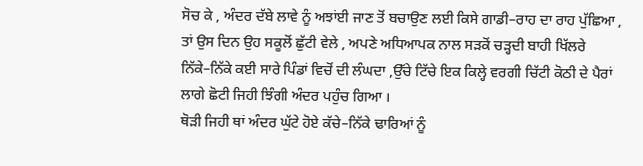ਸੋਚ ਕੇ , ਅੰਦਰ ਦੱਬੇ ਲਾਵੇ ਨੂੰ ਅਝਾਂਈ ਜਾਣ ਤੋਂ ਬਚਾਉਣ ਲਈ ਕਿਸੇ ਗਾਡੀ–ਰਾਹ ਦਾ ਰਾਹ ਪੁੱਛਿਆ , ਤਾਂ ਉਸ ਦਿਨ ਉਹ ਸਕੂਲੋਂ ਛੁੱਟੀ ਵੇਲੇ , ਅਪਣੇ ਅਧਿਆਪਕ ਨਾਲ ਸੜਕੋਂ ਚੜ੍ਹਦੀ ਬਾਹੀ ਖਿੱਲਰੇ ਨਿੱਕੇ–ਨਿੱਕੇ ਕਈ ਸਾਰੇ ਪਿੰਡਾਂ ਵਿਚੋਂ ਦੀ ਲੰਘਦਾ ,ਉੱਚੇ ਟਿੱਚੇ ਇਕ ਕਿਲ੍ਹੇ ਵਰਗੀ ਚਿੱਟੀ ਕੋਠੀ ਦੇ ਪੈਰਾਂ ਲਾਗੇ ਛੋਟੀ ਜਿਹੀ ਝਿੰਗੀ ਅੰਦਰ ਪਹੁੰਚ ਗਿਆ ।
ਥੋੜੀ ਜਿਹੀ ਥਾਂ ਅੰਦਰ ਘੁੱਟੇ ਹੋਏ ਕੱਚੇ–ਨਿੱਕੇ ਢਾਰਿਆਂ ਨੂੰ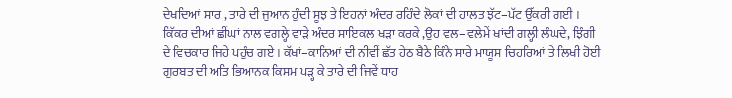ਦੇਖਦਿਆਂ ਸਾਰ , ਤਾਰੇ ਦੀ ਜੁਆਨ ਹੁੰਦੀ ਸੂਝ ਤੇ ਇਹਨਾਂ ਅੰਦਰ ਰਹਿੰਦੇ ਲੋਕਾਂ ਦੀ ਹਾਲਤ ਝੱਟ–ਪੱਟ ਉੱਕਰੀ ਗਈ । ਕਿੱਕਰ ਦੀਆਂ ਛੀਂਘਾਂ ਨਾਲ ਵਗਲ੍ਹੇ ਵਾੜੇ ਅੰਦਰ ਸਾਇਕਲ ਖੜਾ ਕਰਕੇ ,ਉਹ ਵਲ–ਵਲੇਮੇਂ ਖਾਂਦੀ ਗਲ੍ਹੀ ਲੰਘਦੇ, ਝਿੰਗੀ ਦੇ ਵਿਚਕਾਰ ਜਿਹੇ ਪਹੁੰਚ ਗਏ । ਕੱਖਾਂ–ਕਾਨਿਆਂ ਦੀ ਨੀਵੀਂ ਛੱਤ ਹੇਠ ਬੈਠੇ ਕਿੰਨੇ ਸਾਰੇ ਮਾਯੂਸ ਚਿਹਰਿਆਂ ਤੇ ਲਿਖੀ ਹੋਈ ਗੁਰਬਤ ਦੀ ਅਤਿ ਭਿਆਨਕ ਕਿਸਮ ਪੜ੍ਹ ਕੇ ਤਾਰੇ ਦੀ ਜਿਵੇਂ ਧਾਹ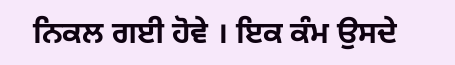ਨਿਕਲ ਗਈ ਹੋਵੇ । ਇਕ ਕੰਮ ਉਸਦੇ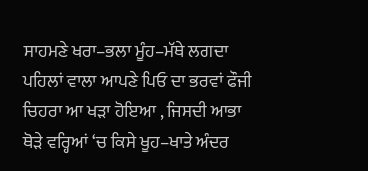ਸਾਹਮਣੇ ਖਰਾ–ਭਲਾ ਮੂੰਹ–ਮੱਥੇ ਲਗਦਾ ਪਹਿਲਾਂ ਵਾਲਾ ਆਪਣੇ ਪਿਓ ਦਾ ਭਰਵਾਂ ਫੌਜੀ ਚਿਹਰਾ ਆ ਖੜਾ ਹੋਇਆ , ਜਿਸਦੀ ਆਭਾ ਥੋੜੇ ਵਰ੍ਹਿਆਂ ‘ਚ ਕਿਸੇ ਖੂਹ–ਖਾਤੇ ਅੰਦਰ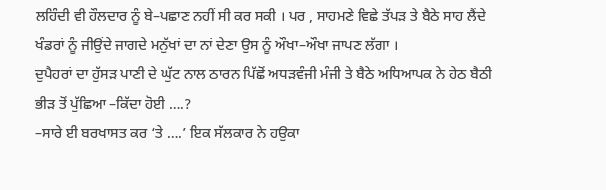ਲਹਿੰਦੀ ਵੀ ਹੌਲਦਾਰ ਨੂੰ ਬੇ–ਪਛਾਣ ਨਹੀਂ ਸੀ ਕਰ ਸਕੀ । ਪਰ , ਸਾਹਮਣੇ ਵਿਛੇ ਤੱਪੜ ਤੇ ਬੈਠੇ ਸਾਹ ਲੈਂਦੇ ਖੰਡਰਾਂ ਨੂੰ ਜੀਉਂਦੇ ਜਾਗਦੇ ਮਨੁੱਖਾਂ ਦਾ ਨਾਂ ਦੇਣਾ ਉਸ ਨੂੰ ਔਖਾ–ਔਖਾ ਜਾਪਣ ਲੱਗਾ ।
ਦੁਪੈਹਰਾਂ ਦਾ ਹੁੱਸੜ ਪਾਣੀ ਦੇ ਘੁੱਟ ਨਾਲ ਠਾਰਨ ਪਿੱਛੋਂ ਅਧੜਵੰਜੀ ਮੰਜੀ ਤੇ ਬੈਠੇ ਅਧਿਆਪਕ ਨੇ ਹੇਠ ਬੈਠੀ ਭੀੜ ਤੋਂ ਪੁੱਛਿਆ –ਕਿੱਦਾ ਹੋਈ ….?
–ਸਾਰੇ ਈ ਬਰਖਾਸਤ ਕਰ ‘ਤੇ ….’ ਇਕ ਸੱਲਕਾਰ ਨੇ ਹਉਕਾ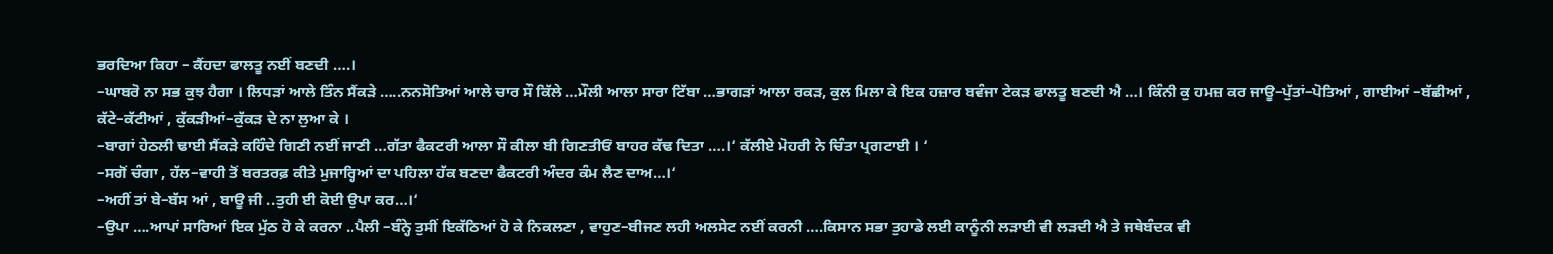ਭਰਦਿਆ ਕਿਹਾ – ਕੈਂਹਦਾ ਫਾਲਤੂ ਨਈਂ ਬਣਦੀ ….।
–ਘਾਬਰੋ ਨਾ ਸਭ ਕੁਝ ਹੈਗਾ । ਲਿਧੜਾਂ ਆਲੇ ਤਿੰਨ ਸੈਂਕੜੇ …..ਨਨਸੋਤਿਆਂ ਆਲੇ ਚਾਰ ਸੌ ਕਿੱਲੇ …ਮੌਲੀ ਆਲਾ ਸਾਰਾ ਟਿੱਬਾ …ਭਾਗੜਾਂ ਆਲਾ ਰਕੜ, ਕੁਲ ਮਿਲਾ ਕੇ ਇਕ ਹਜ਼ਾਰ ਬਵੰਜਾ ਟੇਕੜ ਫਾਲਤੂ ਬਣਦੀ ਐ …। ਕਿੰਨੀ ਕੁ ਹਮਜ਼ ਕਰ ਜਾਊ–ਪੁੱਤਾਂ–ਪੋਤਿਆਂ , ਗਾਈਆਂ –ਬੱਛੀਆਂ , ਕੱਟੇ–ਕੱਟੀਆਂ , ਕੁੱਕੜੀਆਂ–ਕੁੱਕੜ ਦੇ ਨਾ ਲੁਆ ਕੇ ।
–ਬਾਗਾਂ ਹੇਠਲੀ ਢਾਈ ਸੈਂਕੜੇ ਕਹਿੰਦੇ ਗਿਣੀ ਨਈਂ ਜਾਣੀ …ਗੱਤਾ ਫੈਕਟਰੀ ਆਲਾ ਸੌ ਕੀਲਾ ਬੀ ਗਿਣਤੀਓਂ ਬਾਹਰ ਕੱਢ ਦਿਤਾ ….।‘ ਕੱਲੀਏ ਮੋਹਰੀ ਨੇ ਚਿੰਤਾ ਪ੍ਰਗਟਾਈ । ‘
–ਸਗੋਂ ਚੰਗਾ , ਹੱਲ–ਵਾਹੀ ਤੋਂ ਬਰਤਰਫ਼ ਕੀਤੇ ਮੁਜਾਰ੍ਹਿਆਂ ਦਾ ਪਹਿਲਾ ਹੱਕ ਬਣਦਾ ਫੈਕਟਰੀ ਅੰਦਰ ਕੰਮ ਲੈਣ ਦਾਅ…।‘
–ਅਹੀਂ ਤਾਂ ਬੇ–ਬੱਸ ਆਂ , ਬਾਊ ਜੀ ..ਤੁਹੀ ਈ ਕੋਈ ਉਪਾ ਕਰ…।‘
–ਉਪਾ ….ਆਪਾਂ ਸਾਰਿਆਂ ਇਕ ਮੁੱਠ ਹੋ ਕੇ ਕਰਨਾ ..ਪੈਲੀ –ਬੰਨ੍ਹੇ ਤੁਸੀਂ ਇਕੱਠਿਆਂ ਹੋ ਕੇ ਨਿਕਲਣਾ , ਵਾਹੁਣ–ਬੀਜਣ ਲਹੀ ਅਲਸੇਟ ਨਈਂ ਕਰਨੀ ….ਕਿਸਾਨ ਸਭਾ ਤੁਹਾਡੇ ਲਈ ਕਾਨੂੰਨੀ ਲੜਾਈ ਵੀ ਲੜਦੀ ਐ ਤੇ ਜਥੇਬੰਦਕ ਵੀ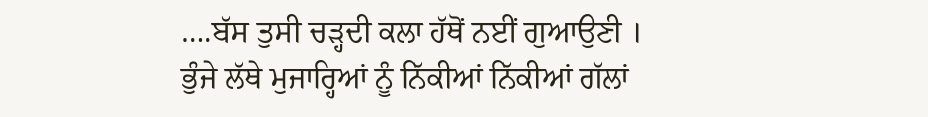….ਬੱਸ ਤੁਸੀ ਚੜ੍ਹਦੀ ਕਲਾ ਹੱਥੋਂ ਨਈਂ ਗੁਆਉਣੀ ।
ਭੁੰਜੇ ਲੱਥੇ ਮੁਜਾਰ੍ਹਿਆਂ ਨੂੰ ਨਿੱਕੀਆਂ ਨਿੱਕੀਆਂ ਗੱਲਾਂ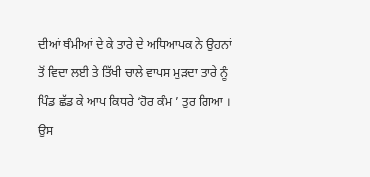ਦੀਆਂ ਥੰਮੀਆਂ ਦੇ ਕੇ ਤਾਰੇ ਦੇ ਅਧਿਆਪਕ ਨੇ ਉਹਨਾਂ ਤੋਂ ਵਿਦਾ ਲਈ ਤੇ ਤਿੱਖੀ ਚਾਲੇ ਵਾਪਸ ਮੁੜਦਾ ਤਾਰੇ ਨੂੰ ਪਿੰਡ ਛੱਡ ਕੇ ਆਪ ਕਿਧਰੇ ‘ਹੋਰ ਕੰਮ ’ ਤੁਰ ਗਿਆ ।
ਉਸ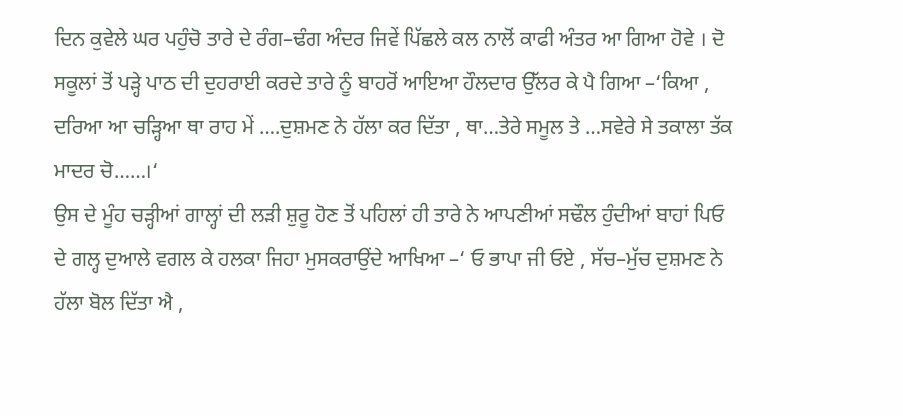ਦਿਨ ਕੁਵੇਲੇ ਘਰ ਪਹੁੰਚੋ ਤਾਰੇ ਦੇ ਰੰਗ–ਢੰਗ ਅੰਦਰ ਜਿਵੇਂ ਪਿੱਛਲੇ ਕਲ ਨਾਲੋਂ ਕਾਫੀ ਅੰਤਰ ਆ ਗਿਆ ਹੋਵੇ । ਦੋ ਸਕੂਲਾਂ ਤੋਂ ਪੜ੍ਹੇ ਪਾਠ ਦੀ ਦੁਹਰਾਈ ਕਰਦੇ ਤਾਰੇ ਨੂੰ ਬਾਹਰੋਂ ਆਇਆ ਹੌਲਦਾਰ ਉੱਲਰ ਕੇ ਪੈ ਗਿਆ –‘ਕਿਆ , ਦਰਿਆ ਆ ਚੜ੍ਹਿਆ ਥਾ ਰਾਹ ਮੇਂ ….ਦੁਸ਼ਮਣ ਨੇ ਹੱਲਾ ਕਰ ਦਿੱਤਾ , ਥਾ…ਤੇਰੇ ਸਮੂਲ ਤੇ …ਸਵੇਰੇ ਸੇ ਤਕਾਲਾ ਤੱਕ ਮਾਦਰ ਚੋ……।‘
ਉਸ ਦੇ ਮੂੰਹ ਚੜ੍ਹੀਆਂ ਗਾਲ੍ਹਾਂ ਦੀ ਲੜੀ ਸ਼ੁਰੂ ਹੋਣ ਤੋਂ ਪਹਿਲਾਂ ਹੀ ਤਾਰੇ ਨੇ ਆਪਣੀਆਂ ਸਢੌਲ ਹੁੰਦੀਆਂ ਬਾਹਾਂ ਪਿਓ ਦੇ ਗਲ੍ਹ ਦੁਆਲੇ ਵਗਲ ਕੇ ਹਲਕਾ ਜਿਹਾ ਮੁਸਕਰਾਉਂਦੇ ਆਖਿਆ –‘ ਓ ਭਾਪਾ ਜੀ ਓਏ , ਸੱਚ–ਮੁੱਚ ਦੁਸ਼ਮਣ ਨੇ ਹੱਲਾ ਬੋਲ ਦਿੱਤਾ ਐ ,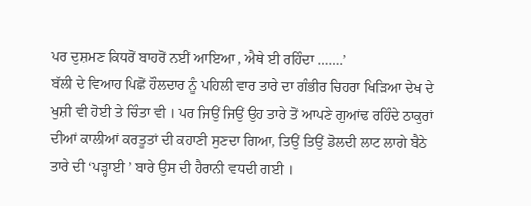ਪਰ ਦੁਸ਼ਮਣ ਕਿਧਰੋਂ ਬਾਹਰੋਂ ਨਈਂ ਆਇਆ , ਐਥੇ ਈ ਰਹਿੰਦਾ …….’
ਬੱਲੀ ਦੇ ਵਿਆਹ ਪਿਛੋਂ ਹੌਲਦਾਰ ਨੂੰ ਪਹਿਲੀ ਵਾਰ ਤਾਰੇ ਦਾ ਗੰਭੀਰ ਚਿਹਰਾ ਖਿੜਿਆ ਦੇਖ ਦੇ ਖੁਸ਼ੀ ਵੀ ਹੋਈ ਤੇ ਚਿੰਤਾ ਵੀ । ਪਰ ਜਿਉਂ ਜਿਉਂ ਉਹ ਤਾਰੇ ਤੋਂ ਆਪਣੇ ਗੁਆਂਢ ਰਹਿੰਦੇ ਠਾਕੁਰਾਂ ਦੀਆਂ ਕਾਲੀਆਂ ਕਰਤੂਤਾਂ ਦੀ ਕਹਾਣੀ ਸੁਣਦਾ ਗਿਆ, ਤਿਉਂ ਤਿਉਂ ਡੋਲਦੀ ਲਾਟ ਲਾਗੇ ਬੈਠੇ ਤਾਰੇ ਦੀ ‘ਪੜ੍ਹਾਈ ’ ਬਾਰੇ ਉਸ ਦੀ ਹੈਰਾਨੀ ਵਧਦੀ ਗਈ ।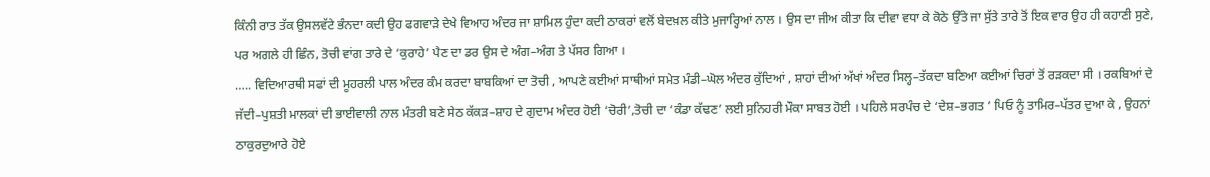ਕਿੰਨੀ ਰਾਤ ਤੱਕ ਉਸਲਵੱਟੇ ਭੰਨਦਾ ਕਦੀ ਉਹ ਫਗਵਾੜੇ ਦੇਖੇ ਵਿਆਹ ਅੰਦਰ ਜਾ ਸ਼ਾਮਿਲ ਹੁੰਦਾ ਕਦੀ ਠਾਕਰਾਂ ਵਲੋਂ ਬੇਦਖ਼ਲ ਕੀਤੇ ਮੁਜਾਰ੍ਹਿਆਂ ਨਾਲ । ਉਸ ਦਾ ਜੀਅ ਕੀਤਾ ਕਿ ਦੀਵਾ ਵਧਾ ਕੇ ਕੋਠੇ ਉੱਤੇ ਜਾ ਸੁੱਤੇ ਤਾਰੇ ਤੋਂ ਇਕ ਵਾਰ ਉਹ ਹੀ ਕਹਾਣੀ ਸੁਣੇ, ਪਰ ਅਗਲੇ ਹੀ ਛਿੰਨ, ਤੋਚੀ ਵਾਂਗ ਤਾਰੇ ਦੇ ‘ਕੁਰਾਹੇ’ ਪੈਣ ਦਾ ਡਰ ਉਸ ਦੇ ਅੰਗ–ਅੰਗ ਤੇ ਪੱਸਰ ਗਿਆ ।
….. ਵਿਦਿਆਰਥੀ ਸਫਾਂ ਦੀ ਮੂਹਰਲੀ ਪਾਲ ਅੰਦਰ ਕੰਮ ਕਰਦਾ ਬਾਬਕਿਆਂ ਦਾ ਤੋਚੀ , ਆਪਣੇ ਕਈਆਂ ਸਾਥੀਆਂ ਸਮੇਤ ਮੰਡੀ–ਘੋਲ ਅੰਦਰ ਕੁੱਦਿਆਂ , ਸ਼ਾਹਾਂ ਦੀਆਂ ਅੱਖਾਂ ਅੰਦਰ ਸਿਲ੍ਹ–ਤੱਕਦਾ ਬਣਿਆ ਕਈਆਂ ਚਿਰਾਂ ਤੋਂ ਰੜਕਦਾ ਸੀ । ਰਕਬਿਆਂ ਦੇ ਜੱਦੀ–ਪੁਸ਼ਤੀ ਮਾਲਕਾਂ ਦੀ ਭਾਈਵਾਲੀ ਨਾਲ ਮੰਤਰੀ ਬਣੇ ਸੇਠ ਕੱਕੜ–ਸ਼ਾਹ ਦੇ ਗੁਦਾਮ ਅੰਦਰ ਹੋਈ ‘ਚੋਰੀ’,ਤੋਚੀ ਦਾ ‘ਕੰਡਾ ਕੱਢਣ’ ਲਈ ਸੁਨਿਹਰੀ ਮੌਕਾ ਸਾਬਤ ਹੋਈ । ਪਹਿਲੇ ਸਰਪੰਚ ਦੇ ‘ਦੇਸ਼–ਭਗਤ ’ ਪਿਓ ਨੂੰ ਤਾਮਿਰ–ਪੱਤਰ ਦੁਆ ਕੇ , ਉਹਨਾਂ ਠਾਕੁਰਦੁਆਰੇ ਹੋਏ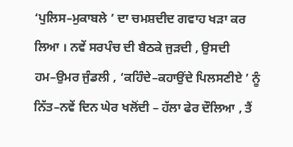‘ਪੁਲਿਸ–ਮੁਕਾਬਲੇ ’ ਦਾ ਚਮਸ਼ਦੀਦ ਗਵਾਹ ਖੜਾ ਕਰ ਲਿਆ । ਨਵੇਂ ਸਰਪੰਚ ਦੀ ਬੈਠਕੇ ਜੁੜਦੀ , ਉਸਦੀ ਹਮ–ਉਮਰ ਜੁੰਡਲੀ , ‘ਕਹਿੰਦੇ–ਕਹਾਉਂਦੇ ਪਿਲਸਣੀਏ ’ ਨੂੰ ਨਿੱਤ–ਨਵੇਂ ਦਿਨ ਘੇਰ ਖਲੋਂਦੀ – ਹੱਲਾ ਫੇਰ ਦੌਲਿਆ , ਤੈਂ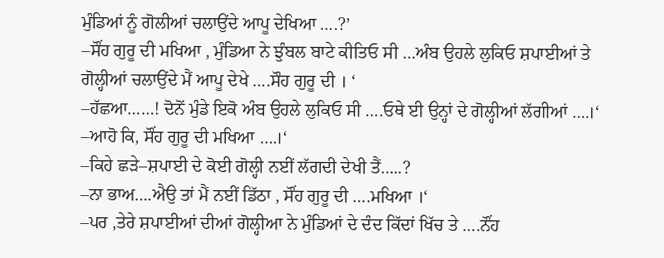ਮੁੰਡਿਆਂ ਨੂੰ ਗੋਲੀਆਂ ਚਲਾਉਂਦੇ ਆਪੂ ਦੇਖਿਆ ….?’
–ਸੌਂਹ ਗੁਰੂ ਦੀ ਮਖਿਆ , ਮੁੰਡਿਆ ਨੇ ਝੁੰਬਲ ਬਾਟੇ ਕੀਤਿਓ ਸੀ …ਅੰਬ ਉਹਲੇ ਲੁਕਿਓ ਸ਼ਪਾਈਆਂ ਤੇ ਗੋਲ੍ਹੀਆਂ ਚਲਾਉਂਦੇ ਮੈਂ ਆਪੂ ਦੇਖੇ ….ਸੌਹ ਗੁਰੂ ਦੀ । ‘
–ਹੱਛਆ……! ਦੋਨੋਂ ਮੁੰਡੇ ਇਕੋ ਅੰਬ ਉਹਲੇ ਲੁਕਿਓ ਸੀ ….ਓਥੇ ਈ ਉਨ੍ਹਾਂ ਦੇ ਗੋਲ੍ਹੀਆਂ ਲੱਗੀਆਂ ….।‘
–ਆਹੋ ਕਿ, ਸੌਂਹ ਗੁਰੂ ਦੀ ਮਖਿਆ ….।‘
–ਕਿਹੇ ਛੜੇ–ਸ਼ਪਾਈ ਦੇ ਕੋਈ ਗੋਲ੍ਹੀ ਨਈਂ ਲੱਗਦੀ ਦੇਖੀ ਤੈਂ…..?
–ਨਾ ਭਾਅ….ਐਉ ਤਾਂ ਮੈਂ ਨਈਂ ਡਿੱਠਾ , ਸੌਂਹ ਗੁਰੂ ਦੀ ….ਮਖਿਆ ।‘
–ਪਰ ,ਤੇਰੇ ਸ਼ਪਾਈਆਂ ਦੀਆਂ ਗੋਲ੍ਹੀਆ ਨੇ ਮੁੰਡਿਆਂ ਦੇ ਦੰਦ ਕਿੱਦਾਂ ਖਿੱਚ ਤੇ ….ਨੌਂਹ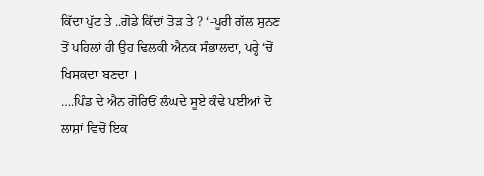ਕਿੱਦਾ ਪੁੱਟ ਤੇ ..ਗੋਡੇ ਕਿੱਦਾਂ ਤੋੜ ਤੇ ? ‘-ਪੂਰੀ ਗੱਲ ਸੁਨਣ ਤੋਂ ਪਹਿਲਾਂ ਹੀ ਉਹ ਢਿਲਕੀ ਐਨਕ ਸੰਭਾਲਦਾ, ਪਰ੍ਹੇ ‘ਚੋਂ ਖਿਸਕਦਾ ਬਣਦਾ ।
….ਪਿੰਡ ਦੇ ਐਨ ਗੋਰਿਓਂ ਲੰਘਦੇ ਸੂਏ ਕੰਢੇ ਪਈਆਂ ਦੋ ਲਾਸ਼ਾਂ ਵਿਚੋਂ ਇਕ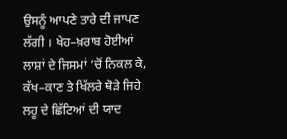ਉਸਨੂੰ ਆਪਣੇ ਤਾਰੇ ਦੀ ਜਾਪਣ ਲੱਗੀ । ਖੇਹ–ਖ਼ਰਾਬ ਹੋਈਆਂ ਲਾਸ਼ਾਂ ਦੇ ਜਿਸਮਾਂ ‘ਚੋਂ ਨਿਕਲ ਕੇ, ਕੱਖ–ਕਾਣ ਤੇ ਖਿੱਲਰੇ ਥੋੜੇ ਜਿਹੇ ਲਹੂ ਦੇ ਛਿੱਟਿਆਂ ਦੀ ਯਾਦ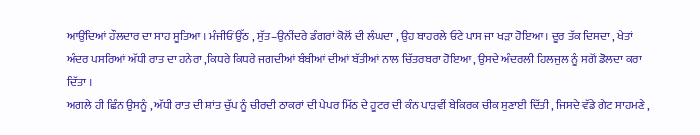ਆਉਂਦਿਆਂ ਹੌਲਦਾਰ ਦਾ ਸਾਹ ਸੂਤਿਆ । ਮੰਜੀਓਂ ਉੱਠ , ਸੁੱਤ–ਉਨੀਂਦਰੇ ਡੰਗਰਾਂ ਕੋਲੋਂ ਦੀ ਲੰਘਦਾ , ਉਹ ਬਾਹਰਲੇ ਓਟੇ ਪਾਸ ਜਾ ਖੜਾ ਹੋਇਆ । ਦੂਰ ਤੱਕ ਦਿਸਦਾ , ਖੇਤਾਂ ਅੰਦਰ ਪਸਰਿਆਂ ਅੱਧੀ ਰਾਤ ਦਾ ਹਨੇਰਾ ,ਕਿਧਰੇ ਕਿਧਰੇ ਜਗਦੀਆਂ ਬੰਬੀਆਂ ਦੀਆਂ ਬੱਤੀਆਂ ਨਾਲ ਚਿੱਤਰਬਰਾ ਹੋਇਆ , ਉਸਦੇ ਅੰਦਰਲੀ ਹਿਲਜੁਲ ਨੂੰ ਸਗੋਂ ਡੋਲਦਾ ਕਰਾ ਦਿੱਤਾ ।
ਅਗਲੇ ਹੀ ਛਿੰਨ ਉਸਨੂੰ , ਅੱਧੀ ਰਾਤ ਦੀ ਸ਼ਾਂਤ ਚੁੱਪ ਨੂੰ ਚੀਰਦੀ ਠਾਕਰਾਂ ਦੀ ਪੇਪਰ ਮਿੱਠ ਦੇ ਹੂਟਰ ਦੀ ਕੰਨ ਪਾੜਵੀਂ ਬੇਕਿਰਕ ਚੀਕ ਸੁਣਾਈ ਦਿੱਤੀ , ਜਿਸਦੇ ਵੱਡੇ ਗੇਟ ਸਾਹਮਣੇ ,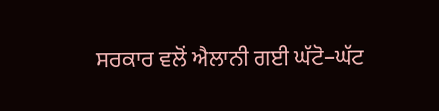ਸਰਕਾਰ ਵਲੋਂ ਐਲਾਨੀ ਗਈ ਘੱਟੋ–ਘੱਟ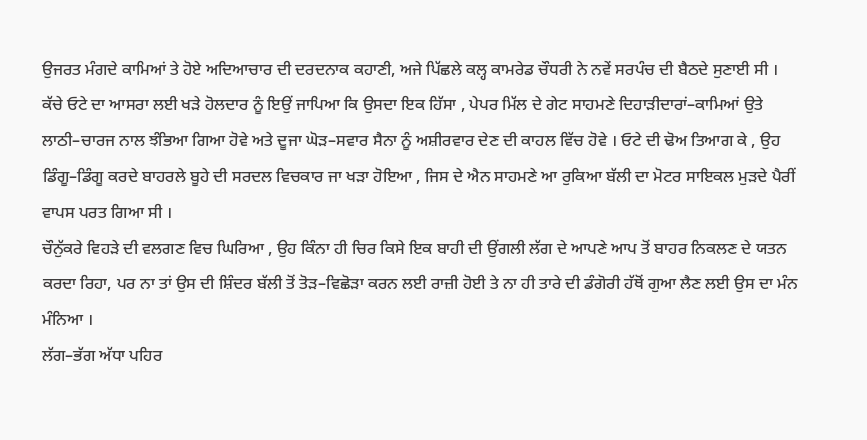ਉਜਰਤ ਮੰਗਦੇ ਕਾਮਿਆਂ ਤੇ ਹੋਏ ਅਦਿਆਚਾਰ ਦੀ ਦਰਦਨਾਕ ਕਹਾਣੀ, ਅਜੇ ਪਿੱਛਲੇ ਕਲ੍ਹ ਕਾਮਰੇਡ ਚੌਧਰੀ ਨੇ ਨਵੇਂ ਸਰਪੰਚ ਦੀ ਬੈਠਦੇ ਸੁਣਾਈ ਸੀ ।
ਕੱਚੇ ਓਟੇ ਦਾ ਆਸਰਾ ਲਈ ਖੜੇ ਹੋਲਦਾਰ ਨੂੰ ਇਉਂ ਜਾਪਿਆ ਕਿ ਉਸਦਾ ਇਕ ਹਿੱਸਾ , ਪੇਪਰ ਮਿੱਲ ਦੇ ਗੇਟ ਸਾਹਮਣੇ ਦਿਹਾੜੀਦਾਰਾਂ–ਕਾਮਿਆਂ ਉਤੇ ਲਾਠੀ–ਚਾਰਜ ਨਾਲ ਝੰਭਿਆ ਗਿਆ ਹੋਵੇ ਅਤੇ ਦੂਜਾ ਘੋੜ–ਸਵਾਰ ਸੈਨਾ ਨੂੰ ਅਸ਼ੀਰਵਾਰ ਦੇਣ ਦੀ ਕਾਹਲ ਵਿੱਚ ਹੋਵੇ । ਓਟੇ ਦੀ ਢੋਅ ਤਿਆਗ ਕੇ , ਉਹ ਡਿੰਗੂ–ਡਿੰਗੂ ਕਰਦੇ ਬਾਹਰਲੇ ਬੂਹੇ ਦੀ ਸਰਦਲ ਵਿਚਕਾਰ ਜਾ ਖੜਾ ਹੋਇਆ , ਜਿਸ ਦੇ ਐਨ ਸਾਹਮਣੇ ਆ ਰੁਕਿਆ ਬੱਲੀ ਦਾ ਮੋਟਰ ਸਾਇਕਲ ਮੁੜਦੇ ਪੈਰੀਂ ਵਾਪਸ ਪਰਤ ਗਿਆ ਸੀ ।
ਚੌਨੁੱਕਰੇ ਵਿਹੜੇ ਦੀ ਵਲਗਣ ਵਿਚ ਘਿਰਿਆ , ਉਹ ਕਿੰਨਾ ਹੀ ਚਿਰ ਕਿਸੇ ਇਕ ਬਾਹੀ ਦੀ ਉਂਗਲੀ ਲੱਗ ਦੇ ਆਪਣੇ ਆਪ ਤੋਂ ਬਾਹਰ ਨਿਕਲਣ ਦੇ ਯਤਨ ਕਰਦਾ ਰਿਹਾ, ਪਰ ਨਾ ਤਾਂ ਉਸ ਦੀ ਸ਼ਿੰਦਰ ਬੱਲੀ ਤੋਂ ਤੋੜ–ਵਿਛੋੜਾ ਕਰਨ ਲਈ ਰਾਜ਼ੀ ਹੋਈ ਤੇ ਨਾ ਹੀ ਤਾਰੇ ਦੀ ਡੰਗੋਰੀ ਹੱਥੋਂ ਗੁਆ ਲੈਣ ਲਈ ਉਸ ਦਾ ਮੰਨ ਮੰਨਿਆ ।
ਲੱਗ–ਭੱਗ ਅੱਧਾ ਪਹਿਰ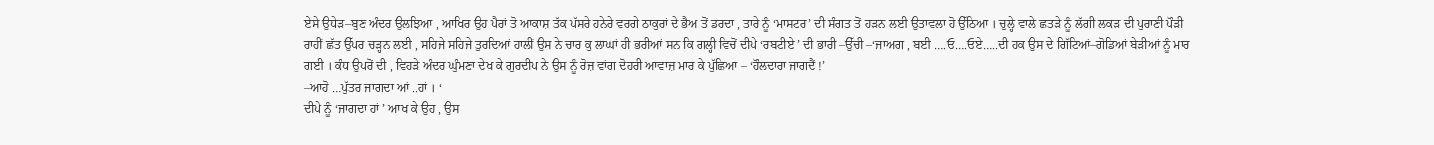ਏਸੇ ਉਧੇੜ–ਬੁਣ ਅੰਦਰ ਉਲਝਿਆ , ਆਖਿਰ ਉਹ ਪੈਰਾਂ ਤੋ ਆਕਾਸ਼ ਤੱਕ ਪੱਸਰੇ ਹਨੇਰੇ ਵਰਗੇ ਠਾਕੁਰਾਂ ਦੇ ਭੈਅ ਤੋਂ ਡਰਦਾ , ਤਾਰੇ ਨੂੰ ‘ਮਾਸਟਰ’ ਦੀ ਸੰਗਤ ਤੋਂ ਹੜਨ ਲਈ ਉਤਾਵਲਾ ਹੋ ਉੱਠਿਆ । ਚੁਲ੍ਹੇ ਵਾਲੇ ਛਤੜੇ ਨੂੰ ਲੱਗੀ ਲਕੜ ਦੀ ਪੁਰਾਣੀ ਪੌੜੀ ਰਾਹੀਂ ਛੱਤ ਉੱਪਰ ਚੜ੍ਹਨ ਲਈ , ਸਹਿਜੇ ਸਹਿਜੇ ਤੁਰਦਿਆਂ ਹਾਲੀਂ ਉਸ ਨੇ ਚਾਰ ਕੁ ਲਾਘਾਂ ਹੀ ਭਰੀਆਂ ਸਨ ਕਿ ਗਲ੍ਹੀ ਵਿਚੋਂ ਦੀਪੇ ‘ਰਬਟੀਏ ’ ਦੀ ਭਾਰੀ –ਉੱਚੀ –‘ਜਾਅਗ , ਬਈ ….ਓ….ਓਏ…..ਦੀ ਹਕ ਉਸ ਦੇ ਗਿੱਟਿਆਂ–ਗੋਡਿਆਂ ਬੇੜੀਆਂ ਨੂੰ ਮਾਰ ਗਈ । ਕੰਧ ਉਪਰੋਂ ਦੀ , ਵਿਹੜੇ ਅੰਦਰ ਘੁੰਮਣਾ ਦੇਖ ਕੇ ਗੁਰਦੀਪ ਨੇ ਉਸ ਨੂੰ ਰੋਜ਼ ਵਾਂਗ ਦੋਹਰੀ ਆਵਾਜ਼ ਮਾਰ ਕੇ ਪੁੱਛਿਆ – ‘ਹੌਲਦਾਰਾ ਜਾਗਦੈਂ !’
–ਆਹੋ …ਪੁੱਤਰ ਜਾਗਦਾ ਆਂ ..ਹਾਂ । ‘
ਦੀਪੇ ਨੂੰ ‘ਜਾਗਦਾ ਹਾਂ ’ ਆਖ ਕੇ ਉਹ , ਉਸ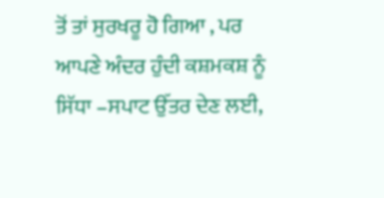ਤੋਂ ਤਾਂ ਸੁਰਖਰੂ ਹੋ ਗਿਆ , ਪਰ ਆਪਣੇ ਅੰਦਰ ਹੁੰਦੀ ਕਸ਼ਮਕਸ਼ ਨੂੰ ਸਿੱਧਾ –ਸਪਾਟ ਉੱਤਰ ਦੇਣ ਲਈ,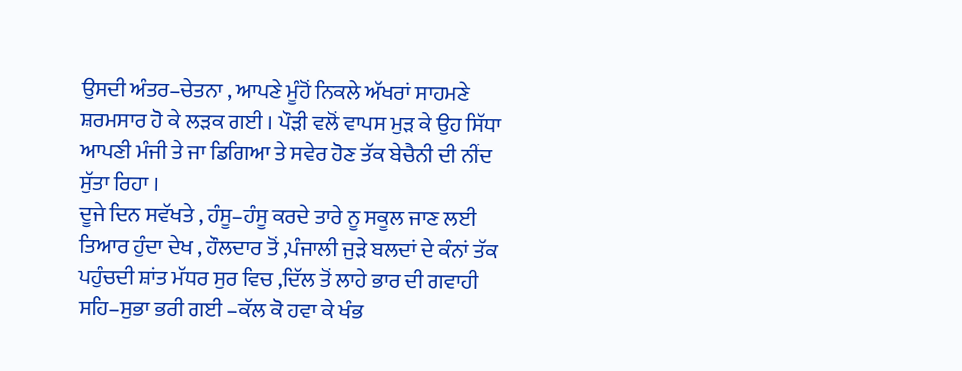ਉਸਦੀ ਅੰਤਰ–ਚੇਤਨਾ , ਆਪਣੇ ਮੂੰਹੋਂ ਨਿਕਲੇ ਅੱਖਰਾਂ ਸਾਹਮਣੇ ਸ਼ਰਮਸਾਰ ਹੋ ਕੇ ਲੜਕ ਗਈ । ਪੌੜੀ ਵਲੋਂ ਵਾਪਸ ਮੁੜ ਕੇ ਉਹ ਸਿੱਧਾ ਆਪਣੀ ਮੰਜੀ ਤੇ ਜਾ ਡਿਗਿਆ ਤੇ ਸਵੇਰ ਹੋਣ ਤੱਕ ਬੇਚੈਨੀ ਦੀ ਨੀਂਦ ਸੁੱਤਾ ਰਿਹਾ ।
ਦੂਜੇ ਦਿਨ ਸਵੱਖਤੇ , ਹੰਸੂ–ਹੰਸੂ ਕਰਦੇ ਤਾਰੇ ਨੂ ਸਕੂਲ ਜਾਣ ਲਈ ਤਿਆਰ ਹੁੰਦਾ ਦੇਖ , ਹੌਲਦਾਰ ਤੋਂ ,ਪੰਜਾਲੀ ਜੁੜੇ ਬਲਦਾਂ ਦੇ ਕੰਨਾਂ ਤੱਕ ਪਹੁੰਚਦੀ ਸ਼ਾਂਤ ਮੱਧਰ ਸੁਰ ਵਿਚ ,ਦਿੱਲ ਤੋਂ ਲਾਹੇ ਭਾਰ ਦੀ ਗਵਾਹੀ ਸਹਿ–ਸੁਭਾ ਭਰੀ ਗਈ –ਕੱਲ ਕੋ ਹਵਾ ਕੇ ਖੰਭ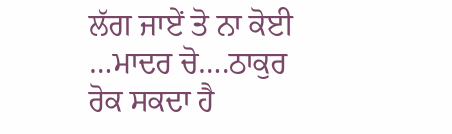ਲੱਗ ਜਾਏਂ ਤੋ ਨਾ ਕੋਈ …ਮਾਦਰ ਚੋ….ਠਾਕੁਰ ਰੋਕ ਸਕਦਾ ਹੈ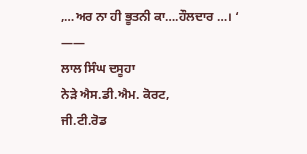,…ਅਰ ਨਾ ਹੀ ਭੂਤਨੀ ਕਾ….ਹੌਲਦਾਰ …। ‘
——
ਲਾਲ ਸਿੰਘ ਦਸੂਹਾ
ਨੇੜੇ ਐਸ.ਡੀ.ਐਮ. ਕੋਰਟ,
ਜੀ.ਟੀ.ਰੋਡ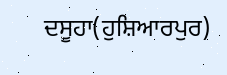ਦਸੂਹਾ(ਹੁਸ਼ਿਆਰਪੁਰ)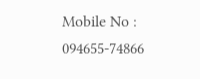Mobile No : 094655-74866